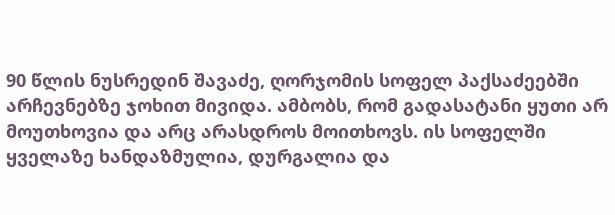90 წლის ნუსრედინ შავაძე, ღორჯომის სოფელ პაქსაძეებში არჩევნებზე ჯოხით მივიდა. ამბობს, რომ გადასატანი ყუთი არ მოუთხოვია და არც არასდროს მოითხოვს. ის სოფელში ყველაზე ხანდაზმულია, დურგალია და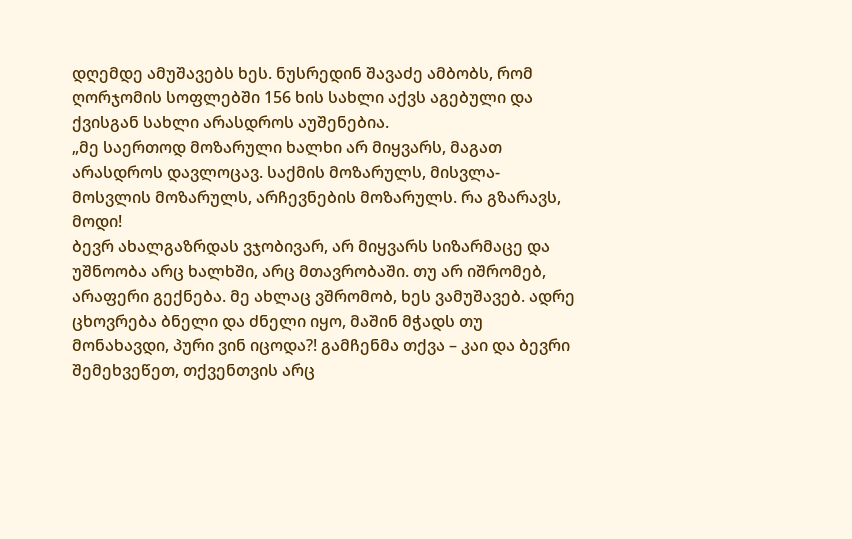დღემდე ამუშავებს ხეს. ნუსრედინ შავაძე ამბობს, რომ ღორჯომის სოფლებში 156 ხის სახლი აქვს აგებული და ქვისგან სახლი არასდროს აუშენებია.
„მე საერთოდ მოზარული ხალხი არ მიყვარს, მაგათ არასდროს დავლოცავ. საქმის მოზარულს, მისვლა-მოსვლის მოზარულს, არჩევნების მოზარულს. რა გზარავს, მოდი!
ბევრ ახალგაზრდას ვჯობივარ, არ მიყვარს სიზარმაცე და უშნოობა არც ხალხში, არც მთავრობაში. თუ არ იშრომებ, არაფერი გექნება. მე ახლაც ვშრომობ, ხეს ვამუშავებ. ადრე ცხოვრება ბნელი და ძნელი იყო, მაშინ მჭადს თუ მონახავდი, პური ვინ იცოდა?! გამჩენმა თქვა – კაი და ბევრი შემეხვეწეთ, თქვენთვის არც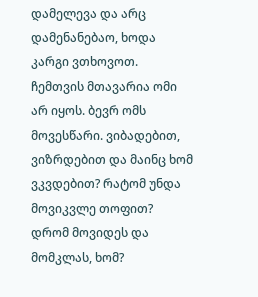დამელევა და არც დამენანებაო, ხოდა კარგი ვთხოვოთ.
ჩემთვის მთავარია ომი არ იყოს. ბევრ ომს მოვესწარი. ვიბადებით, ვიზრდებით და მაინც ხომ ვკვდებით? რატომ უნდა მოვიკვლე თოფით? დრომ მოვიდეს და მომკლას, ხომ?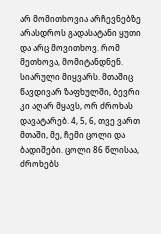არ მომითხოვია არჩევნებზე არასდროს გადასატანი ყუთი და არც მოვითხოვ. რომ მეთხოვა, მომიტანდნენ. სიარული მიყვარს. მთაშიც წავდივარ ზაფხულში, ბევრი კი აღარ მყავს, ორ ძროხას დავატარებ. 4, 5, 6, თვე ვართ მთაში, მე, ჩემი ცოლი და ბადიშები. ცოლი 86 წლისაა, ძროხებს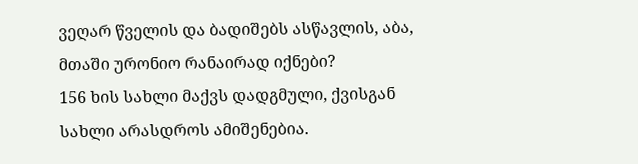ვეღარ წველის და ბადიშებს ასწავლის, აბა, მთაში ურონიო რანაირად იქნები?
156 ხის სახლი მაქვს დადგმული, ქვისგან სახლი არასდროს ამიშენებია.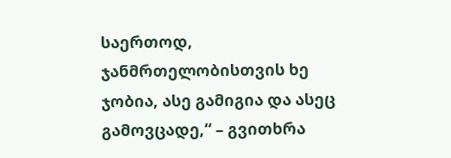საერთოდ, ჯანმრთელობისთვის ხე ჯობია, ასე გამიგია და ასეც გამოვცადე,“ – გვითხრა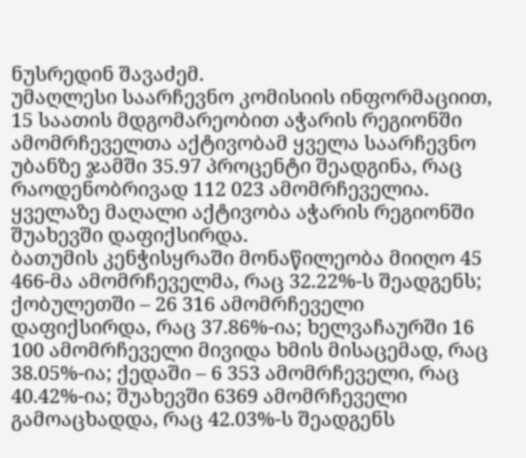ნუსრედინ შავაძემ.
უმაღლესი საარჩევნო კომისიის ინფორმაციით, 15 საათის მდგომარეობით აჭარის რეგიონში ამომრჩეველთა აქტივობამ ყველა საარჩევნო უბანზე ჯამში 35.97 პროცენტი შეადგინა, რაც რაოდენობრივად 112 023 ამომრჩეველია. ყველაზე მაღალი აქტივობა აჭარის რეგიონში შუახევში დაფიქსირდა.
ბათუმის კენჭისყრაში მონაწილეობა მიიღო 45 466-მა ამომრჩეველმა, რაც 32.22%-ს შეადგენს; ქობულეთში – 26 316 ამომრჩეველი დაფიქსირდა, რაც 37.86%-ია; ხელვაჩაურში 16 100 ამომრჩეველი მივიდა ხმის მისაცემად, რაც 38.05%-ია; ქედაში – 6 353 ამომრჩეველი, რაც 40.42%-ია; შუახევში 6369 ამომრჩეველი გამოაცხადდა, რაც 42.03%-ს შეადგენს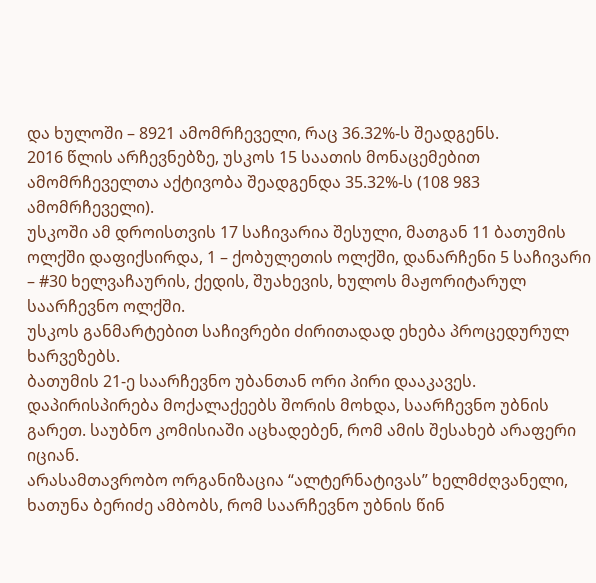და ხულოში – 8921 ამომრჩეველი, რაც 36.32%-ს შეადგენს.
2016 წლის არჩევნებზე, უსკოს 15 საათის მონაცემებით ამომრჩეველთა აქტივობა შეადგენდა 35.32%-ს (108 983 ამომრჩეველი).
უსკოში ამ დროისთვის 17 საჩივარია შესული, მათგან 11 ბათუმის ოლქში დაფიქსირდა, 1 – ქობულეთის ოლქში, დანარჩენი 5 საჩივარი – #30 ხელვაჩაურის, ქედის, შუახევის, ხულოს მაჟორიტარულ საარჩევნო ოლქში.
უსკოს განმარტებით საჩივრები ძირითადად ეხება პროცედურულ ხარვეზებს.
ბათუმის 21-ე საარჩევნო უბანთან ორი პირი დააკავეს. დაპირისპირება მოქალაქეებს შორის მოხდა, საარჩევნო უბნის გარეთ. საუბნო კომისიაში აცხადებენ, რომ ამის შესახებ არაფერი იციან.
არასამთავრობო ორგანიზაცია “ალტერნატივას” ხელმძღვანელი, ხათუნა ბერიძე ამბობს, რომ საარჩევნო უბნის წინ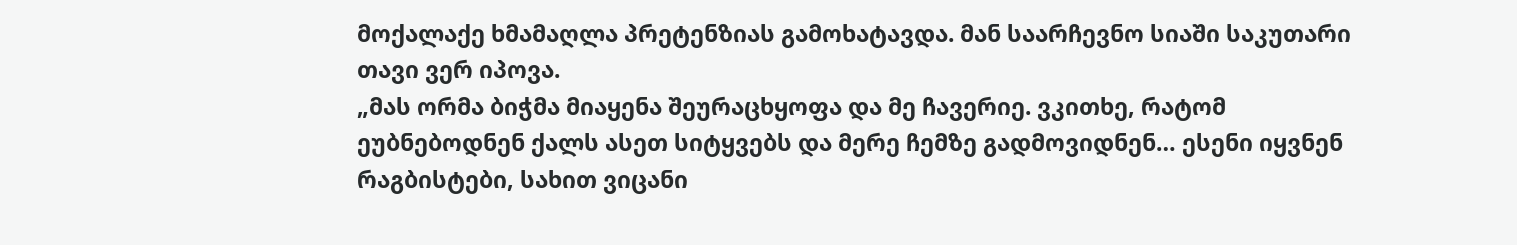მოქალაქე ხმამაღლა პრეტენზიას გამოხატავდა. მან საარჩევნო სიაში საკუთარი თავი ვერ იპოვა.
„მას ორმა ბიჭმა მიაყენა შეურაცხყოფა და მე ჩავერიე. ვკითხე, რატომ ეუბნებოდნენ ქალს ასეთ სიტყვებს და მერე ჩემზე გადმოვიდნენ… ესენი იყვნენ რაგბისტები, სახით ვიცანი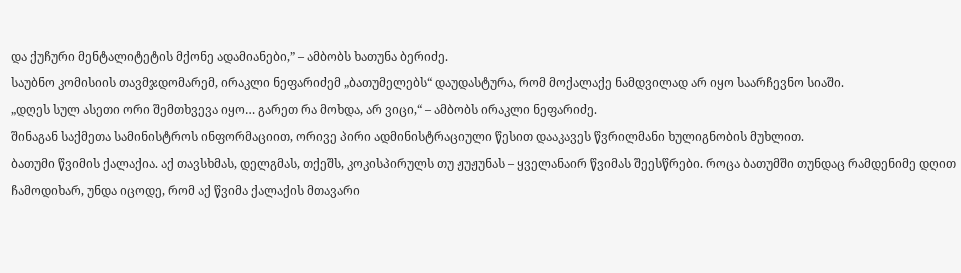და ქუჩური მენტალიტეტის მქონე ადამიანები,” – ამბობს ხათუნა ბერიძე.
საუბნო კომისიის თავმჯდომარემ, ირაკლი ნეფარიძემ „ბათუმელებს“ დაუდასტურა, რომ მოქალაქე ნამდვილად არ იყო საარჩევნო სიაში.
„დღეს სულ ასეთი ორი შემთხვევა იყო… გარეთ რა მოხდა, არ ვიცი,“ – ამბობს ირაკლი ნეფარიძე.
შინაგან საქმეთა სამინისტროს ინფორმაციით, ორივე პირი ადმინისტრაციული წესით დააკავეს წვრილმანი ხულიგნობის მუხლით.
ბათუმი წვიმის ქალაქია. აქ თავსხმას, დელგმას, თქეშს, კოკისპირულს თუ ჟუჟუნას – ყველანაირ წვიმას შეესწრები. როცა ბათუმში თუნდაც რამდენიმე დღით ჩამოდიხარ, უნდა იცოდე, რომ აქ წვიმა ქალაქის მთავარი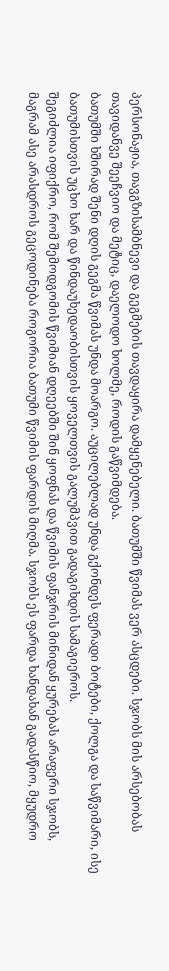პერსონაჟია, თავგზისამბნევი და გეგმების თავდაყირა დამყენებელი. ბათუმში წვიმას ვერ ასცდები. სჯობს მის არსებობას თავიდანვე შეეჩვიო და მეტიც, დაელოდო ხოლმე, როდის გაწვიმდება.
ბათუმში ხშირად შენი დღის გეგმა წვიმას უნდა მოარგო. აუცილებლად უნდა გქონდეს ფერადი ბოტები, ქოლგა და საწვიმარი, ისე ბათუმისთვის უცხო ხარ და წინდაუხედაობისთვის ყოველთვის გალუმპვით გადაგიხდის სამაგიეროს.
შეგიძლია იფიქრო, რომ შემოდგომის წვიმიან დღეებში შინ ყოფნას და წვიმის ფანჯრის მინიდან ყურებას არაფერი სჯობს, მაგრამ ასე არასდროს გეცოდინება როგორია ბათუმი წვიმის ფარდის მიღმა. სჯობს ეს ფარდა ხანდახან გადასწიო, მყუდრო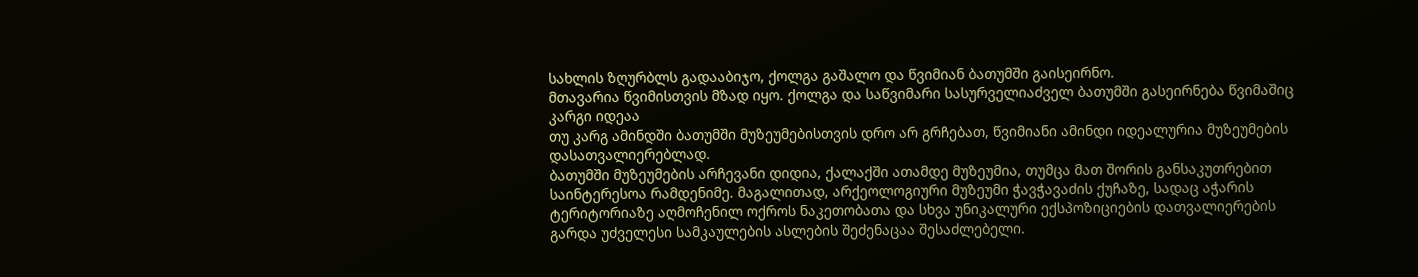სახლის ზღურბლს გადააბიჯო, ქოლგა გაშალო და წვიმიან ბათუმში გაისეირნო.
მთავარია წვიმისთვის მზად იყო. ქოლგა და საწვიმარი სასურველიაძველ ბათუმში გასეირნება წვიმაშიც კარგი იდეაა
თუ კარგ ამინდში ბათუმში მუზეუმებისთვის დრო არ გრჩებათ, წვიმიანი ამინდი იდეალურია მუზეუმების დასათვალიერებლად.
ბათუმში მუზეუმების არჩევანი დიდია, ქალაქში ათამდე მუზეუმია, თუმცა მათ შორის განსაკუთრებით საინტერესოა რამდენიმე. მაგალითად, არქეოლოგიური მუზეუმი ჭავჭავაძის ქუჩაზე, სადაც აჭარის ტერიტორიაზე აღმოჩენილ ოქროს ნაკეთობათა და სხვა უნიკალური ექსპოზიციების დათვალიერების გარდა უძველესი სამკაულების ასლების შეძენაცაა შესაძლებელი.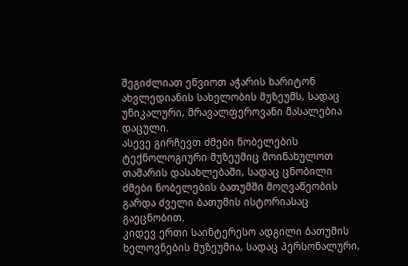შეგიძლიათ ეწვიოთ აჭარის ხარიტონ ახვლედიანის სახელობის მუზეუმს, სადაც უნიკალური, მრავალფეროვანი მასალებია დაცული.
ასევე გირჩევთ ძმები ნობელების ტექნოლოგიური მუზეუმიც მოინახულოთ თამარის დასახლებაში, სადაც ცნობილი ძმები ნობელების ბათუმში მოღვაწეობის გარდა ძველი ბათუმის ისტორიასაც გაეცნობით.
კიდევ ერთი საინტერესო ადგილი ბათუმის ხელოვნების მუზეუმია, სადაც პერსონალური,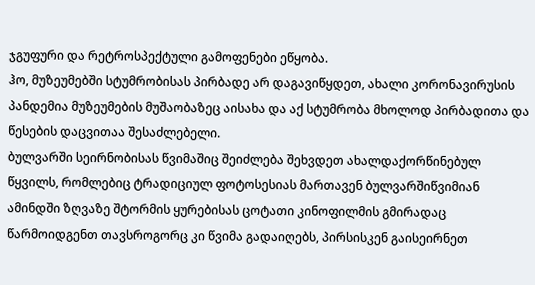ჯგუფური და რეტროსპექტული გამოფენები ეწყობა.
ჰო, მუზეუმებში სტუმრობისას პირბადე არ დაგავიწყდეთ, ახალი კორონავირუსის პანდემია მუზეუმების მუშაობაზეც აისახა და აქ სტუმრობა მხოლოდ პირბადითა და წესების დაცვითაა შესაძლებელი.
ბულვარში სეირნობისას წვიმაშიც შეიძლება შეხვდეთ ახალდაქორწინებულ წყვილს, რომლებიც ტრადიციულ ფოტოსესიას მართავენ ბულვარშიწვიმიან ამინდში ზღვაზე შტორმის ყურებისას ცოტათი კინოფილმის გმირადაც წარმოიდგენთ თავსროგორც კი წვიმა გადაიღებს, პირსისკენ გაისეირნეთ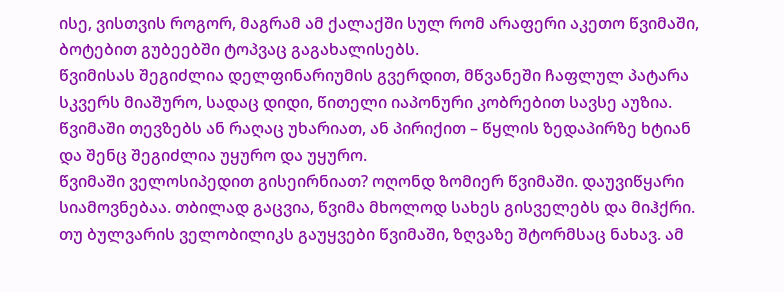ისე, ვისთვის როგორ, მაგრამ ამ ქალაქში სულ რომ არაფერი აკეთო წვიმაში, ბოტებით გუბეებში ტოპვაც გაგახალისებს.
წვიმისას შეგიძლია დელფინარიუმის გვერდით, მწვანეში ჩაფლულ პატარა სკვერს მიაშურო, სადაც დიდი, წითელი იაპონური კობრებით სავსე აუზია. წვიმაში თევზებს ან რაღაც უხარიათ, ან პირიქით – წყლის ზედაპირზე ხტიან და შენც შეგიძლია უყურო და უყურო.
წვიმაში ველოსიპედით გისეირნიათ? ოღონდ ზომიერ წვიმაში. დაუვიწყარი სიამოვნებაა. თბილად გაცვია, წვიმა მხოლოდ სახეს გისველებს და მიჰქრი. თუ ბულვარის ველობილიკს გაუყვები წვიმაში, ზღვაზე შტორმსაც ნახავ. ამ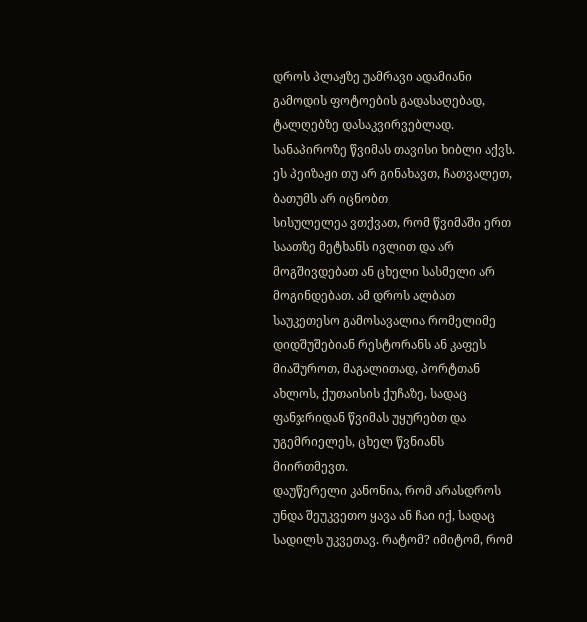დროს პლაჟზე უამრავი ადამიანი გამოდის ფოტოების გადასაღებად, ტალღებზე დასაკვირვებლად.
სანაპიროზე წვიმას თავისი ხიბლი აქვს. ეს პეიზაჟი თუ არ გინახავთ, ჩათვალეთ, ბათუმს არ იცნობთ
სისულელეა ვთქვათ, რომ წვიმაში ერთ საათზე მეტხანს ივლით და არ მოგშივდებათ ან ცხელი სასმელი არ მოგინდებათ. ამ დროს ალბათ საუკეთესო გამოსავალია რომელიმე დიდშუშებიან რესტორანს ან კაფეს მიაშუროთ, მაგალითად, პორტთან ახლოს, ქუთაისის ქუჩაზე, სადაც ფანჯრიდან წვიმას უყურებთ და უგემრიელეს, ცხელ წვნიანს მიირთმევთ.
დაუწერელი კანონია, რომ არასდროს უნდა შეუკვეთო ყავა ან ჩაი იქ, სადაც სადილს უკვეთავ. რატომ? იმიტომ, რომ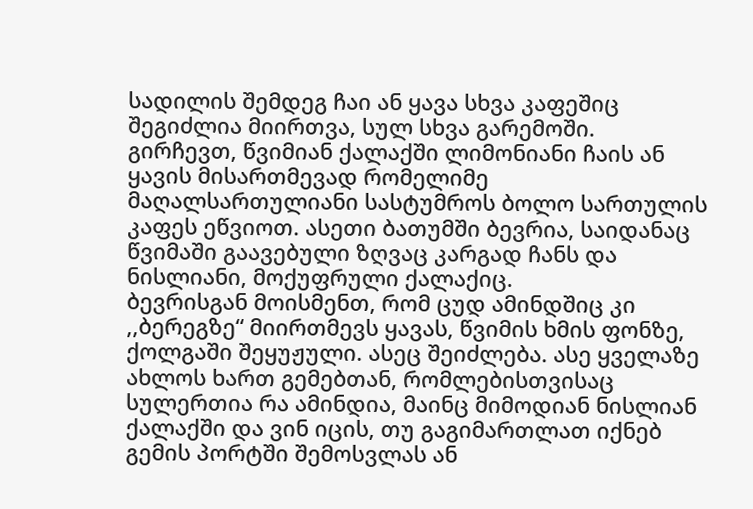სადილის შემდეგ ჩაი ან ყავა სხვა კაფეშიც შეგიძლია მიირთვა, სულ სხვა გარემოში.
გირჩევთ, წვიმიან ქალაქში ლიმონიანი ჩაის ან ყავის მისართმევად რომელიმე მაღალსართულიანი სასტუმროს ბოლო სართულის კაფეს ეწვიოთ. ასეთი ბათუმში ბევრია, საიდანაც წვიმაში გაავებული ზღვაც კარგად ჩანს და ნისლიანი, მოქუფრული ქალაქიც.
ბევრისგან მოისმენთ, რომ ცუდ ამინდშიც კი ,,ბერეგზე“ მიირთმევს ყავას, წვიმის ხმის ფონზე, ქოლგაში შეყუჟული. ასეც შეიძლება. ასე ყველაზე ახლოს ხართ გემებთან, რომლებისთვისაც სულერთია რა ამინდია, მაინც მიმოდიან ნისლიან ქალაქში და ვინ იცის, თუ გაგიმართლათ იქნებ გემის პორტში შემოსვლას ან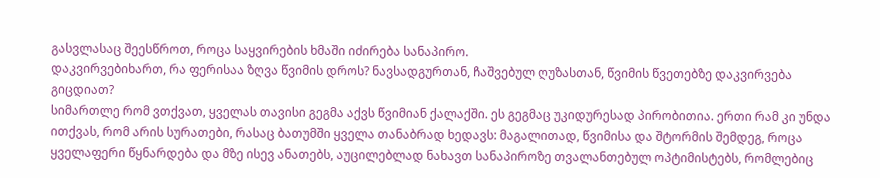გასვლასაც შეესწროთ, როცა საყვირების ხმაში იძირება სანაპირო.
დაკვირვებიხართ, რა ფერისაა ზღვა წვიმის დროს? ნავსადგურთან, ჩაშვებულ ღუზასთან, წვიმის წვეთებზე დაკვირვება გიცდიათ?
სიმართლე რომ ვთქვათ, ყველას თავისი გეგმა აქვს წვიმიან ქალაქში. ეს გეგმაც უკიდურესად პირობითია. ერთი რამ კი უნდა ითქვას, რომ არის სურათები, რასაც ბათუმში ყველა თანაბრად ხედავს: მაგალითად, წვიმისა და შტორმის შემდეგ, როცა ყველაფერი წყნარდება და მზე ისევ ანათებს, აუცილებლად ნახავთ სანაპიროზე თვალანთებულ ოპტიმისტებს, რომლებიც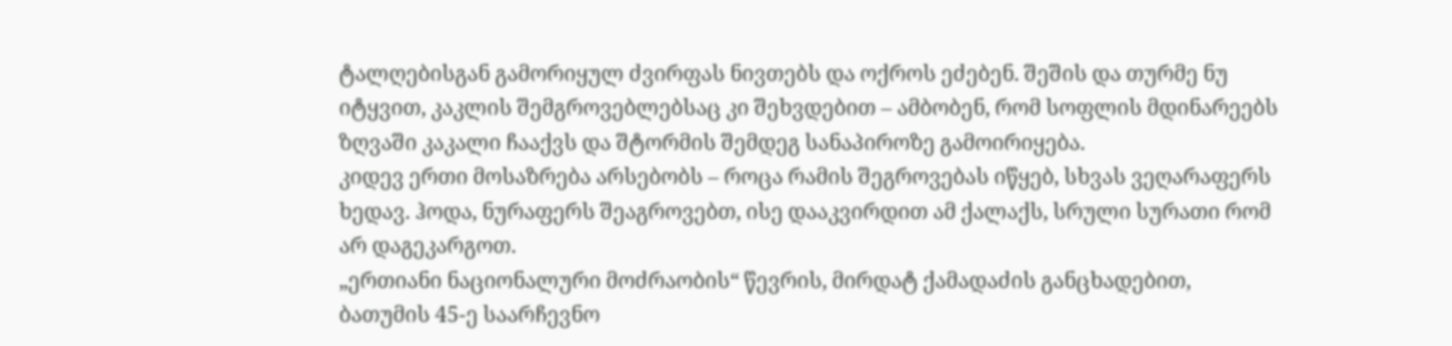ტალღებისგან გამორიყულ ძვირფას ნივთებს და ოქროს ეძებენ. შეშის და თურმე ნუ იტყვით, კაკლის შემგროვებლებსაც კი შეხვდებით – ამბობენ, რომ სოფლის მდინარეებს ზღვაში კაკალი ჩააქვს და შტორმის შემდეგ სანაპიროზე გამოირიყება.
კიდევ ერთი მოსაზრება არსებობს – როცა რამის შეგროვებას იწყებ, სხვას ვეღარაფერს ხედავ. ჰოდა, ნურაფერს შეაგროვებთ, ისე დააკვირდით ამ ქალაქს, სრული სურათი რომ არ დაგეკარგოთ.
„ერთიანი ნაციონალური მოძრაობის“ წევრის, მირდატ ქამადაძის განცხადებით, ბათუმის 45-ე საარჩევნო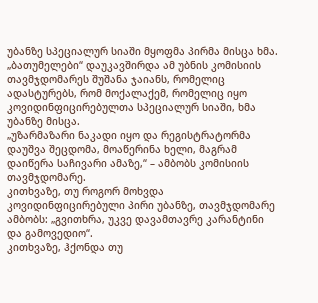უბანზე სპეციალურ სიაში მყოფმა პირმა მისცა ხმა.
„ბათუმელები“ დაუკავშირდა ამ უბნის კომისიის თავმჯდომარეს შუშანა ჯაიანს, რომელიც ადასტურებს, რომ მოქალაქემ, რომელიც იყო კოვიდინფიცირებულთა სპეციალურ სიაში, ხმა უბანზე მისცა.
„უზარმაზარი ნაკადი იყო და რეგისტრატორმა დაუშვა შეცდომა, მოაწერინა ხელი, მაგრამ დაიწერა საჩივარი ამაზე,“ – ამბობს კომისიის თავმჯდომარე.
კითხვაზე, თუ როგორ მოხვდა კოვიდინფიცირებული პირი უბანზე, თავმჯდომარე ამბობს: „გვითხრა, უკვე დავამთავრე კარანტინი და გამოვედიო“.
კითხვაზე, ჰქონდა თუ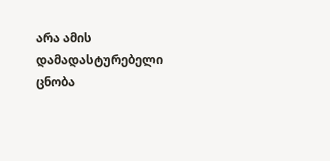არა ამის დამადასტურებელი ცნობა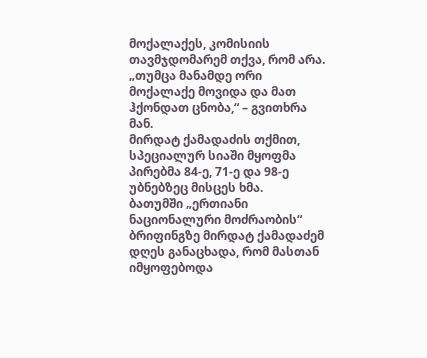მოქალაქეს, კომისიის თავმჯდომარემ თქვა, რომ არა. „თუმცა მანამდე ორი მოქალაქე მოვიდა და მათ ჰქონდათ ცნობა,“ – გვითხრა მან.
მირდატ ქამადაძის თქმით, სპეციალურ სიაში მყოფმა პირებმა 84-ე, 71-ე და 98-ე უბნებზეც მისცეს ხმა.
ბათუმში „ერთიანი ნაციონალური მოძრაობის“ ბრიფინგზე მირდატ ქამადაძემ დღეს განაცხადა, რომ მასთან იმყოფებოდა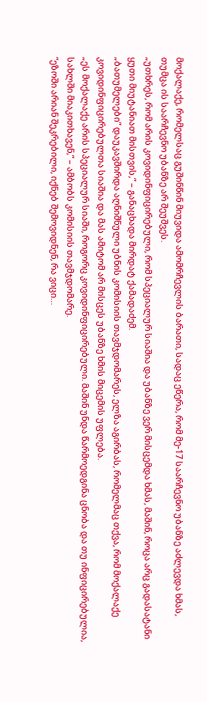მოქალაქე, რომელსაც გუშინწინ მიუვიდა ამომრჩევლის ბარათი, სადაც ეწერა, რომ მე-17 საარჩევნო უბანზე აძლევდა ხმას, თუმცა ის საარჩევნო უბანზე არ შეუშვეს.
„უთხრეს, რომ არის კოვიდინფიცირებული, რომ სპეციალურ სიაშია და უბანზე ვერ მისცემდა ხმას, მაშინ, როცა არც გადასატანი ყუთი მიუტანიათ მისთვის,“ – განაცხადა მირდატ ქამადაძემ.
„ბათუმელები“ დაუკავშირდა აღნიშნული უბნის კომისიის თავმჯდომარეს, ელზა აგირბას, რომელმაც თქვა, რომ მოქალაქე კოვიდინფიცირებულთა სიაშია და მას ამიტომ არ მისცეს უბანზე ხმის მიცემის უფლება.
„ეს მოქალაქე არის სპეციალურ სიაში, როგორც კოვიდინფიცირებული. მაშინ უნდა წარმოედგინა ცნობა და თუ ინფიცირებულია, სახლში მიაკითხავენ,“ – ამბობს კომისიის თავმჯდომარე.
“ეზოში არიან შეკრებილი, იქნებ შემოვიდნენ, რა ვიცი…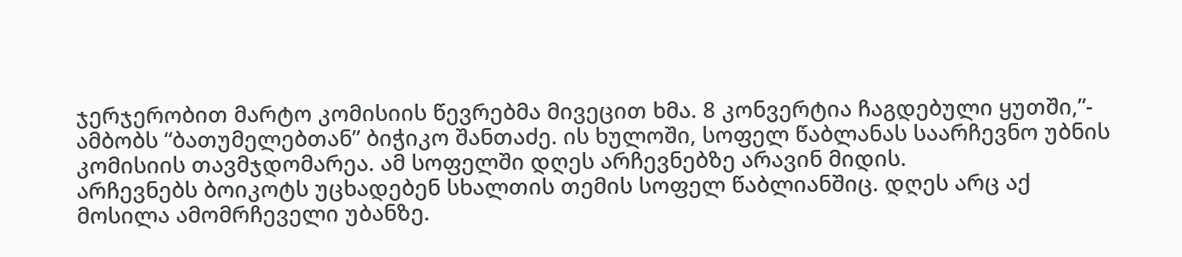ჯერჯერობით მარტო კომისიის წევრებმა მივეცით ხმა. 8 კონვერტია ჩაგდებული ყუთში,”- ამბობს “ბათუმელებთან” ბიჭიკო შანთაძე. ის ხულოში, სოფელ წაბლანას საარჩევნო უბნის კომისიის თავმჯდომარეა. ამ სოფელში დღეს არჩევნებზე არავინ მიდის.
არჩევნებს ბოიკოტს უცხადებენ სხალთის თემის სოფელ წაბლიანშიც. დღეს არც აქ მოსილა ამომრჩეველი უბანზე.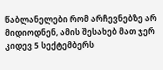წაბლანელები რომ არჩევნებზე არ მიდიოდნენ, ამის შესახებ მათ ჯერ კიდევ 5 სექტემბერს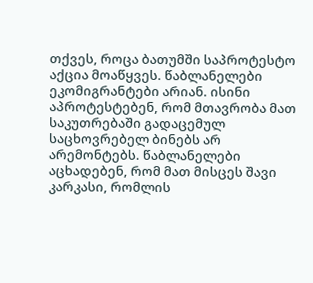თქვეს, როცა ბათუმში საპროტესტო აქცია მოაწყვეს. წაბლანელები ეკომიგრანტები არიან. ისინი აპროტესტებენ, რომ მთავრობა მათ საკუთრებაში გადაცემულ საცხოვრებელ ბინებს არ არემონტებს. წაბლანელები აცხადებენ, რომ მათ მისცეს შავი კარკასი, რომლის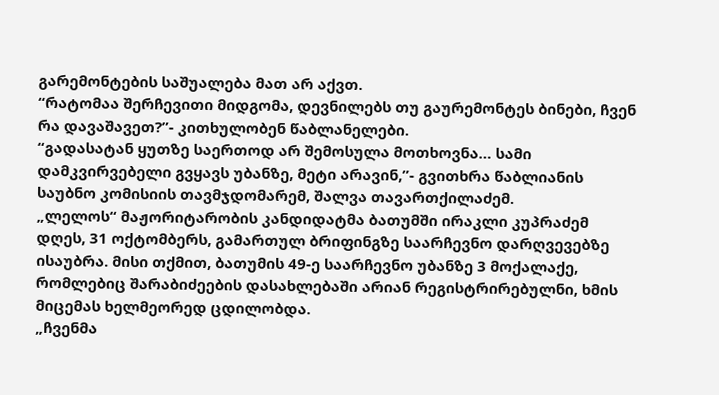გარემონტების საშუალება მათ არ აქვთ.
“რატომაა შერჩევითი მიდგომა, დევნილებს თუ გაურემონტეს ბინები, ჩვენ რა დავაშავეთ?”- კითხულობენ წაბლანელები.
“გადასატან ყუთზე საერთოდ არ შემოსულა მოთხოვნა… სამი დამკვირვებელი გვყავს უბანზე, მეტი არავინ,”- გვითხრა წაბლიანის საუბნო კომისიის თავმჯდომარემ, შალვა თავართქილაძემ.
„ლელოს“ მაჟორიტარობის კანდიდატმა ბათუმში ირაკლი კუპრაძემ დღეს, 31 ოქტომბერს, გამართულ ბრიფინგზე საარჩევნო დარღვევებზე ისაუბრა. მისი თქმით, ბათუმის 49-ე საარჩევნო უბანზე 3 მოქალაქე, რომლებიც შარაბიძეების დასახლებაში არიან რეგისტრირებულნი, ხმის მიცემას ხელმეორედ ცდილობდა.
„ჩვენმა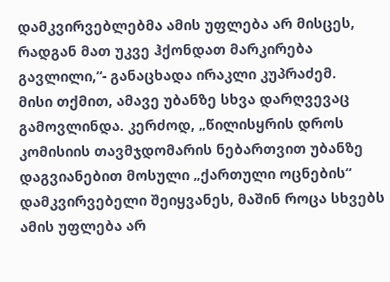დამკვირვებლებმა ამის უფლება არ მისცეს, რადგან მათ უკვე ჰქონდათ მარკირება გავლილი,“- განაცხადა ირაკლი კუპრაძემ.
მისი თქმით, ამავე უბანზე სხვა დარღვევაც გამოვლინდა. კერძოდ, „წილისყრის დროს კომისიის თავმჯდომარის ნებართვით უბანზე დაგვიანებით მოსული „ქართული ოცნების“ დამკვირვებელი შეიყვანეს, მაშინ როცა სხვებს ამის უფლება არ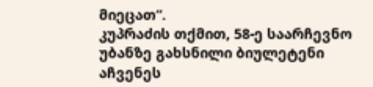მიეცათ“.
კუპრაძის თქმით, 58-ე საარჩევნო უბანზე გახსნილი ბიულეტენი აჩვენეს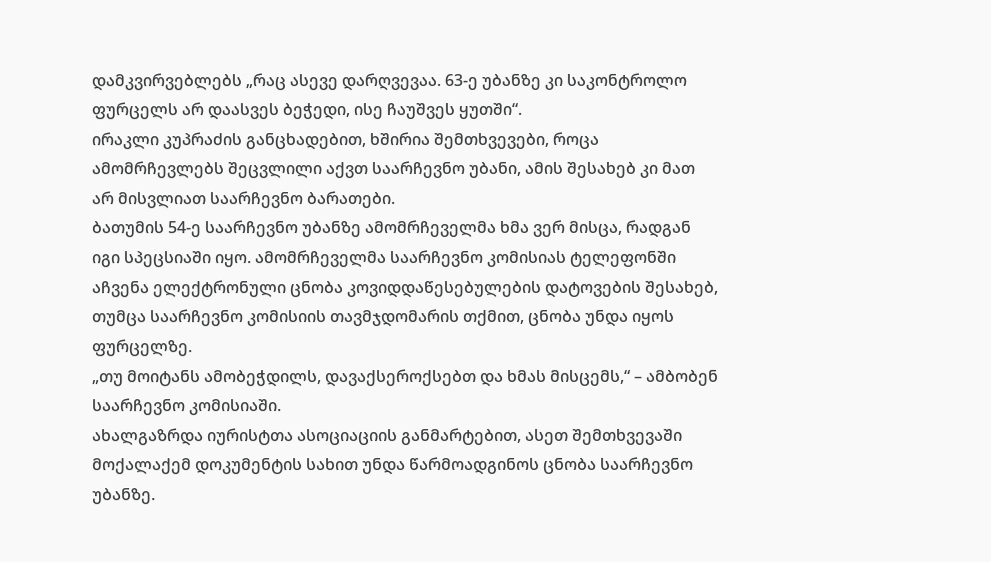დამკვირვებლებს „რაც ასევე დარღვევაა. 63-ე უბანზე კი საკონტროლო ფურცელს არ დაასვეს ბეჭედი, ისე ჩაუშვეს ყუთში“.
ირაკლი კუპრაძის განცხადებით, ხშირია შემთხვევები, როცა ამომრჩევლებს შეცვლილი აქვთ საარჩევნო უბანი, ამის შესახებ კი მათ არ მისვლიათ საარჩევნო ბარათები.
ბათუმის 54-ე საარჩევნო უბანზე ამომრჩეველმა ხმა ვერ მისცა, რადგან იგი სპეცსიაში იყო. ამომრჩეველმა საარჩევნო კომისიას ტელეფონში აჩვენა ელექტრონული ცნობა კოვიდდაწესებულების დატოვების შესახებ, თუმცა საარჩევნო კომისიის თავმჯდომარის თქმით, ცნობა უნდა იყოს ფურცელზე.
„თუ მოიტანს ამობეჭდილს, დავაქსეროქსებთ და ხმას მისცემს,“ – ამბობენ საარჩევნო კომისიაში.
ახალგაზრდა იურისტთა ასოციაციის განმარტებით, ასეთ შემთხვევაში მოქალაქემ დოკუმენტის სახით უნდა წარმოადგინოს ცნობა საარჩევნო უბანზე.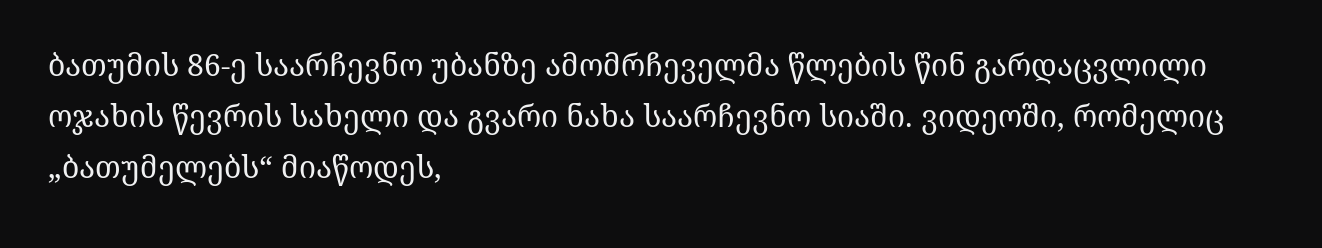ბათუმის 86-ე საარჩევნო უბანზე ამომრჩეველმა წლების წინ გარდაცვლილი ოჯახის წევრის სახელი და გვარი ნახა საარჩევნო სიაში. ვიდეოში, რომელიც „ბათუმელებს“ მიაწოდეს,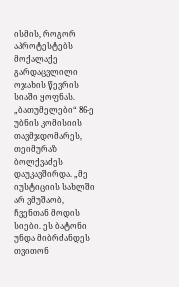ისმის, როგორ აპროტესტებს მოქალაქე გარდაცვლილი ოჯახის წევრის სიაში ყოფნას.
„ბათუმელები“ 86-ე უბნის კომისიის თავმჯდომარეს, თეიმურაზ ბოლქვაძეს დაუკავშირდა. „მე იუსტიციის სახლში არ ვმუშაობ, ჩვენთან მოდის სიები. ეს ბატონი უნდა მიბრძანდეს თვითონ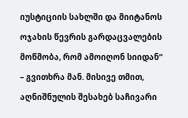იუსტიციის სახლში და მიიტანოს ოჯახის წევრის გარდაცვალების მოწმობა, რომ ამოიღონ სიიდან“ – გვითხრა მან. მისივე თმით, აღნიშნულის შესახებ საჩივარი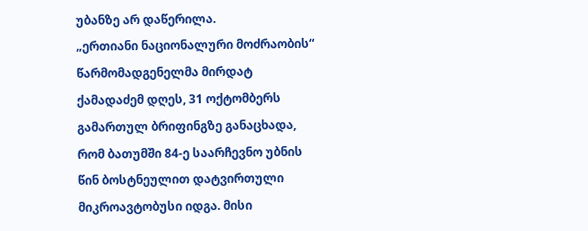უბანზე არ დაწერილა.
„ერთიანი ნაციონალური მოძრაობის“ წარმომადგენელმა მირდატ ქამადაძემ დღეს, 31 ოქტომბერს გამართულ ბრიფინგზე განაცხადა, რომ ბათუმში 84-ე საარჩევნო უბნის წინ ბოსტნეულით დატვირთული მიკროავტობუსი იდგა. მისი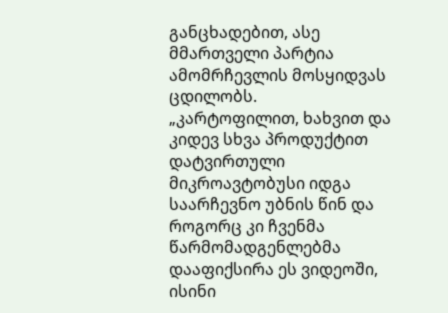განცხადებით, ასე მმართველი პარტია ამომრჩევლის მოსყიდვას ცდილობს.
„კარტოფილით, ხახვით და კიდევ სხვა პროდუქტით დატვირთული მიკროავტობუსი იდგა საარჩევნო უბნის წინ და როგორც კი ჩვენმა წარმომადგენლებმა დააფიქსირა ეს ვიდეოში, ისინი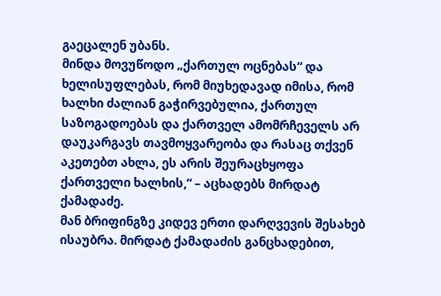გაეცალენ უბანს.
მინდა მოვუწოდო „ქართულ ოცნებას“ და ხელისუფლებას, რომ მიუხედავად იმისა, რომ ხალხი ძალიან გაჭირვებულია, ქართულ საზოგადოებას და ქართველ ამომრჩეველს არ დაუკარგავს თავმოყვარეობა და რასაც თქვენ აკეთებთ ახლა, ეს არის შეურაცხყოფა ქართველი ხალხის,“ – აცხადებს მირდატ ქამადაძე.
მან ბრიფინგზე კიდევ ერთი დარღვევის შესახებ ისაუბრა. მირდატ ქამადაძის განცხადებით,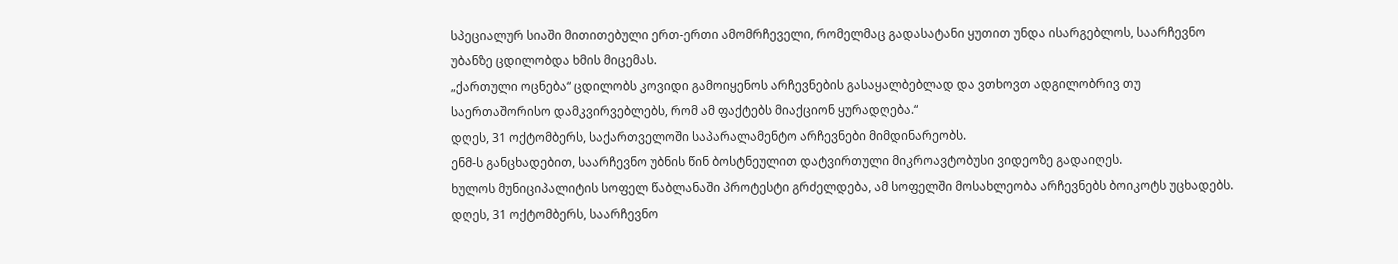სპეციალურ სიაში მითითებული ერთ-ერთი ამომრჩეველი, რომელმაც გადასატანი ყუთით უნდა ისარგებლოს, საარჩევნო უბანზე ცდილობდა ხმის მიცემას.
„ქართული ოცნება“ ცდილობს კოვიდი გამოიყენოს არჩევნების გასაყალბებლად და ვთხოვთ ადგილობრივ თუ საერთაშორისო დამკვირვებლებს, რომ ამ ფაქტებს მიაქციონ ყურადღება.“
დღეს, 31 ოქტომბერს, საქართველოში საპარალამენტო არჩევნები მიმდინარეობს.
ენმ-ს განცხადებით, საარჩევნო უბნის წინ ბოსტნეულით დატვირთული მიკროავტობუსი ვიდეოზე გადაიღეს.
ხულოს მუნიციპალიტის სოფელ წაბლანაში პროტესტი გრძელდება, ამ სოფელში მოსახლეობა არჩევნებს ბოიკოტს უცხადებს.
დღეს, 31 ოქტომბერს, საარჩევნო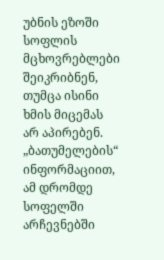უბნის ეზოში სოფლის მცხოვრებლები შეიკრიბნენ, თუმცა ისინი ხმის მიცემას არ აპირებენ. „ბათუმელების“ ინფორმაციით, ამ დრომდე სოფელში არჩევნებში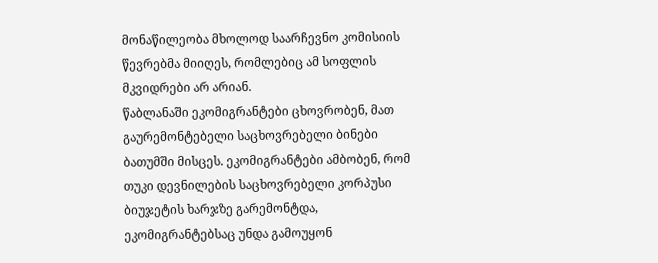მონაწილეობა მხოლოდ საარჩევნო კომისიის წევრებმა მიიღეს, რომლებიც ამ სოფლის მკვიდრები არ არიან.
წაბლანაში ეკომიგრანტები ცხოვრობენ, მათ გაურემონტებელი საცხოვრებელი ბინები ბათუმში მისცეს. ეკომიგრანტები ამბობენ, რომ თუკი დევნილების საცხოვრებელი კორპუსი ბიუჯეტის ხარჯზე გარემონტდა, ეკომიგრანტებსაც უნდა გამოუყონ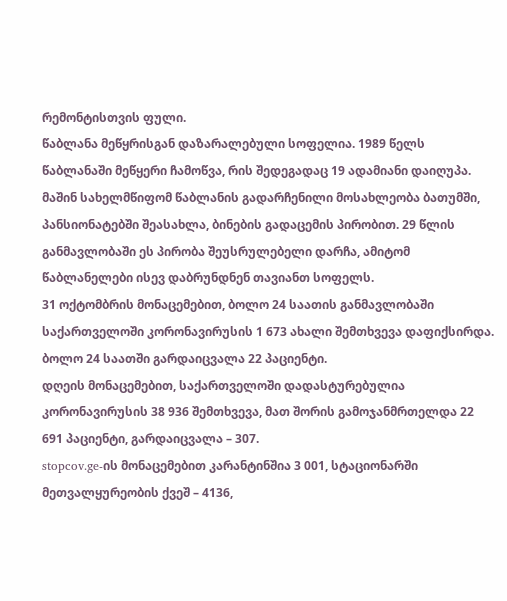რემონტისთვის ფული.
წაბლანა მეწყრისგან დაზარალებული სოფელია. 1989 წელს წაბლანაში მეწყერი ჩამოწვა, რის შედეგადაც 19 ადამიანი დაიღუპა. მაშინ სახელმწიფომ წაბლანის გადარჩენილი მოსახლეობა ბათუმში, პანსიონატებში შეასახლა, ბინების გადაცემის პირობით. 29 წლის განმავლობაში ეს პირობა შეუსრულებელი დარჩა, ამიტომ წაბლანელები ისევ დაბრუნდნენ თავიანთ სოფელს.
31 ოქტომბრის მონაცემებით, ბოლო 24 საათის განმავლობაში საქართველოში კორონავირუსის 1 673 ახალი შემთხვევა დაფიქსირდა. ბოლო 24 საათში გარდაიცვალა 22 პაციენტი.
დღეის მონაცემებით, საქართველოში დადასტურებულია კორონავირუსის 38 936 შემთხვევა, მათ შორის გამოჯანმრთელდა 22 691 პაციენტი, გარდაიცვალა – 307.
stopcov.ge-ის მონაცემებით კარანტინშია 3 001, სტაციონარში მეთვალყურეობის ქვეშ – 4136,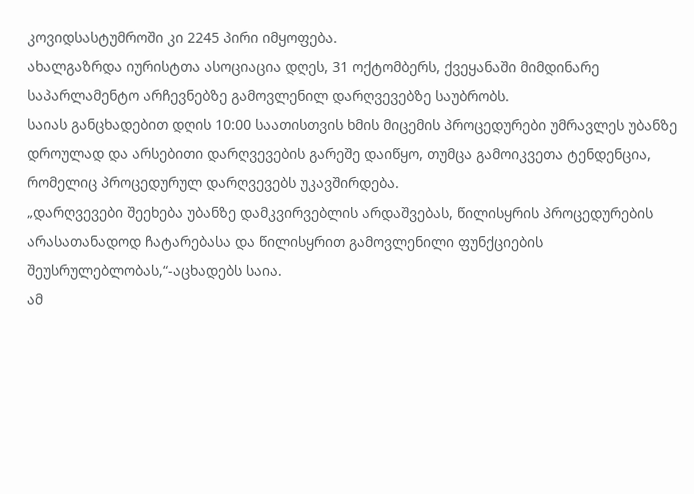კოვიდსასტუმროში კი 2245 პირი იმყოფება.
ახალგაზრდა იურისტთა ასოციაცია დღეს, 31 ოქტომბერს, ქვეყანაში მიმდინარე საპარლამენტო არჩევნებზე გამოვლენილ დარღვევებზე საუბრობს.
საიას განცხადებით დღის 10:00 საათისთვის ხმის მიცემის პროცედურები უმრავლეს უბანზე დროულად და არსებითი დარღვევების გარეშე დაიწყო, თუმცა გამოიკვეთა ტენდენცია, რომელიც პროცედურულ დარღვევებს უკავშირდება.
„დარღვევები შეეხება უბანზე დამკვირვებლის არდაშვებას, წილისყრის პროცედურების არასათანადოდ ჩატარებასა და წილისყრით გამოვლენილი ფუნქციების შეუსრულებლობას,“-აცხადებს საია.
ამ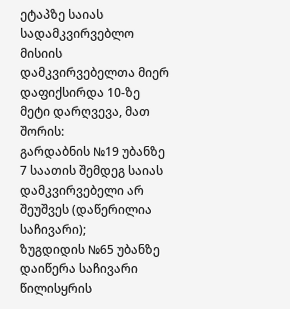ეტაპზე საიას სადამკვირვებლო მისიის დამკვირვებელთა მიერ დაფიქსირდა 10-ზე მეტი დარღვევა, მათ შორის:
გარდაბნის №19 უბანზე 7 საათის შემდეგ საიას დამკვირვებელი არ შეუშვეს (დაწერილია საჩივარი);
ზუგდიდის №65 უბანზე დაიწერა საჩივარი წილისყრის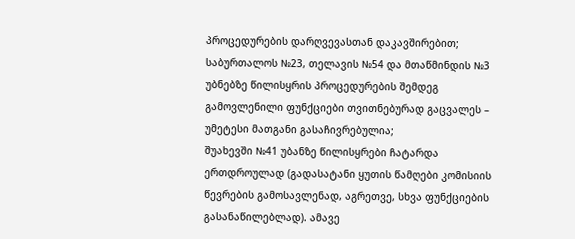პროცედურების დარღვევასთან დაკავშირებით;
საბურთალოს №23, თელავის №54 და მთაწმინდის №3 უბნებზე წილისყრის პროცედურების შემდეგ გამოვლენილი ფუნქციები თვითნებურად გაცვალეს – უმეტესი მათგანი გასაჩივრებულია;
შუახევში №41 უბანზე წილისყრები ჩატარდა ერთდროულად (გადასატანი ყუთის წამღები კომისიის წევრების გამოსავლენად, აგრეთვე, სხვა ფუნქციების გასანაწილებლად). ამავე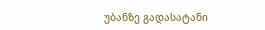უბანზე გადასატანი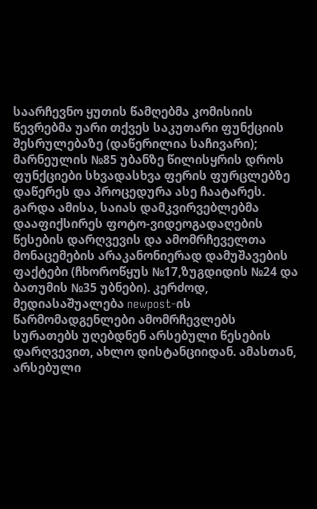საარჩევნო ყუთის წამღებმა კომისიის წევრებმა უარი თქვეს საკუთარი ფუნქციის შესრულებაზე (დაწერილია საჩივარი);
მარნეულის №85 უბანზე წილისყრის დროს ფუნქციები სხვადასხვა ფერის ფურცლებზე დაწერეს და პროცედურა ასე ჩაატარეს.
გარდა ამისა, საიას დამკვირვებლებმა დააფიქსირეს ფოტო-ვიდეოგადაღების წესების დარღვევის და ამომრჩეველთა მონაცემების არაკანონიერად დამუშავების ფაქტები (ჩხოროწყუს №17,ზუგდიდის №24 და ბათუმის №35 უბნები). კერძოდ, მედიასაშუალება newpost-ის წარმომადგენლები ამომრჩევლებს სურათებს უღებდნენ არსებული წესების დარღვევით, ახლო დისტანციიდან. ამასთან, არსებული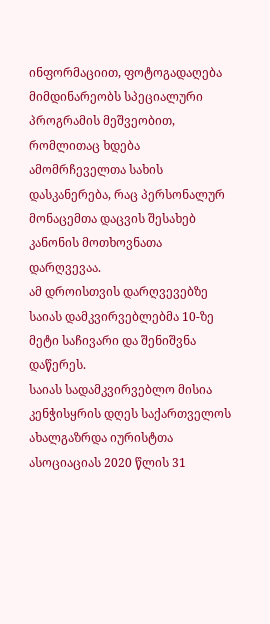ინფორმაციით, ფოტოგადაღება მიმდინარეობს სპეციალური პროგრამის მეშვეობით, რომლითაც ხდება ამომრჩეველთა სახის დასკანერება, რაც პერსონალურ მონაცემთა დაცვის შესახებ კანონის მოთხოვნათა დარღვევაა.
ამ დროისთვის დარღვევებზე საიას დამკვირვებლებმა 10-ზე მეტი საჩივარი და შენიშვნა დაწერეს.
საიას სადამკვირვებლო მისია კენჭისყრის დღეს საქართველოს ახალგაზრდა იურისტთა ასოციაციას 2020 წლის 31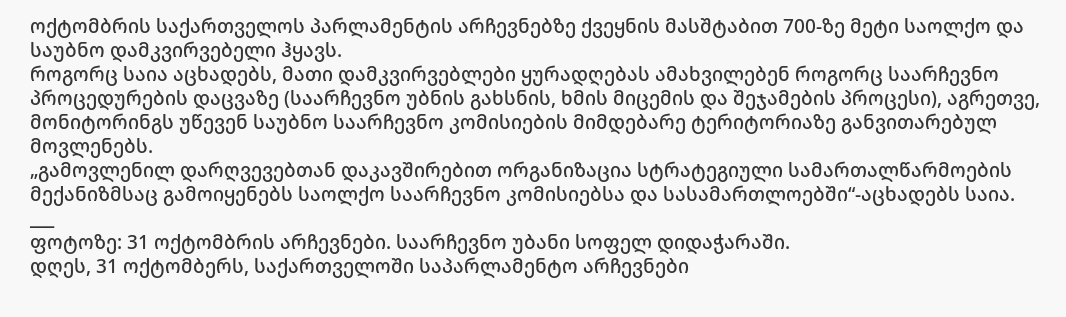ოქტომბრის საქართველოს პარლამენტის არჩევნებზე ქვეყნის მასშტაბით 700-ზე მეტი საოლქო და საუბნო დამკვირვებელი ჰყავს.
როგორც საია აცხადებს, მათი დამკვირვებლები ყურადღებას ამახვილებენ როგორც საარჩევნო პროცედურების დაცვაზე (საარჩევნო უბნის გახსნის, ხმის მიცემის და შეჯამების პროცესი), აგრეთვე, მონიტორინგს უწევენ საუბნო საარჩევნო კომისიების მიმდებარე ტერიტორიაზე განვითარებულ მოვლენებს.
„გამოვლენილ დარღვევებთან დაკავშირებით ორგანიზაცია სტრატეგიული სამართალწარმოების მექანიზმსაც გამოიყენებს საოლქო საარჩევნო კომისიებსა და სასამართლოებში“-აცხადებს საია.
___
ფოტოზე: 31 ოქტომბრის არჩევნები. საარჩევნო უბანი სოფელ დიდაჭარაში.
დღეს, 31 ოქტომბერს, საქართველოში საპარლამენტო არჩევნები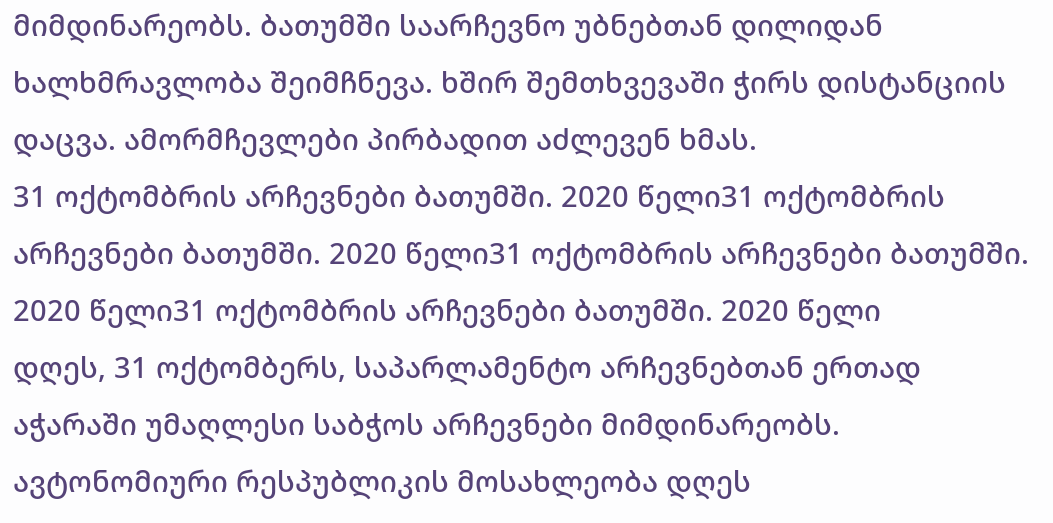მიმდინარეობს. ბათუმში საარჩევნო უბნებთან დილიდან ხალხმრავლობა შეიმჩნევა. ხშირ შემთხვევაში ჭირს დისტანციის დაცვა. ამორმჩევლები პირბადით აძლევენ ხმას.
31 ოქტომბრის არჩევნები ბათუმში. 2020 წელი31 ოქტომბრის არჩევნები ბათუმში. 2020 წელი31 ოქტომბრის არჩევნები ბათუმში. 2020 წელი31 ოქტომბრის არჩევნები ბათუმში. 2020 წელი
დღეს, 31 ოქტომბერს, საპარლამენტო არჩევნებთან ერთად აჭარაში უმაღლესი საბჭოს არჩევნები მიმდინარეობს.
ავტონომიური რესპუბლიკის მოსახლეობა დღეს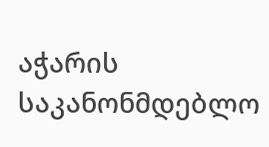აჭარის საკანონმდებლო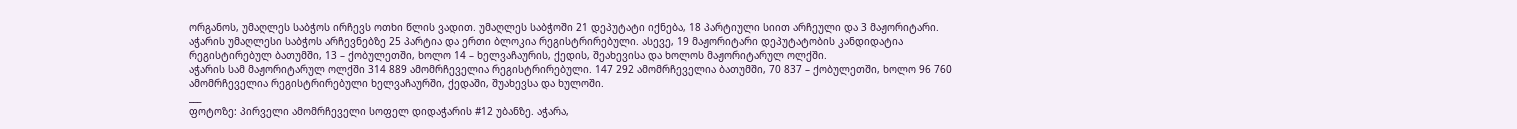ორგანოს, უმაღლეს საბჭოს ირჩევს ოთხი წლის ვადით. უმაღლეს საბჭოში 21 დეპუტატი იქნება, 18 პარტიული სიით არჩეული და 3 მაჟორიტარი.
აჭარის უმაღლესი საბჭოს არჩევნებზე 25 პარტია და ერთი ბლოკია რეგისტრირებული. ასევე, 19 მაჟორიტარი დეპუტატობის კანდიდატია რეგისტირებულ ბათუმში, 13 – ქობულეთში, ხოლო 14 – ხელვაჩაურის, ქედის, შეახევისა და ხოლოს მაჟორიტარულ ოლქში.
აჭარის სამ მაჟორიტარულ ოლქში 314 889 ამომრჩეველია რეგისტრირებული. 147 292 ამომრჩეველია ბათუმში, 70 837 – ქობულეთში, ხოლო 96 760 ამომრჩეველია რეგისტრირებული ხელვაჩაურში, ქედაში, შუახევსა და ხულოში.
___
ფოტოზე: პირველი ამომრჩეველი სოფელ დიდაჭარის #12 უბანზე. აჭარა,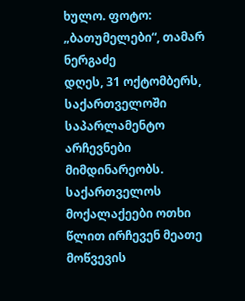ხულო. ფოტო: „ბათუმელები“, თამარ ნერგაძე
დღეს, 31 ოქტომბერს, საქართველოში საპარლამენტო არჩევნები მიმდინარეობს. საქართველოს მოქალაქეები ოთხი წლით ირჩევენ მეათე მოწვევის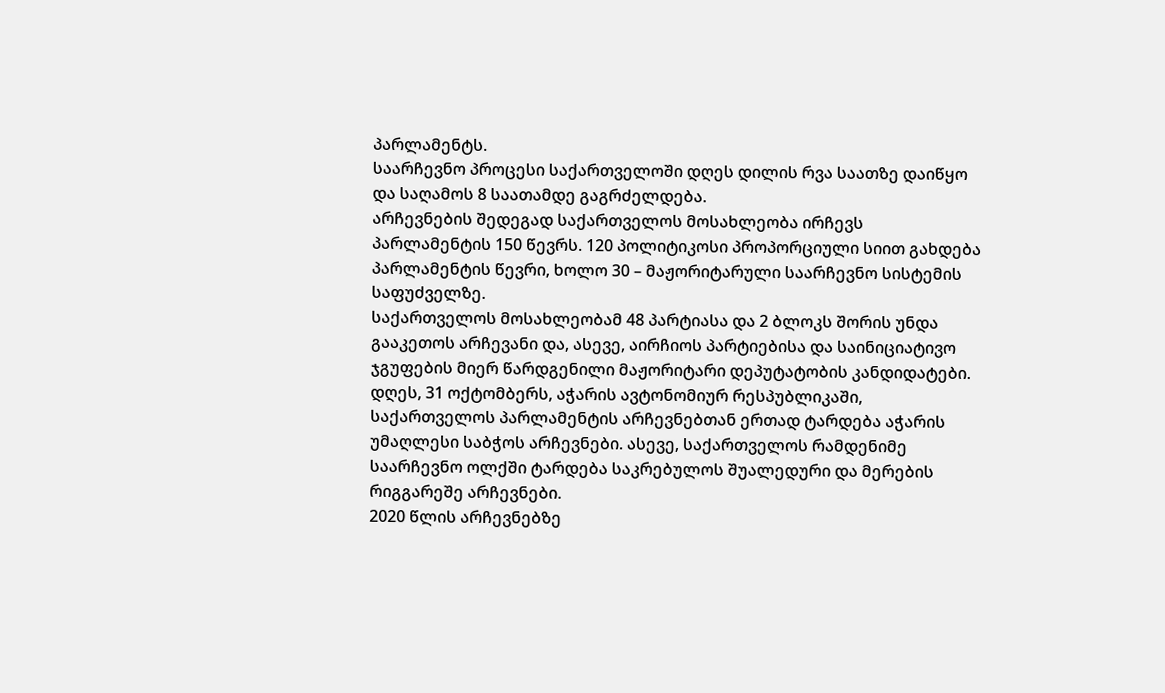პარლამენტს.
საარჩევნო პროცესი საქართველოში დღეს დილის რვა საათზე დაიწყო და საღამოს 8 საათამდე გაგრძელდება.
არჩევნების შედეგად საქართველოს მოსახლეობა ირჩევს პარლამენტის 150 წევრს. 120 პოლიტიკოსი პროპორციული სიით გახდება პარლამენტის წევრი, ხოლო 30 – მაჟორიტარული საარჩევნო სისტემის საფუძველზე.
საქართველოს მოსახლეობამ 48 პარტიასა და 2 ბლოკს შორის უნდა გააკეთოს არჩევანი და, ასევე, აირჩიოს პარტიებისა და საინიციატივო ჯგუფების მიერ წარდგენილი მაჟორიტარი დეპუტატობის კანდიდატები.
დღეს, 31 ოქტომბერს, აჭარის ავტონომიურ რესპუბლიკაში, საქართველოს პარლამენტის არჩევნებთან ერთად ტარდება აჭარის უმაღლესი საბჭოს არჩევნები. ასევე, საქართველოს რამდენიმე საარჩევნო ოლქში ტარდება საკრებულოს შუალედური და მერების რიგგარეშე არჩევნები.
2020 წლის არჩევნებზე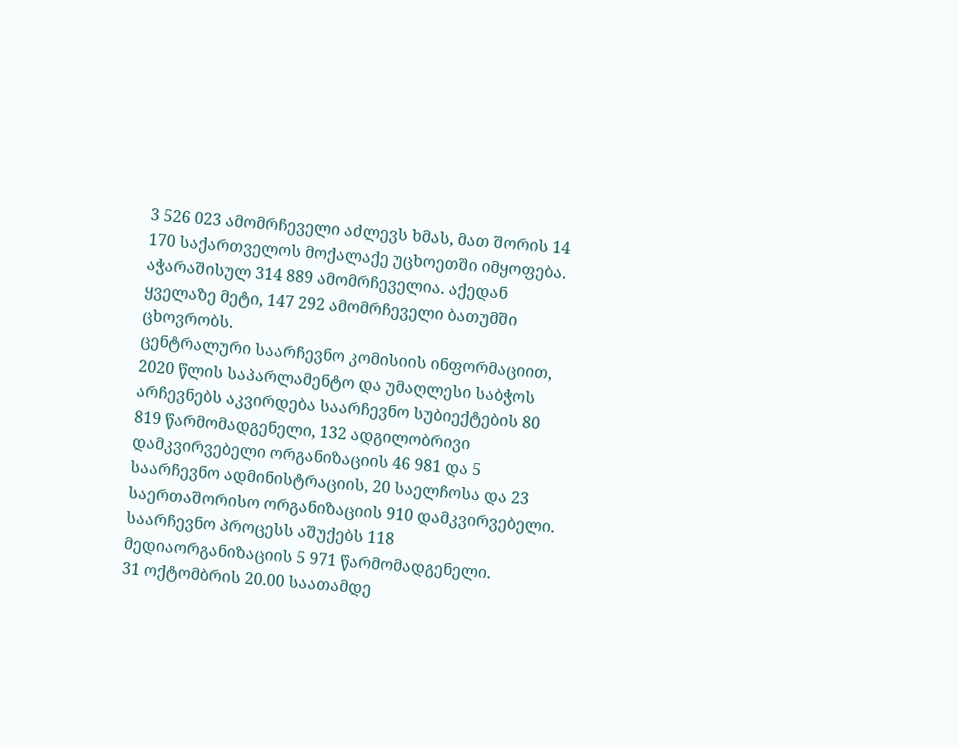3 526 023 ამომრჩეველი აძლევს ხმას, მათ შორის 14 170 საქართველოს მოქალაქე უცხოეთში იმყოფება.
აჭარაშისულ 314 889 ამომრჩეველია. აქედან ყველაზე მეტი, 147 292 ამომრჩეველი ბათუმში ცხოვრობს.
ცენტრალური საარჩევნო კომისიის ინფორმაციით, 2020 წლის საპარლამენტო და უმაღლესი საბჭოს არჩევნებს აკვირდება საარჩევნო სუბიექტების 80 819 წარმომადგენელი, 132 ადგილობრივი დამკვირვებელი ორგანიზაციის 46 981 და 5 საარჩევნო ადმინისტრაციის, 20 საელჩოსა და 23 საერთაშორისო ორგანიზაციის 910 დამკვირვებელი. საარჩევნო პროცესს აშუქებს 118 მედიაორგანიზაციის 5 971 წარმომადგენელი.
31 ოქტომბრის 20.00 საათამდე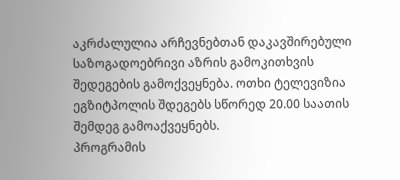აკრძალულია არჩევნებთან დაკავშირებული საზოგადოებრივი აზრის გამოკითხვის შედეგების გამოქვეყნება. ოთხი ტელევიზია ეგზიტპოლის შდეგებს სწორედ 20.00 საათის შემდეგ გამოაქვეყნებს.
პროგრამის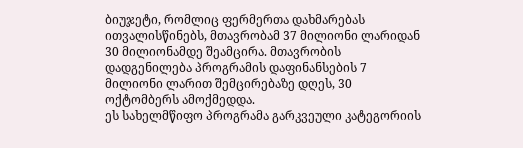ბიუჯეტი, რომლიც ფერმერთა დახმარებას ითვალისწინებს, მთავრობამ 37 მილიონი ლარიდან 30 მილიონამდე შეამცირა. მთავრობის დადგენილება პროგრამის დაფინანსების 7 მილიონი ლარით შემცირებაზე დღეს, 30 ოქტომბერს ამოქმედდა.
ეს სახელმწიფო პროგრამა გარკვეული კატეგორიის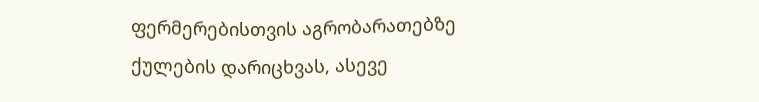ფერმერებისთვის აგრობარათებზე ქულების დარიცხვას, ასევე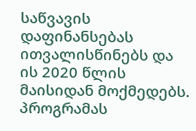საწვავის დაფინანსებას ითვალისწინებს და ის 2020 წლის მაისიდან მოქმედებს. პროგრამას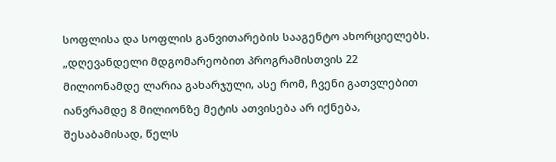სოფლისა და სოფლის განვითარების სააგენტო ახორციელებს.
„დღევანდელი მდგომარეობით პროგრამისთვის 22 მილიონამდე ლარია გახარჯული, ასე რომ, ჩვენი გათვლებით იანვრამდე 8 მილიონზე მეტის ათვისება არ იქნება, შესაბამისად, წელს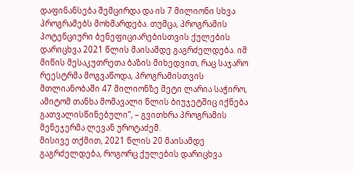დაფინანსება შემცირდა და ის 7 მილიონი სხვა პროგრამებს მოხმარდება. თუმცა, პროგრამის პოტენციური ბენეფიციარებისთვის ქულების დარიცხვა 2021 წლის მაისამდე გაგრძელდება. იმ მიწის მესაკუთრეთა ბაზის მიხედვით, რაც საჯარო რეესტრმა მოგვაწოდა, პროგრამისთვის მთლიანობაში 47 მილიონზე მეტი ლარია საჭირო, ამიტომ თანხა მომავალი წლის ბიუჯეტშიც იქნება გათვალისწინებული“, – გვითხრა პროგრამის მენეჯერმა ლევან უროტაძემ.
მისივე თქმით, 2021 წლის 20 მაისამდე გაგრძელდება, როგორც ქულების დარიცხვა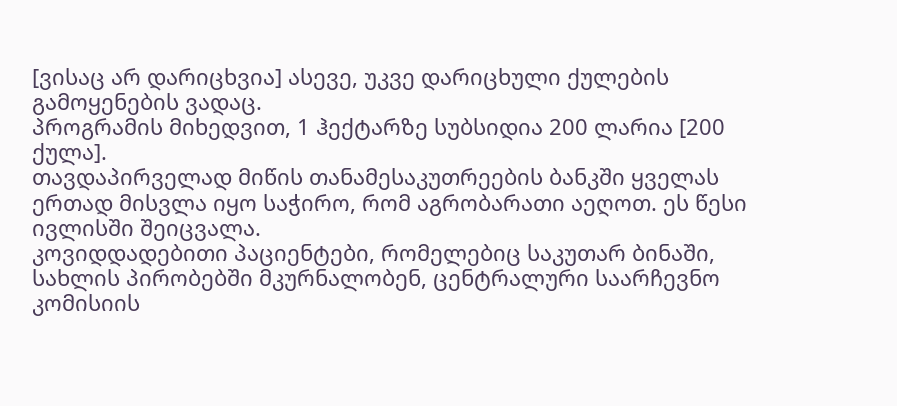[ვისაც არ დარიცხვია] ასევე, უკვე დარიცხული ქულების გამოყენების ვადაც.
პროგრამის მიხედვით, 1 ჰექტარზე სუბსიდია 200 ლარია [200 ქულა].
თავდაპირველად მიწის თანამესაკუთრეების ბანკში ყველას ერთად მისვლა იყო საჭირო, რომ აგრობარათი აეღოთ. ეს წესი ივლისში შეიცვალა.
კოვიდდადებითი პაციენტები, რომელებიც საკუთარ ბინაში, სახლის პირობებში მკურნალობენ, ცენტრალური საარჩევნო კომისიის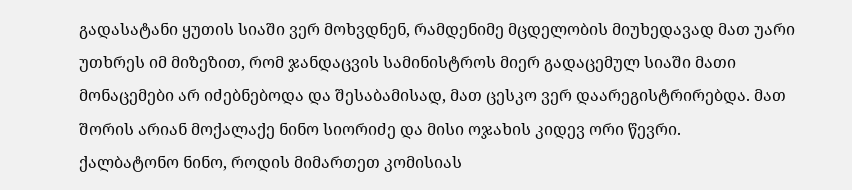გადასატანი ყუთის სიაში ვერ მოხვდნენ, რამდენიმე მცდელობის მიუხედავად მათ უარი უთხრეს იმ მიზეზით, რომ ჯანდაცვის სამინისტროს მიერ გადაცემულ სიაში მათი მონაცემები არ იძებნებოდა და შესაბამისად, მათ ცესკო ვერ დაარეგისტრირებდა. მათ შორის არიან მოქალაქე ნინო სიორიძე და მისი ოჯახის კიდევ ორი წევრი.
ქალბატონო ნინო, როდის მიმართეთ კომისიას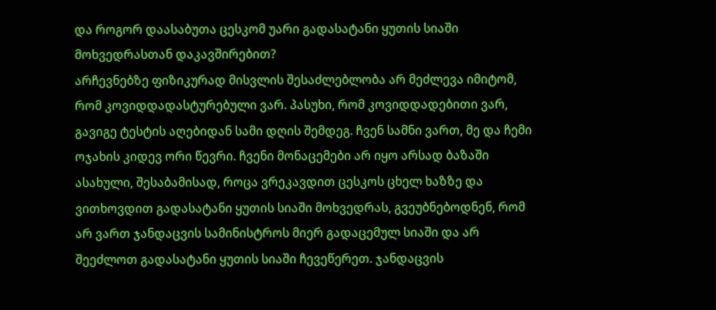და როგორ დაასაბუთა ცესკომ უარი გადასატანი ყუთის სიაში მოხვედრასთან დაკავშირებით?
არჩევნებზე ფიზიკურად მისვლის შესაძლებლობა არ მეძლევა იმიტომ, რომ კოვიდდადასტურებული ვარ. პასუხი, რომ კოვიდდადებითი ვარ, გავიგე ტესტის აღებიდან სამი დღის შემდეგ. ჩვენ სამნი ვართ, მე და ჩემი ოჯახის კიდევ ორი წევრი. ჩვენი მონაცემები არ იყო არსად ბაზაში ასახული, შესაბამისად, როცა ვრეკავდით ცესკოს ცხელ ხაზზე და ვითხოვდით გადასატანი ყუთის სიაში მოხვედრას, გვეუბნებოდნენ, რომ არ ვართ ჯანდაცვის სამინისტროს მიერ გადაცემულ სიაში და არ შეეძლოთ გადასატანი ყუთის სიაში ჩევეწერეთ. ჯანდაცვის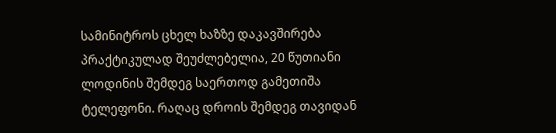სამინიტროს ცხელ ხაზზე დაკავშირება პრაქტიკულად შეუძლებელია, 20 წუთიანი ლოდინის შემდეგ საერთოდ გამეთიშა ტელეფონი. რაღაც დროის შემდეგ თავიდან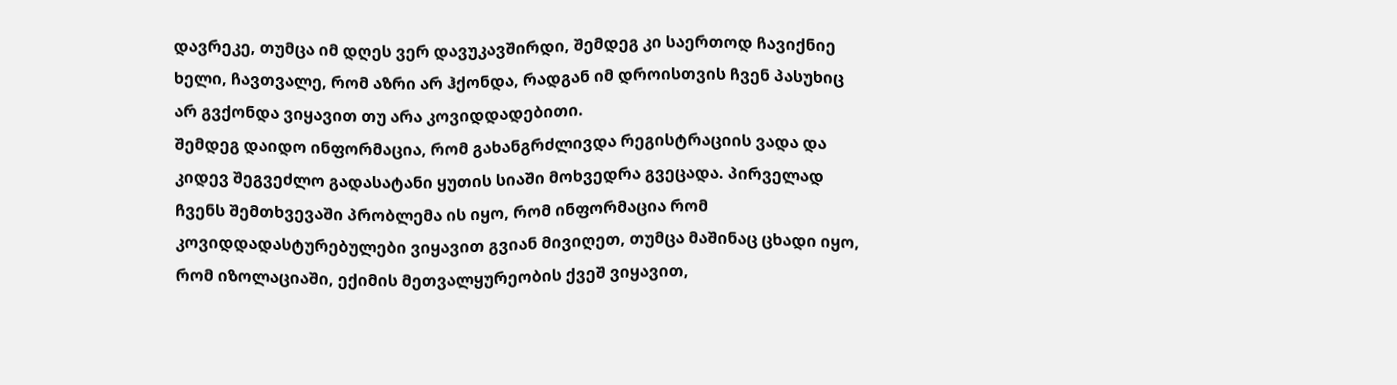დავრეკე, თუმცა იმ დღეს ვერ დავუკავშირდი, შემდეგ კი საერთოდ ჩავიქნიე ხელი, ჩავთვალე, რომ აზრი არ ჰქონდა, რადგან იმ დროისთვის ჩვენ პასუხიც არ გვქონდა ვიყავით თუ არა კოვიდდადებითი.
შემდეგ დაიდო ინფორმაცია, რომ გახანგრძლივდა რეგისტრაციის ვადა და კიდევ შეგვეძლო გადასატანი ყუთის სიაში მოხვედრა გვეცადა. პირველად ჩვენს შემთხვევაში პრობლემა ის იყო, რომ ინფორმაცია რომ კოვიდდადასტურებულები ვიყავით გვიან მივიღეთ, თუმცა მაშინაც ცხადი იყო, რომ იზოლაციაში, ექიმის მეთვალყურეობის ქვეშ ვიყავით,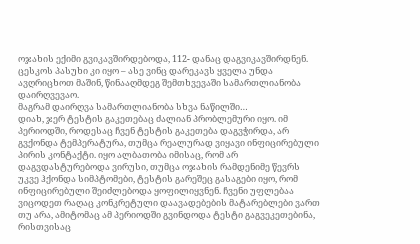ოჯახის ექიმი გვიკავშირდებოდა, 112- დანაც დაგვიკავშირდნენ. ცესკოს პასუხი კი იყო – ასე ვინც დარეკავს ყველა უნდა ავღრიცხოთ მაშინ, წინააღმდეგ შემთხვევაში სამართლიანობა დაირღვევაო.
მაგრამ დაირღვა სამართლიანობა სხვა ნაწილში…
დიახ, ჯერ ტესტის გაკეთებაც ძალიან პრობლემური იყო. იმ პერიოდში, როდესაც ჩვენ ტესტის გაკეთება დაგვჭირდა, არ გვქონდა ტემპერატურა, თუმცა რეალურად ვიყავი ინფიცირებული პირის კონტაქტი. იყო ალბათობა იმისაც, რომ არ დაგვდასტურებოდა ვირუსი, თუმცა ოჯახის რამდენიმე წევრს უკვე ჰქონდა სიმპტომები, ტესტის გარეშეც გასაგები იყო, რომ ინფიცირებული შეიძლებოდა ყოფილიყვნენ. ჩვენი უფლებაა ვიცოდეთ რაღაც კონკრეტული დაავადებების მატარებლები ვართ თუ არა, ამიტომაც ამ პერიოდში გვინდოდა ტესტი გაგვეკეთებინა, რისთვისაც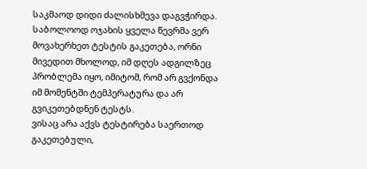საკმაოდ დიდი ძალისხმევა დაგვჭირდა. საბოლოოდ ოჯახის ყველა წევრმა ვერ მოვახერხეთ ტესტის გაკეთება, ორნი მივედით მხოლოდ, იმ დღეს ადგილზეც პრობლემა იყო, იმიტომ, რომ არ გვქონდა იმ მომენტში ტემპერატურა და არ გვიკეთებდნენ ტესტს.
ვისაც არა აქვს ტესტირება საერთოდ გაკეთებული,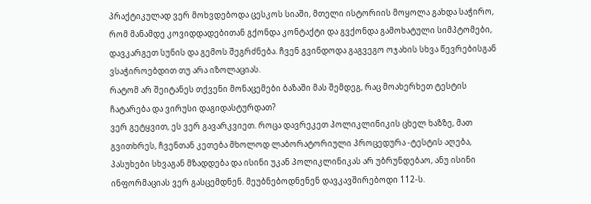პრაქტიკულად ვერ მოხვდებოდა ცესკოს სიაში, მთელი ისტორიის მოყოლა გახდა საჭირო, რომ მანამდე კოვიდდადებითან გქონდა კონტაქტი და გვქონდა გამოხატული სიმპტომები, დავკარგეთ სუნის და გემოს შეგრძნება. ჩვენ გვინდოდა გაგვეგო ოჯახის სხვა წევრებისგან ვსაჭიროებდით თუ არა იზოლაციას.
რატომ არ შეიტანეს თქვენი მონაცემები ბაზაში მას შემდეგ, რაც მოახერხეთ ტესტის ჩატარება და ვირუსი დაგიდასტურდათ?
ვერ გეტყვით, ეს ვერ გავარკვიეთ. როცა დავრეკეთ პოლიკლინიკის ცხელ ხაზზე, მათ გვითხრეს, ჩვენთან კეთება მხოლოდ ლაბორატორიული პროცედურა -ტესტის აღება, პასუხები სხვაგან მზადდება და ისინი უკან პოლიკლინიკას არ უბრუნდებაო, ანუ ისინი ინფორმაციას ვერ გასცემდნენ. მეუბნებოდნენენ დავკავშირებოდი 112-ს.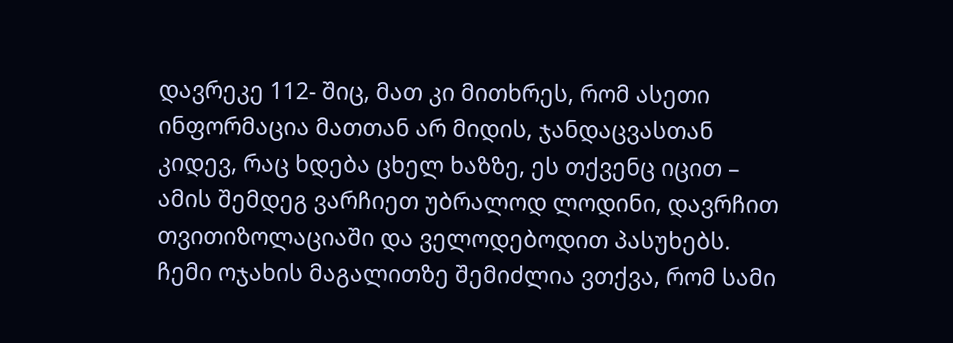დავრეკე 112- შიც, მათ კი მითხრეს, რომ ასეთი ინფორმაცია მათთან არ მიდის, ჯანდაცვასთან კიდევ, რაც ხდება ცხელ ხაზზე, ეს თქვენც იცით – ამის შემდეგ ვარჩიეთ უბრალოდ ლოდინი, დავრჩით თვითიზოლაციაში და ველოდებოდით პასუხებს.
ჩემი ოჯახის მაგალითზე შემიძლია ვთქვა, რომ სამი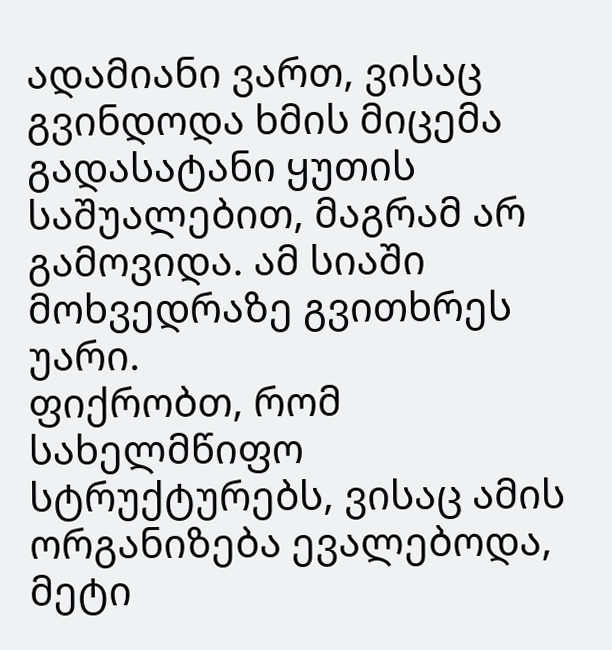ადამიანი ვართ, ვისაც გვინდოდა ხმის მიცემა გადასატანი ყუთის საშუალებით, მაგრამ არ გამოვიდა. ამ სიაში მოხვედრაზე გვითხრეს უარი.
ფიქრობთ, რომ სახელმწიფო სტრუქტურებს, ვისაც ამის ორგანიზება ევალებოდა, მეტი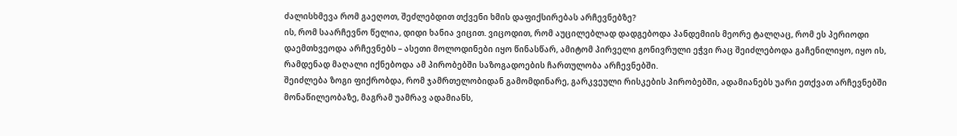ძალისხმევა რომ გაეღოთ, შეძლებდით თქვენი ხმის დაფიქსირებას არჩევნებზე?
ის, რომ საარჩევნო წელია, დიდი ხანია ვიცით. ვიცოდით, რომ აუცილებლად დადგებოდა პანდემიის მეორე ტალღაც, რომ ეს პერიოდი დაემთხვეოდა არჩევნებს – ასეთი მოლოდინები იყო წინასწარ, ამიტომ პირველი გონივრული ეჭვი რაც შეიძლებოდა გაჩენილიყო, იყო ის, რამდენად მაღალი იქნებოდა ამ პირობებში საზოგადოების ჩართულობა არჩევნებში.
შეიძლება ზოგი ფიქრობდა, რომ ჯამრთელობიდან გამომდინარე, გარკვეული რისკების პირობებში, ადამიანებს უარი ეთქვათ არჩევნებში მონაწილეობაზე, მაგრამ უამრავ ადამიანს,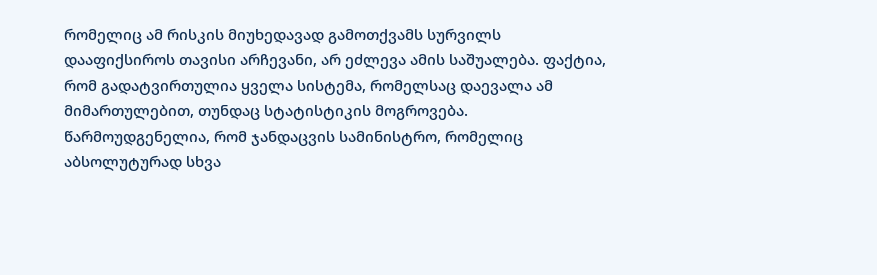რომელიც ამ რისკის მიუხედავად გამოთქვამს სურვილს დააფიქსიროს თავისი არჩევანი, არ ეძლევა ამის საშუალება. ფაქტია, რომ გადატვირთულია ყველა სისტემა, რომელსაც დაევალა ამ მიმართულებით, თუნდაც სტატისტიკის მოგროვება. წარმოუდგენელია, რომ ჯანდაცვის სამინისტრო, რომელიც აბსოლუტურად სხვა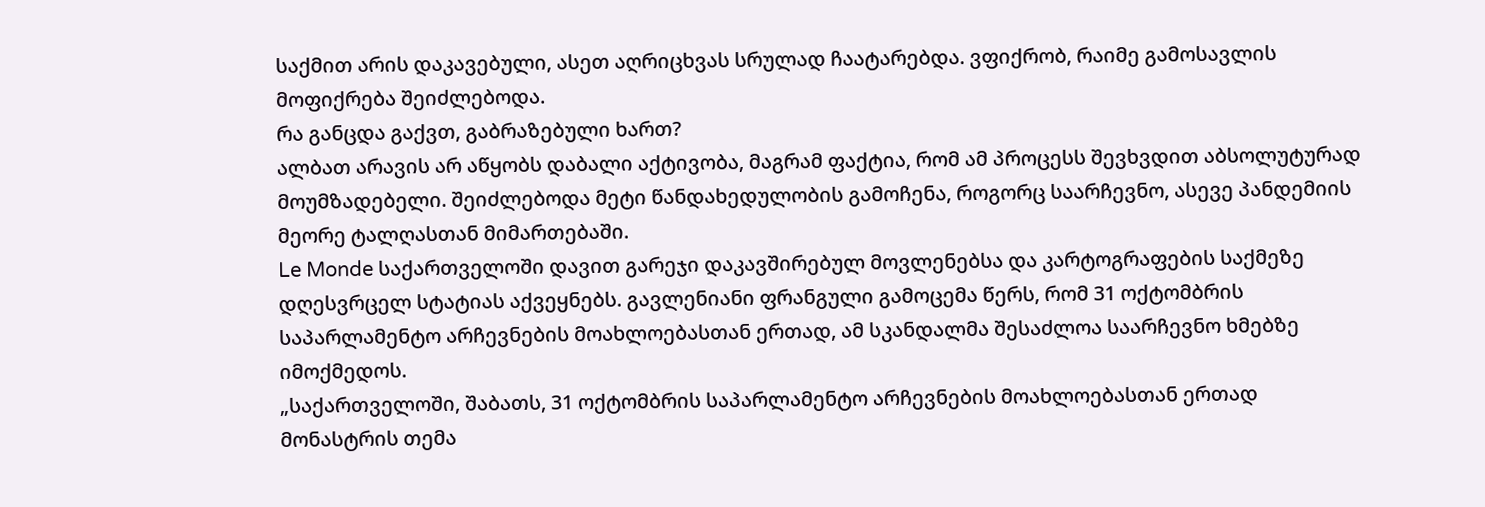საქმით არის დაკავებული, ასეთ აღრიცხვას სრულად ჩაატარებდა. ვფიქრობ, რაიმე გამოსავლის მოფიქრება შეიძლებოდა.
რა განცდა გაქვთ, გაბრაზებული ხართ?
ალბათ არავის არ აწყობს დაბალი აქტივობა, მაგრამ ფაქტია, რომ ამ პროცესს შევხვდით აბსოლუტურად მოუმზადებელი. შეიძლებოდა მეტი წანდახედულობის გამოჩენა, როგორც საარჩევნო, ასევე პანდემიის მეორე ტალღასთან მიმართებაში.
Le Monde საქართველოში დავით გარეჯი დაკავშირებულ მოვლენებსა და კარტოგრაფების საქმეზე დღესვრცელ სტატიას აქვეყნებს. გავლენიანი ფრანგული გამოცემა წერს, რომ 31 ოქტომბრის საპარლამენტო არჩევნების მოახლოებასთან ერთად, ამ სკანდალმა შესაძლოა საარჩევნო ხმებზე იმოქმედოს.
„საქართველოში, შაბათს, 31 ოქტომბრის საპარლამენტო არჩევნების მოახლოებასთან ერთად მონასტრის თემა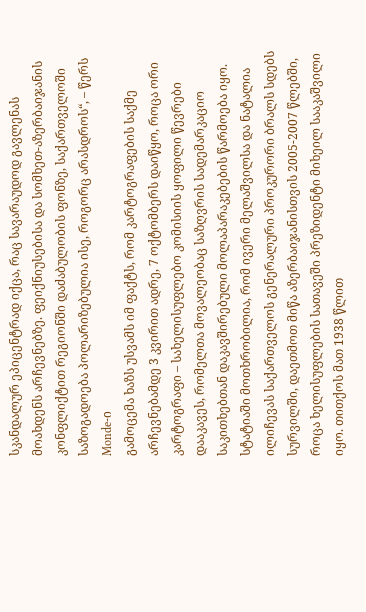სკანდალურ ეპიცენტრად იქცა, რაც სავარაუდოდ გავლენას მოახდენს არჩევნებზე. ფეიქნიუსებისა და სომხეთ-აზერბაიჯანის კონფლიქტით რეგიონში დაძაბულობის ფონზე, საქართველოში საზოგადოება პოლარიზებულია ისე, როგორც არასდროს“, – წერს Monde-ი
გამოცემა ხაზს უსვამს იმ ფაქტს, რომ კარტოგრაფების საქმე არჩევნებამდე 3 კვირით ადრე, 7 ოქტომბერს დაიწყო, როცა ორი კარტოგრაფი – სახელისუფლებო კომისიის ყოფილი წევრები დააკავეს, რომელთა მოვალეობაც საზღვრის სადემარკაციო საკითხებთან დაკავშირებული მოლაპარაკებების წარმოება იყო.
სტატიაში მოთხრობილია, რომ ივერი მელაშვილსა და ნატალია ილიჩევას საქართველოს გენერალური პროკურორი ბრალს სდებს სურვილში, დაეთმოთ მიწა აზერბაიჯანისთვის 2005-2007 წლებში, როცა ხელისუფლების სათავეში პრეზიდენტი მიხეილ სააკაშვილი იყო. თითქოს მათ 1938 წლით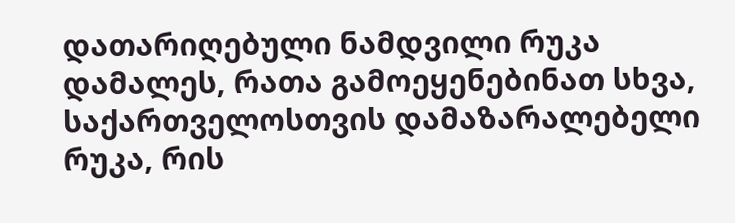დათარიღებული ნამდვილი რუკა დამალეს, რათა გამოეყენებინათ სხვა, საქართველოსთვის დამაზარალებელი რუკა, რის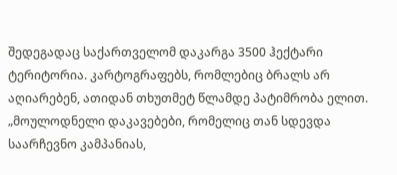შედეგადაც საქართველომ დაკარგა 3500 ჰექტარი ტერიტორია. კარტოგრაფებს, რომლებიც ბრალს არ აღიარებენ, ათიდან თხუთმეტ წლამდე პატიმრობა ელით.
„მოულოდნელი დაკავებები, რომელიც თან სდევდა საარჩევნო კამპანიას,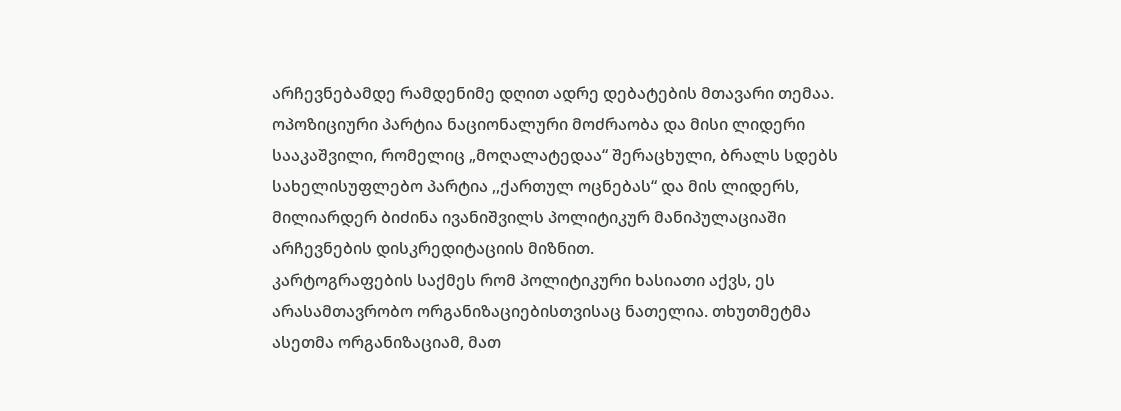არჩევნებამდე რამდენიმე დღით ადრე დებატების მთავარი თემაა. ოპოზიციური პარტია ნაციონალური მოძრაობა და მისი ლიდერი სააკაშვილი, რომელიც „მოღალატედაა“ შერაცხული, ბრალს სდებს სახელისუფლებო პარტია ,,ქართულ ოცნებას“ და მის ლიდერს, მილიარდერ ბიძინა ივანიშვილს პოლიტიკურ მანიპულაციაში არჩევნების დისკრედიტაციის მიზნით.
კარტოგრაფების საქმეს რომ პოლიტიკური ხასიათი აქვს, ეს არასამთავრობო ორგანიზაციებისთვისაც ნათელია. თხუთმეტმა ასეთმა ორგანიზაციამ, მათ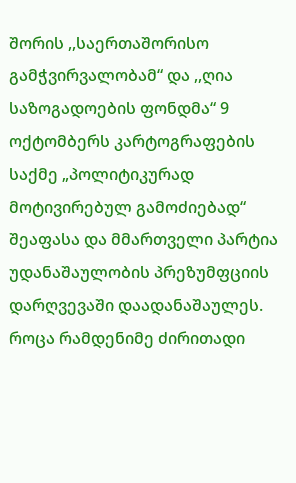შორის ,,საერთაშორისო გამჭვირვალობამ“ და ,,ღია საზოგადოების ფონდმა“ 9 ოქტომბერს კარტოგრაფების საქმე „პოლიტიკურად მოტივირებულ გამოძიებად“ შეაფასა და მმართველი პარტია უდანაშაულობის პრეზუმფციის დარღვევაში დაადანაშაულეს. როცა რამდენიმე ძირითადი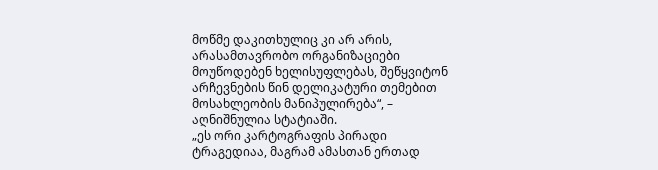მოწმე დაკითხულიც კი არ არის, არასამთავრობო ორგანიზაციები მოუწოდებენ ხელისუფლებას, შეწყვიტონ არჩევნების წინ დელიკატური თემებით მოსახლეობის მანიპულირება“, – აღნიშნულია სტატიაში.
„ეს ორი კარტოგრაფის პირადი ტრაგედიაა, მაგრამ ამასთან ერთად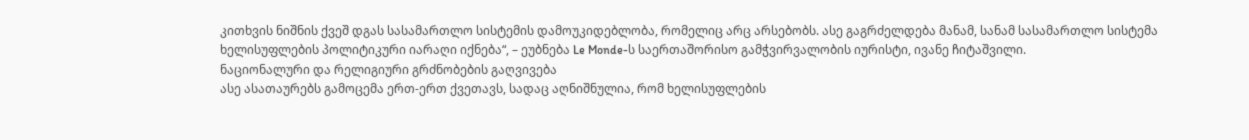კითხვის ნიშნის ქვეშ დგას სასამართლო სისტემის დამოუკიდებლობა, რომელიც არც არსებობს. ასე გაგრძელდება მანამ, სანამ სასამართლო სისტემა ხელისუფლების პოლიტიკური იარაღი იქნება“, – ეუბნება Le Monde-ს საერთაშორისო გამჭვირვალობის იურისტი, ივანე ჩიტაშვილი.
ნაციონალური და რელიგიური გრძნობების გაღვივება
ასე ასათაურებს გამოცემა ერთ-ერთ ქვეთავს, სადაც აღნიშნულია, რომ ხელისუფლების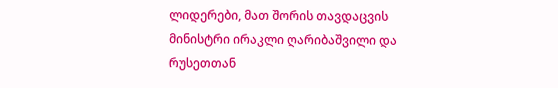ლიდერები, მათ შორის თავდაცვის მინისტრი ირაკლი ღარიბაშვილი და რუსეთთან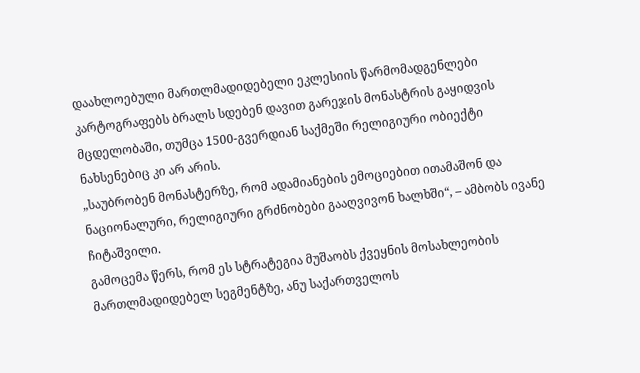დაახლოებული მართლმადიდებელი ეკლესიის წარმომადგენლები კარტოგრაფებს ბრალს სდებენ დავით გარეჯის მონასტრის გაყიდვის მცდელობაში, თუმცა 1500-გვერდიან საქმეში რელიგიური ობიექტი ნახსენებიც კი არ არის.
„საუბრობენ მონასტერზე, რომ ადამიანების ემოციებით ითამაშონ და ნაციონალური, რელიგიური გრძნობები გააღვივონ ხალხში“, – ამბობს ივანე ჩიტაშვილი.
გამოცემა წერს, რომ ეს სტრატეგია მუშაობს ქვეყნის მოსახლეობის მართლმადიდებელ სეგმენტზე, ანუ საქართველოს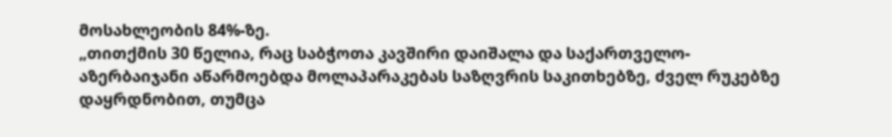მოსახლეობის 84%-ზე.
„თითქმის 30 წელია, რაც საბჭოთა კავშირი დაიშალა და საქართველო-აზერბაიჯანი აწარმოებდა მოლაპარაკებას საზღვრის საკითხებზე, ძველ რუკებზე დაყრდნობით, თუმცა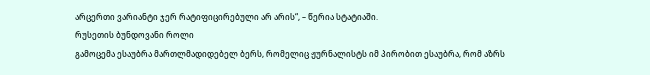არცერთი ვარიანტი ჯერ რატიფიცირებული არ არის“, – წერია სტატიაში.
რუსეთის ბუნდოვანი როლი
გამოცემა ესაუბრა მართლმადიდებელ ბერს, რომელიც ჟურნალისტს იმ პირობით ესაუბრა, რომ აზრს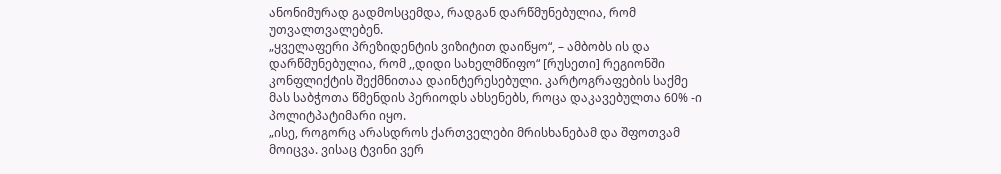ანონიმურად გადმოსცემდა, რადგან დარწმუნებულია, რომ უთვალთვალებენ.
„ყველაფერი პრეზიდენტის ვიზიტით დაიწყო“, – ამბობს ის და დარწმუნებულია, რომ ,,დიდი სახელმწიფო“ [რუსეთი] რეგიონში კონფლიქტის შექმნითაა დაინტერესებული. კარტოგრაფების საქმე მას საბჭოთა წმენდის პერიოდს ახსენებს, როცა დაკავებულთა 60% -ი პოლიტპატიმარი იყო.
„ისე, როგორც არასდროს ქართველები მრისხანებამ და შფოთვამ მოიცვა. ვისაც ტვინი ვერ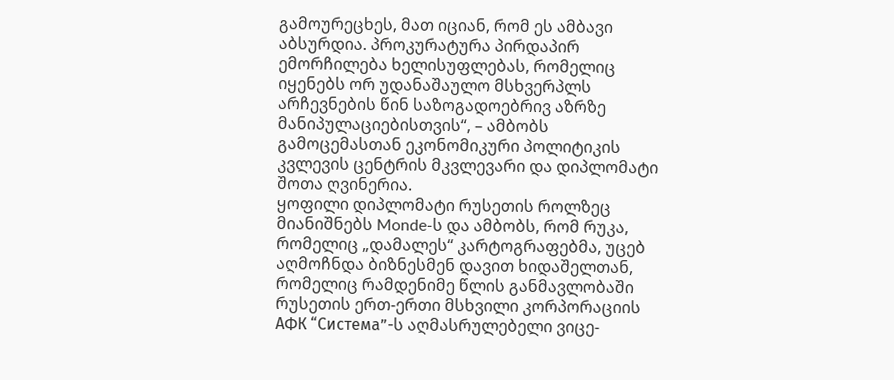გამოურეცხეს, მათ იციან, რომ ეს ამბავი აბსურდია. პროკურატურა პირდაპირ ემორჩილება ხელისუფლებას, რომელიც იყენებს ორ უდანაშაულო მსხვერპლს არჩევნების წინ საზოგადოებრივ აზრზე მანიპულაციებისთვის“, – ამბობს გამოცემასთან ეკონომიკური პოლიტიკის კვლევის ცენტრის მკვლევარი და დიპლომატი შოთა ღვინერია.
ყოფილი დიპლომატი რუსეთის როლზეც მიანიშნებს Monde-ს და ამბობს, რომ რუკა, რომელიც „დამალეს“ კარტოგრაფებმა, უცებ აღმოჩნდა ბიზნესმენ დავით ხიდაშელთან, რომელიც რამდენიმე წლის განმავლობაში რუსეთის ერთ-ერთი მსხვილი კორპორაციის АФК “Система”-ს აღმასრულებელი ვიცე-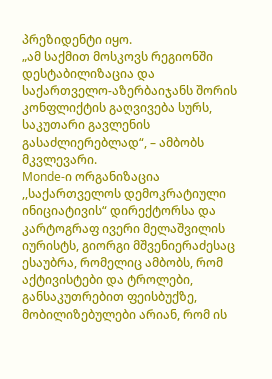პრეზიდენტი იყო.
„ამ საქმით მოსკოვს რეგიონში დესტაბილიზაცია და საქართველო-აზერბაიჯანს შორის კონფლიქტის გაღვივება სურს, საკუთარი გავლენის გასაძლიერებლად“, – ამბობს მკვლევარი.
Monde-ი ორგანიზაცია ,,საქართველოს დემოკრატიული ინიციატივის“ დირექტორსა და კარტოგრაფ ივერი მელაშვილის იურისტს, გიორგი მშვენიერაძესაც ესაუბრა, რომელიც ამბობს, რომ აქტივისტები და ტროლები, განსაკუთრებით ფეისბუქზე, მობილიზებულები არიან, რომ ის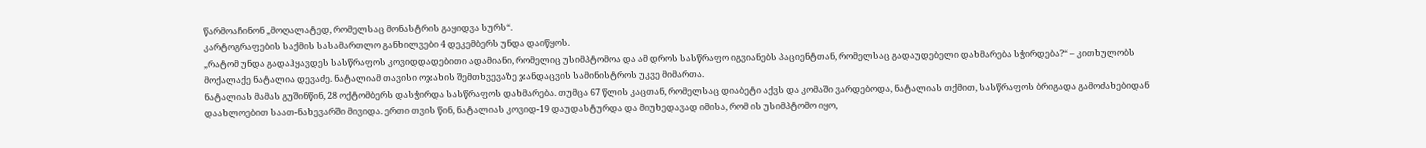წარმოაჩინონ „მოღალატედ, რომელსაც მონასტრის გაყიდვა სურს“.
კარტოგრაფების საქმის სასამართლო განხილვები 4 დეკემბერს უნდა დაიწყოს.
„რატომ უნდა გადაჰყავდეს სასწრაფოს კოვიდდადებითი ადამიანი, რომელიც უსიმპტომოა და ამ დროს სასწრაფო იგვიანებს პაციენტთან, რომელსაც გადაუდებელი დახმარება სჭირდება?“ – კითხულობს მოქალაქე ნატალია დევაძე. ნატალიამ თავისი ოჯახის შემთხვევაზე ჯანდაცვის სამინისტროს უკვე მიმართა.
ნატალიას მამას გუშინწინ, 28 ოქტომბერს დასჭირდა სასწრაფოს დახმარება. თუმცა 67 წლის კაცთან, რომელსაც დიაბეტი აქვს და კომაში ვარდებოდა, ნატალიას თქმით, სასწრაფოს ბრიგადა გამოძახებიდან დაახლოებით საათ-ნახევარში მივიდა. ერთი თვის წინ, ნატალიას კოვიდ-19 დაუდასტურდა და მიუხედავად იმისა, რომ ის უსიმპტომო იყო,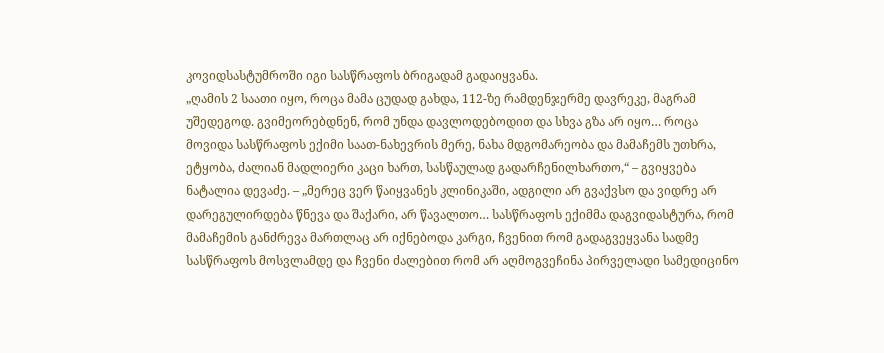კოვიდსასტუმროში იგი სასწრაფოს ბრიგადამ გადაიყვანა.
„ღამის 2 საათი იყო, როცა მამა ცუდად გახდა, 112-ზე რამდენჯერმე დავრეკე, მაგრამ უშედეგოდ. გვიმეორებდნენ, რომ უნდა დავლოდებოდით და სხვა გზა არ იყო… როცა მოვიდა სასწრაფოს ექიმი საათ-ნახევრის მერე, ნახა მდგომარეობა და მამაჩემს უთხრა, ეტყობა, ძალიან მადლიერი კაცი ხართ, სასწაულად გადარჩენილხართო,“ – გვიყვება ნატალია დევაძე. – „მერეც ვერ წაიყვანეს კლინიკაში, ადგილი არ გვაქვსო და ვიდრე არ დარეგულირდება წნევა და შაქარი, არ წავალთო… სასწრაფოს ექიმმა დაგვიდასტურა, რომ მამაჩემის განძრევა მართლაც არ იქნებოდა კარგი, ჩვენით რომ გადაგვეყვანა სადმე სასწრაფოს მოსვლამდე და ჩვენი ძალებით რომ არ აღმოგვეჩინა პირველადი სამედიცინო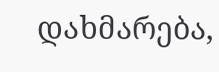დახმარება,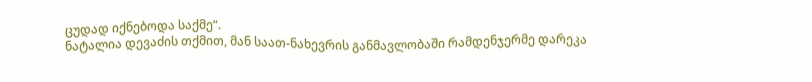ცუდად იქნებოდა საქმე“.
ნატალია დევაძის თქმით, მან საათ-ნახევრის განმავლობაში რამდენჯერმე დარეკა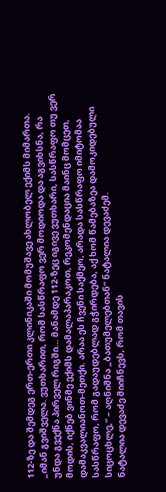112-ზე და შემდეგ ერთ-ერთი კლინიკაში მომუშავე ახლობელ ექიმს მიმართა.
„იმან გვიშველა. ვუთხარით, რომ სასწრაფო ვერ მოდიოდა და აგვიხსნა, რა უნდა გვექნა პირველ რიგში… მანამდე 112-ზეც იგივე ვუთხარი, სასწრაფო თუ ვერ მოდის, იქნებ ვინმე ექიმს დამალაპარაკოთ, რეკომენდაცია მაინც მომცეთ, დამაკვალიანოთ-მეთქი. არაა ეს ჩვენი საქმეო, არადა სასწრაფო იმიტომაა სასწრაფო, რომ გადაუდებლად გჭირდება, აქ ხომ წამებაზეა დამოკიდებული სიცოცხლე,“ – აღნიშნა „ბათუმელებთან“ ნატალია დევაძემ.
ნატალია დევაძე მიიჩნევს, რომ თავის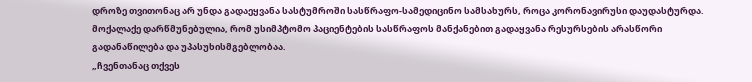დროზე თვითონაც არ უნდა გადაეყვანა სასტუმროში სასწრაფო-სამედიცინო სამსახურს, როცა კორონავირუსი დაუდასტურდა. მოქალაქე დარწმუნებულია, რომ უსიმპტომო პაციენტების სასწრაფოს მანქანებით გადაყვანა რესურსების არასწორი გადანაწილება და უპასუხისმგებლობაა.
„ჩვენთანაც თქვეს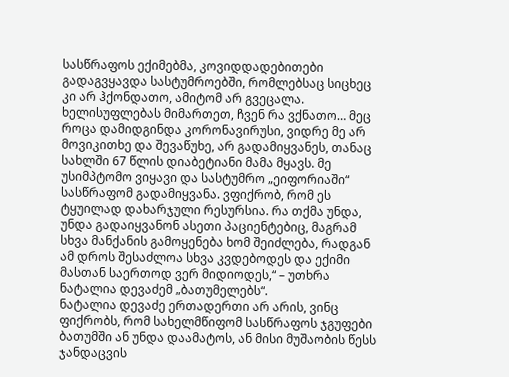სასწრაფოს ექიმებმა, კოვიდდადებითები გადაგვყავდა სასტუმროებში, რომლებსაც სიცხეც კი არ ჰქონდათო, ამიტომ არ გვეცალა. ხელისუფლებას მიმართეთ, ჩვენ რა ვქნათო… მეც როცა დამიდგინდა კორონავირუსი, ვიდრე მე არ მოვიკითხე და შევაწუხე, არ გადამიყვანეს, თანაც სახლში 67 წლის დიაბეტიანი მამა მყავს. მე უსიმპტომო ვიყავი და სასტუმრო „ეიფორიაში“ სასწრაფომ გადამიყვანა. ვფიქრობ, რომ ეს ტყუილად დახარჯული რესურსია. რა თქმა უნდა, უნდა გადაიყვანონ ასეთი პაციენტებიც, მაგრამ სხვა მანქანის გამოყენება ხომ შეიძლება, რადგან ამ დროს შესაძლოა სხვა კვდებოდეს და ექიმი მასთან საერთოდ ვერ მიდიოდეს,“ – უთხრა ნატალია დევაძემ „ბათუმელებს“.
ნატალია დევაძე ერთადერთი არ არის, ვინც ფიქრობს, რომ სახელმწიფომ სასწრაფოს ჯგუფები ბათუმში ან უნდა დაამატოს, ან მისი მუშაობის წესს ჯანდაცვის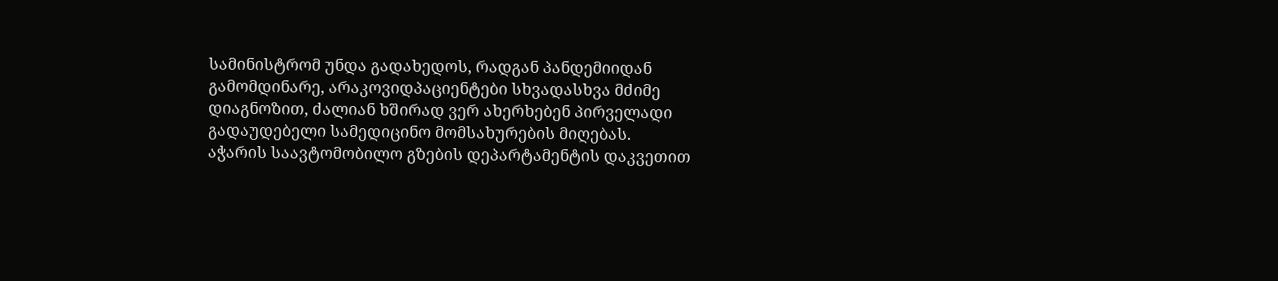სამინისტრომ უნდა გადახედოს, რადგან პანდემიიდან გამომდინარე, არაკოვიდპაციენტები სხვადასხვა მძიმე დიაგნოზით, ძალიან ხშირად ვერ ახერხებენ პირველადი გადაუდებელი სამედიცინო მომსახურების მიღებას.
აჭარის საავტომობილო გზების დეპარტამენტის დაკვეთით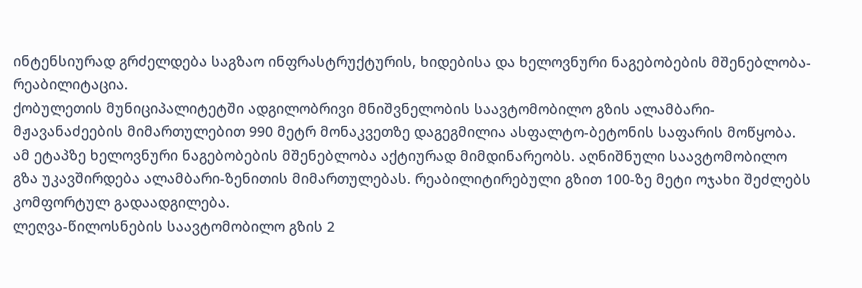ინტენსიურად გრძელდება საგზაო ინფრასტრუქტურის, ხიდებისა და ხელოვნური ნაგებობების მშენებლობა-რეაბილიტაცია.
ქობულეთის მუნიციპალიტეტში ადგილობრივი მნიშვნელობის საავტომობილო გზის ალამბარი-მჟავანაძეების მიმართულებით 990 მეტრ მონაკვეთზე დაგეგმილია ასფალტო-ბეტონის საფარის მოწყობა. ამ ეტაპზე ხელოვნური ნაგებობების მშენებლობა აქტიურად მიმდინარეობს. აღნიშნული საავტომობილო გზა უკავშირდება ალამბარი-ზენითის მიმართულებას. რეაბილიტირებული გზით 100-ზე მეტი ოჯახი შეძლებს კომფორტულ გადაადგილება.
ლეღვა-წილოსნების საავტომობილო გზის 2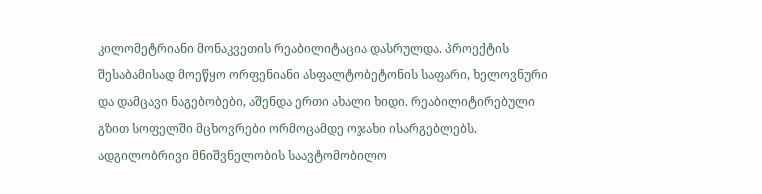კილომეტრიანი მონაკვეთის რეაბილიტაცია დასრულდა. პროექტის შესაბამისად მოეწყო ორფენიანი ასფალტობეტონის საფარი, ხელოვნური და დამცავი ნაგებობები, აშენდა ერთი ახალი ხიდი. რეაბილიტირებული გზით სოფელში მცხოვრები ორმოცამდე ოჯახი ისარგებლებს.
ადგილობრივი მნიშვნელობის საავტომობილო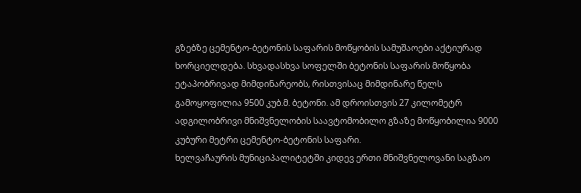გზებზე ცემენტო-ბეტონის საფარის მოწყობის სამუშაოები აქტიურად ხორციელდება. სხვადასხვა სოფელში ბეტონის საფარის მოწყობა ეტაპობრივად მიმდინარეობს, რისთვისაც მიმდინარე წელს გამოყოფილია 9500 კუბ.მ. ბეტონი. ამ დროისთვის 27 კილომეტრ ადგილობრივი მნიშვნელობის საავტომობილო გზაზე მოწყობილია 9000 კუბური მეტრი ცემენტო-ბეტონის საფარი.
ხელვაჩაურის მუნიციპალიტეტში კიდევ ერთი მნიშვნელოვანი საგზაო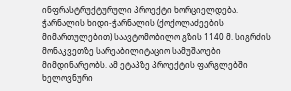ინფრასტრუქტურული პროექტი ხორციელდება.
ჭარნალის ხიდი-ჭარნალის (ქოქოლაძეების მიმართულებით) საავტომობილო გზის 1140 მ. სიგრძის მონაკვეთზე სარეაბილიტაციო სამუშაოები მიმდინარეობს. ამ ეტაპზე პროექტის ფარგლებში ხელოვნური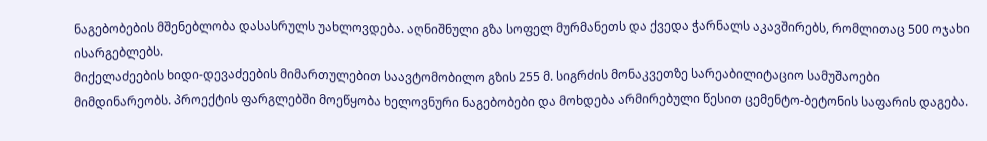ნაგებობების მშენებლობა დასასრულს უახლოვდება. აღნიშნული გზა სოფელ მურმანეთს და ქვედა ჭარნალს აკავშირებს, რომლითაც 500 ოჯახი ისარგებლებს.
მიქელაძეების ხიდი-დევაძეების მიმართულებით საავტომობილო გზის 255 მ. სიგრძის მონაკვეთზე სარეაბილიტაციო სამუშაოები მიმდინარეობს. პროექტის ფარგლებში მოეწყობა ხელოვნური ნაგებობები და მოხდება არმირებული წესით ცემენტო-ბეტონის საფარის დაგება.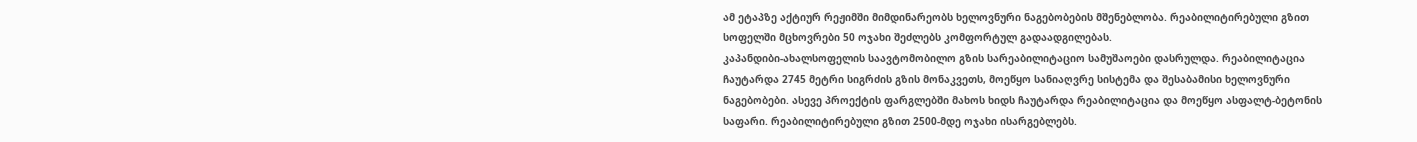ამ ეტაპზე აქტიურ რეჟიმში მიმდინარეობს ხელოვნური ნაგებობების მშენებლობა. რეაბილიტირებული გზით სოფელში მცხოვრები 50 ოჯახი შეძლებს კომფორტულ გადაადგილებას.
კაპანდიბი-ახალსოფელის საავტომობილო გზის სარეაბილიტაციო სამუშაოები დასრულდა. რეაბილიტაცია ჩაუტარდა 2745 მეტრი სიგრძის გზის მონაკვეთს, მოეწყო სანიაღვრე სისტემა და შესაბამისი ხელოვნური ნაგებობები. ასევე პროექტის ფარგლებში მახოს ხიდს ჩაუტარდა რეაბილიტაცია და მოეწყო ასფალტ-ბეტონის საფარი. რეაბილიტირებული გზით 2500-მდე ოჯახი ისარგებლებს.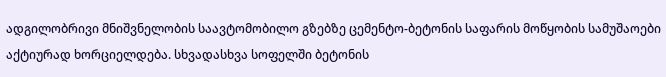ადგილობრივი მნიშვნელობის საავტომობილო გზებზე ცემენტო-ბეტონის საფარის მოწყობის სამუშაოები აქტიურად ხორციელდება. სხვადასხვა სოფელში ბეტონის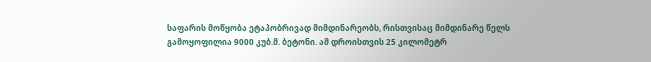საფარის მოწყობა ეტაპობრივად მიმდინარეობს, რისთვისაც მიმდინარე წელს გამოყოფილია 9000 კუბ.მ. ბეტონი. ამ დროისთვის 25 კილომეტრ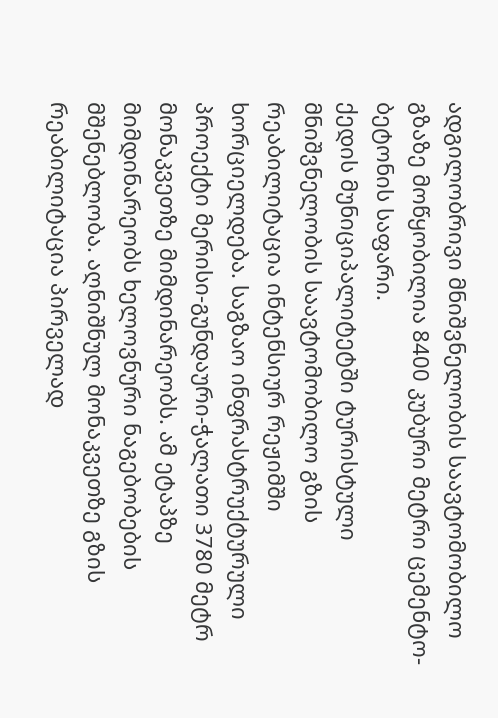ადგილობრივი მნიშვნელობის საავტომობილო გზაზე მოწყობილია 8400 კუბური მეტრი ცემენტო-ბეტონის საფარი.
ქედის მუნიციპალიტეტში ტურისტული მნიშვნელობის საავტომობილო გზის რეაბილიტაცია ინტენსიურ რეჟიმში ხორციელდება. საგზაო ინფრასტრუქტურული პროექტი მერისი-გუნდაური-ჭალათი 3780 მეტრ მონაკვეთზე მიმდინარეობს. ამ ეტაპზე მიმდინარეობს ხელოვნური ნაგებობების მშენებლობა. აღნიშნულ მონაკვეთზე გზის რეაბილიტაცია პირველად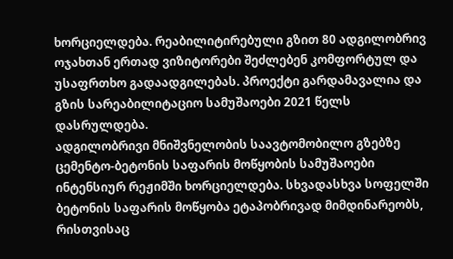ხორციელდება. რეაბილიტირებული გზით 80 ადგილობრივ ოჯახთან ერთად ვიზიტორები შეძლებენ კომფორტულ და უსაფრთხო გადაადგილებას. პროექტი გარდამავალია და გზის სარეაბილიტაციო სამუშაოები 2021 წელს დასრულდება.
ადგილობრივი მნიშვნელობის საავტომობილო გზებზე ცემენტო-ბეტონის საფარის მოწყობის სამუშაოები ინტენსიურ რეჟიმში ხორციელდება. სხვადასხვა სოფელში ბეტონის საფარის მოწყობა ეტაპობრივად მიმდინარეობს, რისთვისაც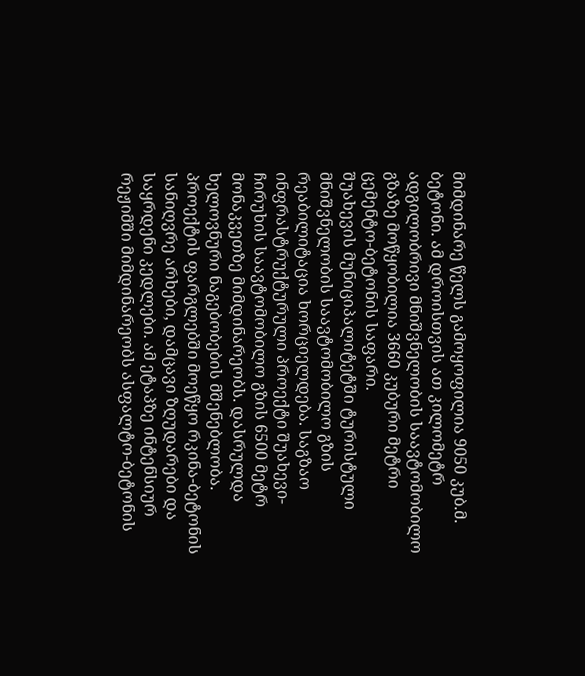მიმდინარე წელს გამოყოფილია 9050 კუბ.მ. ბეტონი. ამ დროისთვის ათ კილომეტრ ადგილობრივი მნიშვნელობის საავტომობილო გზაზე მოწყობილია 3660 კუბური მეტრი ცემენტო-ბეტონის საფარი.
შუახევის მუნიციპალიტეტში ტურისტული მნიშვნელობის საავტომობილო გზის რეაბილიტაცია ხორციელდება. საგზაო ინფრასტრუქტურული პროექტი შუახევი-ჩირუხის საავტომობილო გზის 6500 მეტრ მონაკვეთზე მიმდინარეობს. დასრულდა ხელოვნური ნაგებობების მშენებლობა. პროექტის ფარგლებში მოეწყო რკინა-ბეტონის სანიღვრე არხები, დამცავი ზღუდარები და საყრდენი კედლები. ამ ეტაპზე ინტენსიურ რეჟიმში მიმდინარეობს ასფალტო-ბეტონის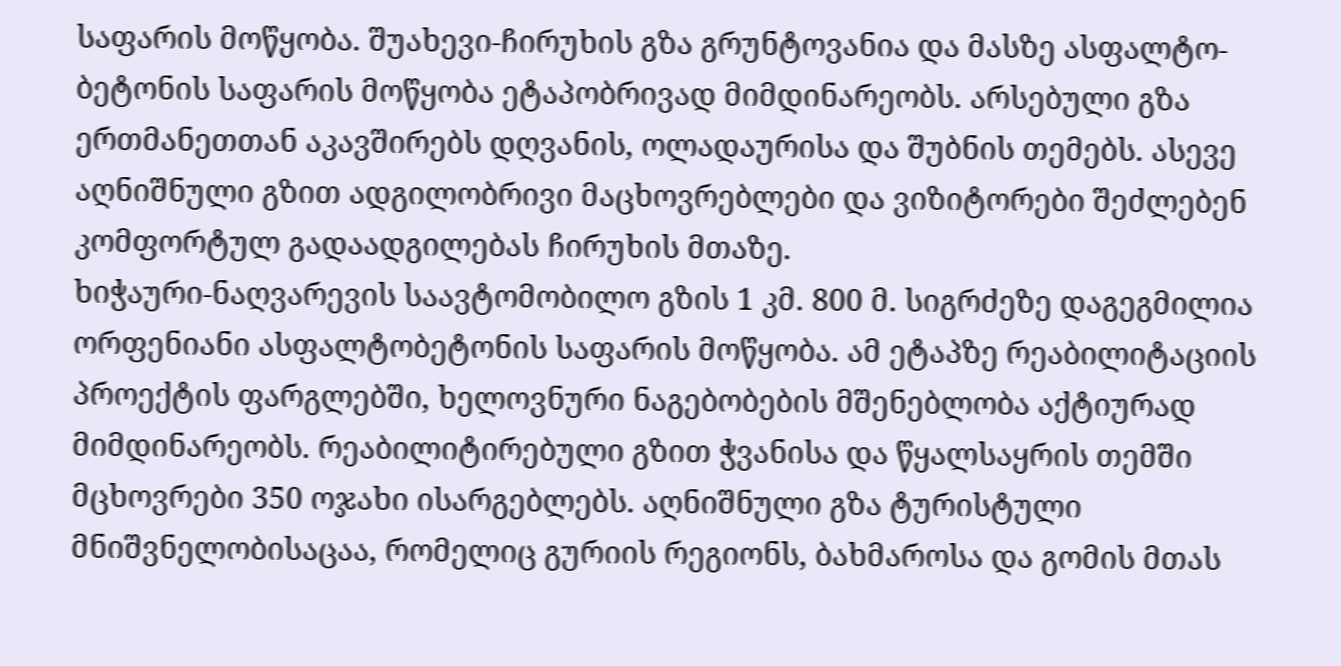საფარის მოწყობა. შუახევი-ჩირუხის გზა გრუნტოვანია და მასზე ასფალტო-ბეტონის საფარის მოწყობა ეტაპობრივად მიმდინარეობს. არსებული გზა ერთმანეთთან აკავშირებს დღვანის, ოლადაურისა და შუბნის თემებს. ასევე აღნიშნული გზით ადგილობრივი მაცხოვრებლები და ვიზიტორები შეძლებენ კომფორტულ გადაადგილებას ჩირუხის მთაზე.
ხიჭაური-ნაღვარევის საავტომობილო გზის 1 კმ. 800 მ. სიგრძეზე დაგეგმილია ორფენიანი ასფალტობეტონის საფარის მოწყობა. ამ ეტაპზე რეაბილიტაციის პროექტის ფარგლებში, ხელოვნური ნაგებობების მშენებლობა აქტიურად მიმდინარეობს. რეაბილიტირებული გზით ჭვანისა და წყალსაყრის თემში მცხოვრები 350 ოჯახი ისარგებლებს. აღნიშნული გზა ტურისტული მნიშვნელობისაცაა, რომელიც გურიის რეგიონს, ბახმაროსა და გომის მთას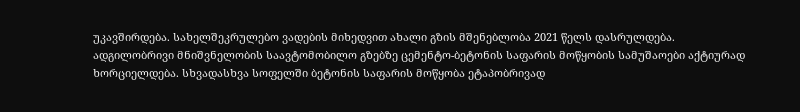უკავშირდება. სახელშეკრულებო ვადების მიხედვით ახალი გზის მშენებლობა 2021 წელს დასრულდება.
ადგილობრივი მნიშვნელობის საავტომობილო გზებზე ცემენტო-ბეტონის საფარის მოწყობის სამუშაოები აქტიურად ხორციელდება. სხვადასხვა სოფელში ბეტონის საფარის მოწყობა ეტაპობრივად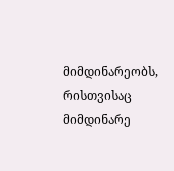მიმდინარეობს, რისთვისაც მიმდინარე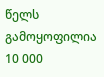წელს გამოყოფილია 10 000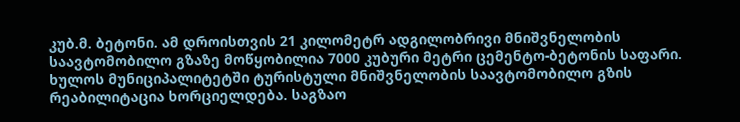კუბ.მ. ბეტონი. ამ დროისთვის 21 კილომეტრ ადგილობრივი მნიშვნელობის საავტომობილო გზაზე მოწყობილია 7000 კუბური მეტრი ცემენტო-ბეტონის საფარი.
ხულოს მუნიციპალიტეტში ტურისტული მნიშვნელობის საავტომობილო გზის რეაბილიტაცია ხორციელდება. საგზაო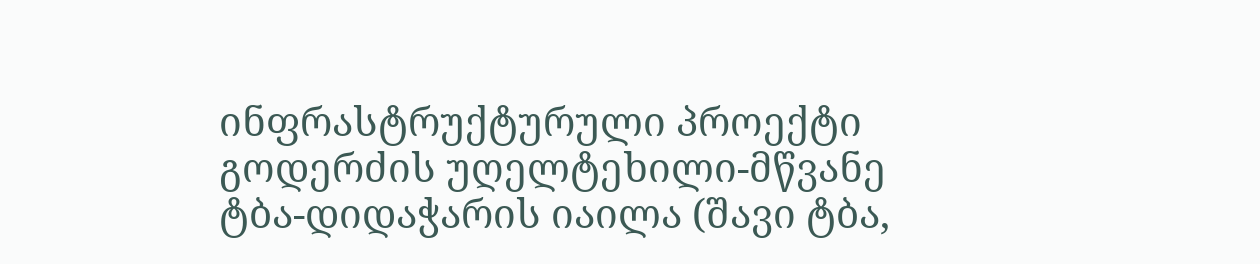ინფრასტრუქტურული პროექტი გოდერძის უღელტეხილი-მწვანე ტბა-დიდაჭარის იაილა (შავი ტბა,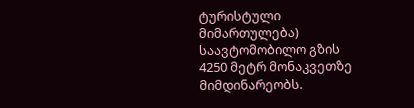ტურისტული მიმართულება) საავტომობილო გზის 4250 მეტრ მონაკვეთზე მიმდინარეობს.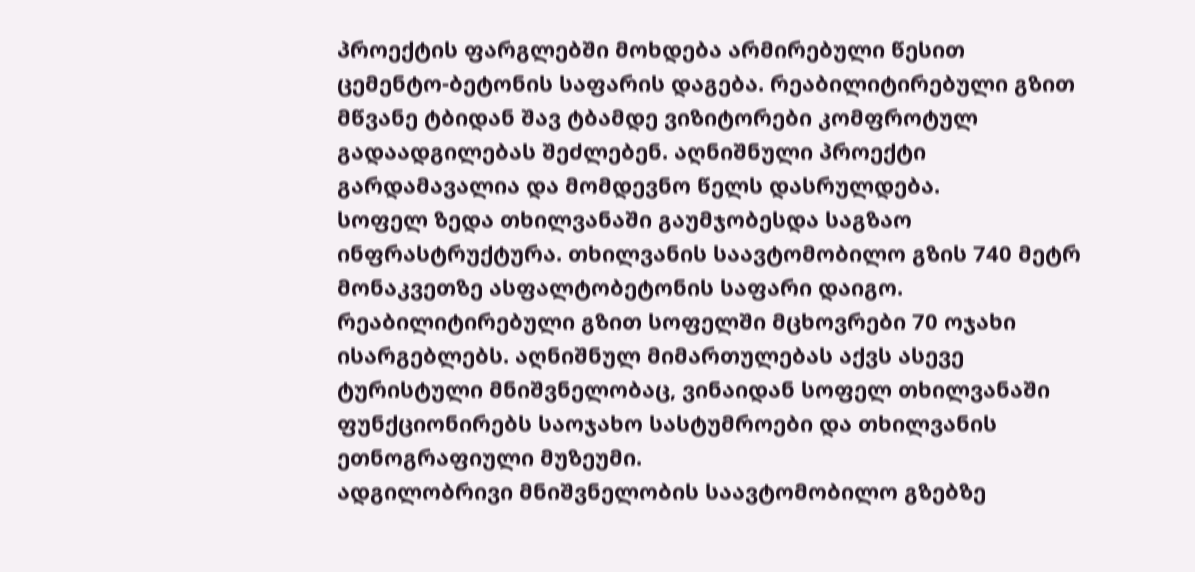პროექტის ფარგლებში მოხდება არმირებული წესით ცემენტო-ბეტონის საფარის დაგება. რეაბილიტირებული გზით მწვანე ტბიდან შავ ტბამდე ვიზიტორები კომფროტულ გადაადგილებას შეძლებენ. აღნიშნული პროექტი გარდამავალია და მომდევნო წელს დასრულდება.
სოფელ ზედა თხილვანაში გაუმჯობესდა საგზაო ინფრასტრუქტურა. თხილვანის საავტომობილო გზის 740 მეტრ მონაკვეთზე ასფალტობეტონის საფარი დაიგო. რეაბილიტირებული გზით სოფელში მცხოვრები 70 ოჯახი ისარგებლებს. აღნიშნულ მიმართულებას აქვს ასევე ტურისტული მნიშვნელობაც, ვინაიდან სოფელ თხილვანაში ფუნქციონირებს საოჯახო სასტუმროები და თხილვანის ეთნოგრაფიული მუზეუმი.
ადგილობრივი მნიშვნელობის საავტომობილო გზებზე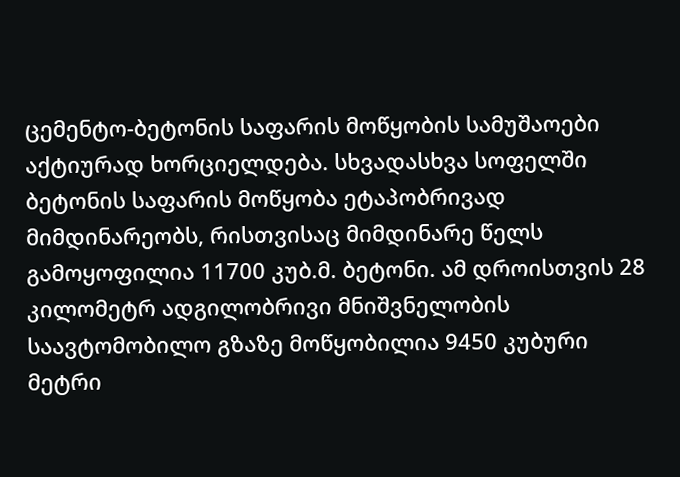ცემენტო-ბეტონის საფარის მოწყობის სამუშაოები აქტიურად ხორციელდება. სხვადასხვა სოფელში ბეტონის საფარის მოწყობა ეტაპობრივად მიმდინარეობს, რისთვისაც მიმდინარე წელს გამოყოფილია 11700 კუბ.მ. ბეტონი. ამ დროისთვის 28 კილომეტრ ადგილობრივი მნიშვნელობის საავტომობილო გზაზე მოწყობილია 9450 კუბური მეტრი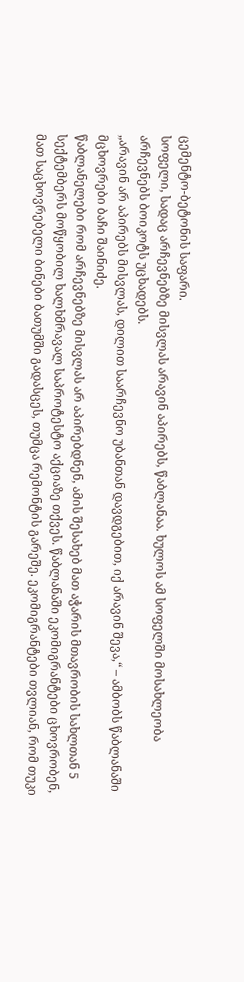ცემენტო-ბეტონის საფარი.
სოფელი, სადაც არჩევნებზე მისვლას არავინ აპირებს, წაბლანაა. ხულოს ამ სოფელში მოსახლეობა არჩევნებს ბოიკოტს უცხადებს.
„არავინ არ აპირებს მისვლას, დილით საარჩევნო უბანთან დავდგებით, იქ არავინ შევა,“ – ამბობს წაბლანაში მცხოვრები ბაჩი შაინიძე.
წაბლანელები რომ არჩევნებზე მისვლას არ აპირებდნენ, ამის შესახებ მათ აჭარის მთავრობის სახლთან 5 სექტემბერს მოწყობილ ხალხმრავალ საპროტესტო აქციაზე თქვეს. წაბლანაში ეკომიგრანტები ცხოვრობენ, მათ საცხოვრებელი ბინები ბათუმში გადასცეს, თუმცა რემონტის გარეშე. ეკომიგრანტები თვლიან, რომ თუკი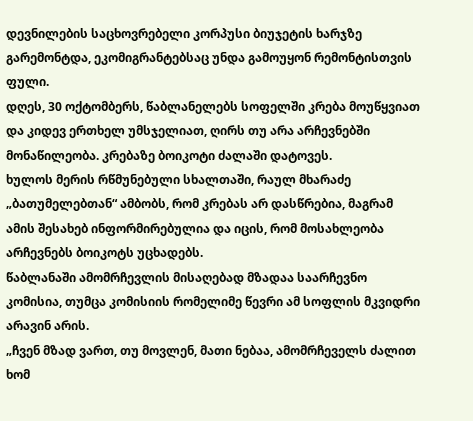დევნილების საცხოვრებელი კორპუსი ბიუჯეტის ხარჯზე გარემონტდა, ეკომიგრანტებსაც უნდა გამოუყონ რემონტისთვის ფული.
დღეს, 30 ოქტომბერს, წაბლანელებს სოფელში კრება მოუწყვიათ და კიდევ ერთხელ უმსჯელიათ, ღირს თუ არა არჩევნებში მონაწილეობა. კრებაზე ბოიკოტი ძალაში დატოვეს.
ხულოს მერის რწმუნებული სხალთაში, რაულ მხარაძე „ბათუმელებთან“ ამბობს, რომ კრებას არ დასწრებია, მაგრამ ამის შესახებ ინფორმირებულია და იცის, რომ მოსახლეობა არჩევნებს ბოიკოტს უცხადებს.
წაბლანაში ამომრჩევლის მისაღებად მზადაა საარჩევნო კომისია, თუმცა კომისიის რომელიმე წევრი ამ სოფლის მკვიდრი არავინ არის.
„ჩვენ მზად ვართ, თუ მოვლენ, მათი ნებაა, ამომრჩეველს ძალით ხომ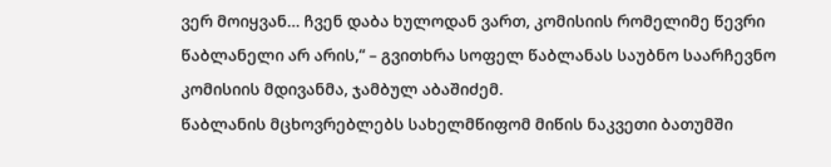ვერ მოიყვან… ჩვენ დაბა ხულოდან ვართ, კომისიის რომელიმე წევრი წაბლანელი არ არის,“ – გვითხრა სოფელ წაბლანას საუბნო საარჩევნო კომისიის მდივანმა, ჯამბულ აბაშიძემ.
წაბლანის მცხოვრებლებს სახელმწიფომ მიწის ნაკვეთი ბათუმში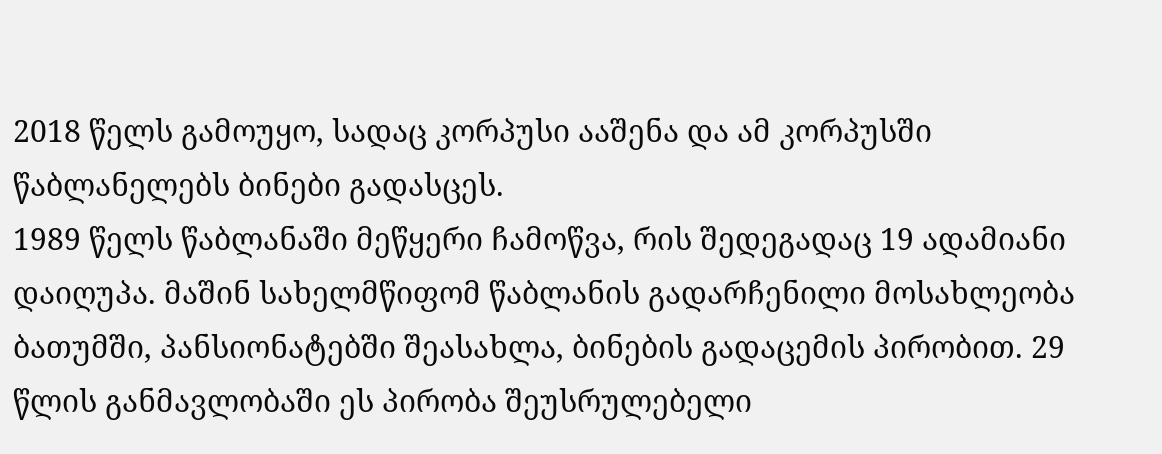2018 წელს გამოუყო, სადაც კორპუსი ააშენა და ამ კორპუსში წაბლანელებს ბინები გადასცეს.
1989 წელს წაბლანაში მეწყერი ჩამოწვა, რის შედეგადაც 19 ადამიანი დაიღუპა. მაშინ სახელმწიფომ წაბლანის გადარჩენილი მოსახლეობა ბათუმში, პანსიონატებში შეასახლა, ბინების გადაცემის პირობით. 29 წლის განმავლობაში ეს პირობა შეუსრულებელი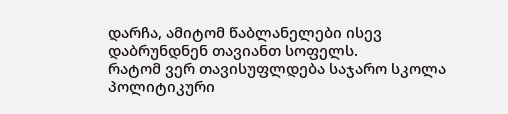დარჩა, ამიტომ წაბლანელები ისევ დაბრუნდნენ თავიანთ სოფელს.
რატომ ვერ თავისუფლდება საჯარო სკოლა პოლიტიკური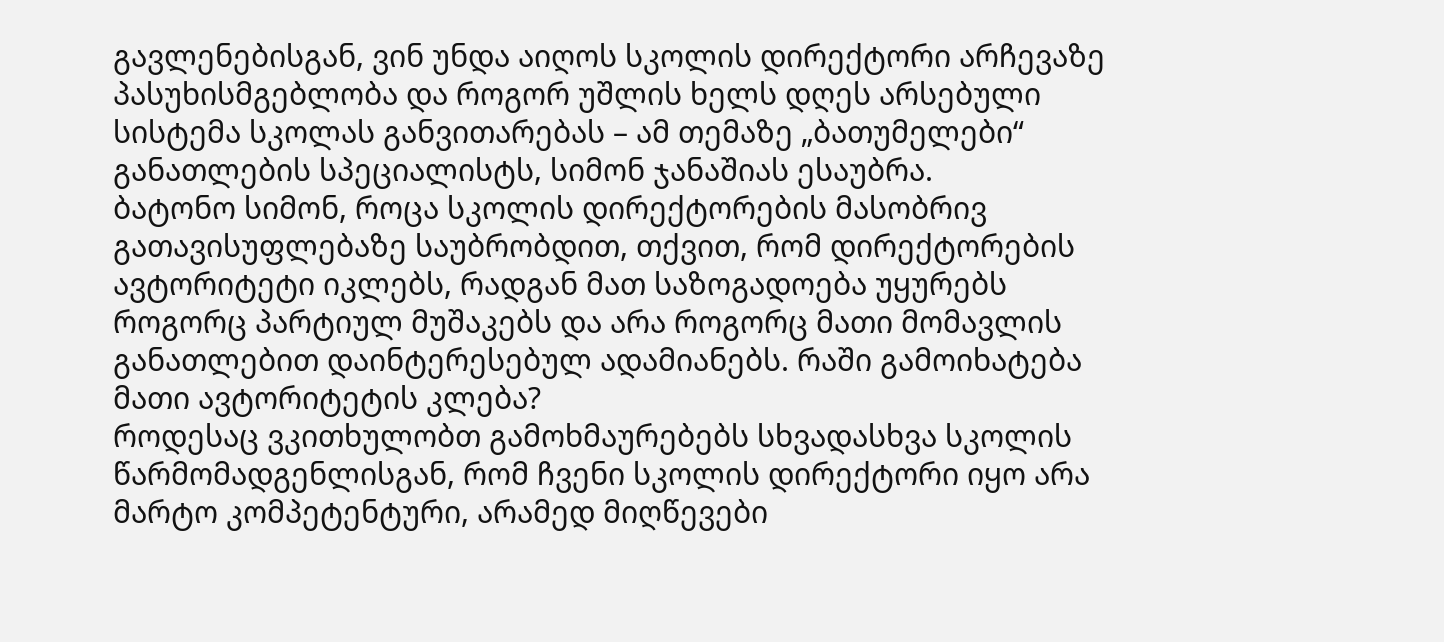გავლენებისგან, ვინ უნდა აიღოს სკოლის დირექტორი არჩევაზე პასუხისმგებლობა და როგორ უშლის ხელს დღეს არსებული სისტემა სკოლას განვითარებას – ამ თემაზე „ბათუმელები“ განათლების სპეციალისტს, სიმონ ჯანაშიას ესაუბრა.
ბატონო სიმონ, როცა სკოლის დირექტორების მასობრივ გათავისუფლებაზე საუბრობდით, თქვით, რომ დირექტორების ავტორიტეტი იკლებს, რადგან მათ საზოგადოება უყურებს როგორც პარტიულ მუშაკებს და არა როგორც მათი მომავლის განათლებით დაინტერესებულ ადამიანებს. რაში გამოიხატება მათი ავტორიტეტის კლება?
როდესაც ვკითხულობთ გამოხმაურებებს სხვადასხვა სკოლის წარმომადგენლისგან, რომ ჩვენი სკოლის დირექტორი იყო არა მარტო კომპეტენტური, არამედ მიღწევები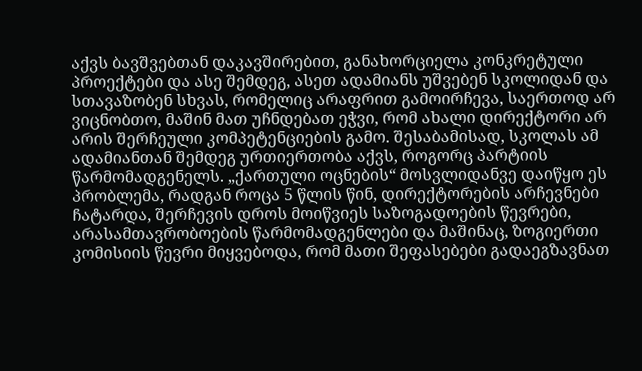აქვს ბავშვებთან დაკავშირებით, განახორციელა კონკრეტული პროექტები და ასე შემდეგ, ასეთ ადამიანს უშვებენ სკოლიდან და სთავაზობენ სხვას, რომელიც არაფრით გამოირჩევა, საერთოდ არ ვიცნობთო, მაშინ მათ უჩნდებათ ეჭვი, რომ ახალი დირექტორი არ არის შერჩეული კომპეტენციების გამო. შესაბამისად, სკოლას ამ ადამიანთან შემდეგ ურთიერთობა აქვს, როგორც პარტიის წარმომადგენელს. „ქართული ოცნების“ მოსვლიდანვე დაიწყო ეს პრობლემა, რადგან როცა 5 წლის წინ, დირექტორების არჩევნები ჩატარდა, შერჩევის დროს მოიწვიეს საზოგადოების წევრები, არასამთავრობოების წარმომადგენლები და მაშინაც, ზოგიერთი კომისიის წევრი მიყვებოდა, რომ მათი შეფასებები გადაეგზავნათ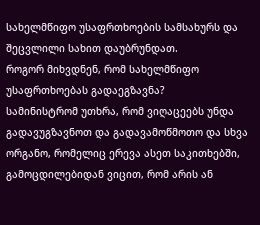სახელმწიფო უსაფრთხოების სამსახურს და შეცვლილი სახით დაუბრუნდათ.
როგორ მიხვდნენ, რომ სახელმწიფო უსაფრთხოებას გადაეგზავნა?
სამინისტრომ უთხრა, რომ ვიღაცეებს უნდა გადავუგზავნოთ და გადავამოწმოთო და სხვა ორგანო, რომელიც ერევა ასეთ საკითხებში, გამოცდილებიდან ვიცით, რომ არის ან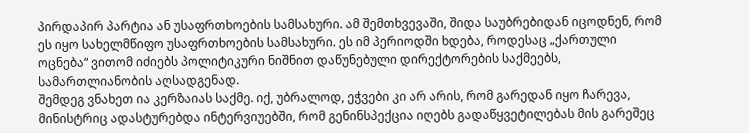პირდაპირ პარტია ან უსაფრთხოების სამსახური. ამ შემთხვევაში, შიდა საუბრებიდან იცოდნენ, რომ ეს იყო სახელმწიფო უსაფრთხოების სამსახური. ეს იმ პერიოდში ხდება, როდესაც „ქართული ოცნება“ ვითომ იძიებს პოლიტიკური ნიშნით დაწუნებული დირექტორების საქმეებს, სამართლიანობის აღსადგენად.
შემდეგ ვნახეთ ია კერზაიას საქმე. იქ, უბრალოდ, ეჭვები კი არ არის, რომ გარედან იყო ჩარევა, მინისტრიც ადასტურებდა ინტერვიუებში, რომ გენინსპექცია იღებს გადაწყვეტილებას მის გარეშეც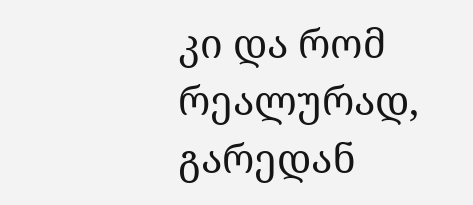კი და რომ რეალურად, გარედან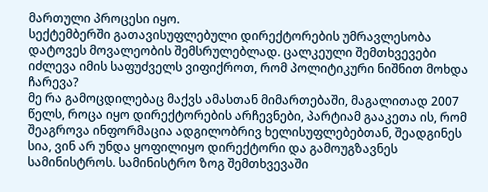მართული პროცესი იყო.
სექტემბერში გათავისუფლებული დირექტორების უმრავლესობა დატოვეს მოვალეობის შემსრულებლად. ცალკეული შემთხვევები იძლევა იმის საფუძველს ვიფიქროთ, რომ პოლიტიკური ნიშნით მოხდა ჩარევა?
მე რა გამოცდილებაც მაქვს ამასთან მიმართებაში, მაგალითად 2007 წელს, როცა იყო დირექტორების არჩევნები, პარტიამ გააკეთა ის, რომ შეაგროვა ინფორმაცია ადგილობრივ ხელისუფლებებთან, შეადგინეს სია, ვინ არ უნდა ყოფილიყო დირექტორი და გამოუგზავნეს სამინისტროს. სამინისტრო ზოგ შემთხვევაში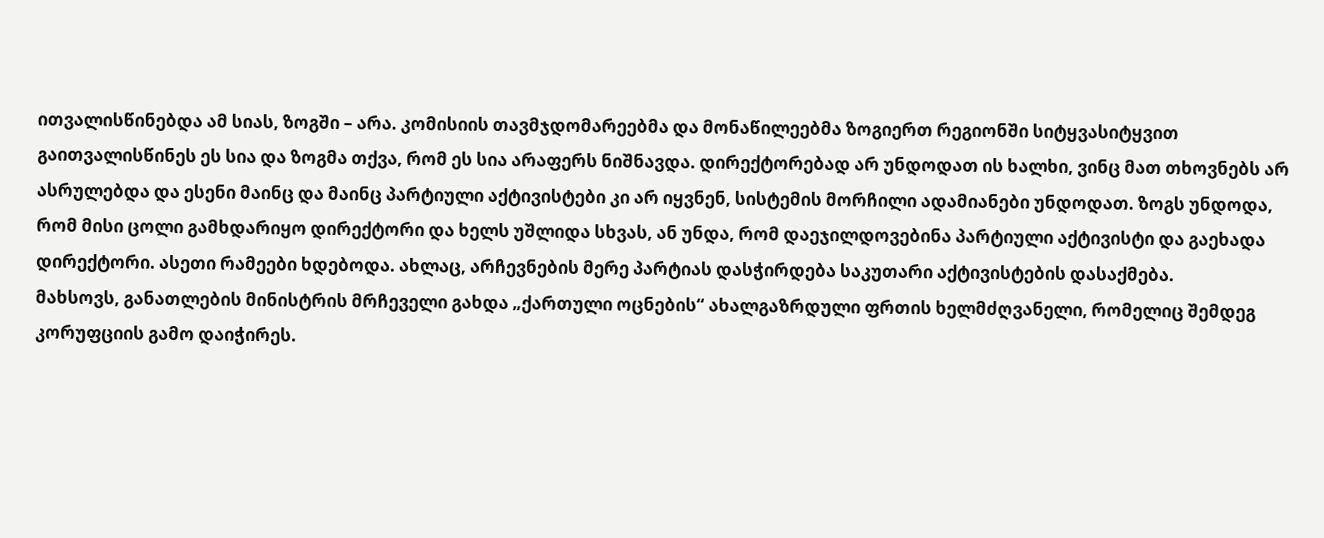ითვალისწინებდა ამ სიას, ზოგში – არა. კომისიის თავმჯდომარეებმა და მონაწილეებმა ზოგიერთ რეგიონში სიტყვასიტყვით გაითვალისწინეს ეს სია და ზოგმა თქვა, რომ ეს სია არაფერს ნიშნავდა. დირექტორებად არ უნდოდათ ის ხალხი, ვინც მათ თხოვნებს არ ასრულებდა და ესენი მაინც და მაინც პარტიული აქტივისტები კი არ იყვნენ, სისტემის მორჩილი ადამიანები უნდოდათ. ზოგს უნდოდა, რომ მისი ცოლი გამხდარიყო დირექტორი და ხელს უშლიდა სხვას, ან უნდა, რომ დაეჯილდოვებინა პარტიული აქტივისტი და გაეხადა დირექტორი. ასეთი რამეები ხდებოდა. ახლაც, არჩევნების მერე პარტიას დასჭირდება საკუთარი აქტივისტების დასაქმება.
მახსოვს, განათლების მინისტრის მრჩეველი გახდა „ქართული ოცნების“ ახალგაზრდული ფრთის ხელმძღვანელი, რომელიც შემდეგ კორუფციის გამო დაიჭირეს.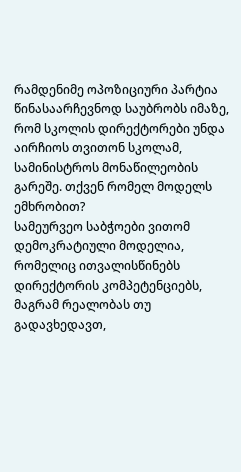რამდენიმე ოპოზიციური პარტია წინასაარჩევნოდ საუბრობს იმაზე, რომ სკოლის დირექტორები უნდა აირჩიოს თვითონ სკოლამ, სამინისტროს მონაწილეობის გარეშე. თქვენ რომელ მოდელს ემხრობით?
სამეურვეო საბჭოები ვითომ დემოკრატიული მოდელია, რომელიც ითვალისწინებს დირექტორის კომპეტენციებს, მაგრამ რეალობას თუ გადავხედავთ,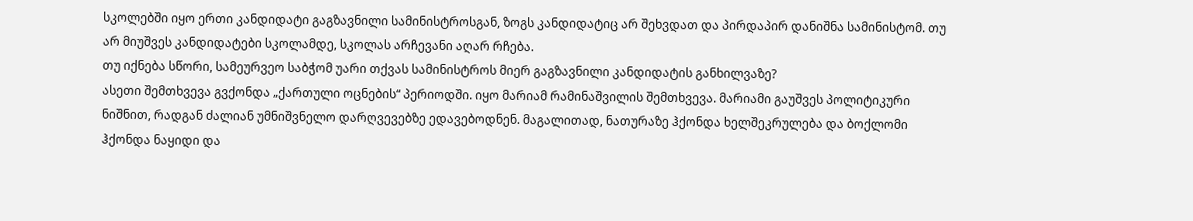სკოლებში იყო ერთი კანდიდატი გაგზავნილი სამინისტროსგან, ზოგს კანდიდატიც არ შეხვდათ და პირდაპირ დანიშნა სამინისტომ. თუ არ მიუშვეს კანდიდატები სკოლამდე, სკოლას არჩევანი აღარ რჩება.
თუ იქნება სწორი, სამეურვეო საბჭომ უარი თქვას სამინისტროს მიერ გაგზავნილი კანდიდატის განხილვაზე?
ასეთი შემთხვევა გვქონდა „ქართული ოცნების“ პერიოდში. იყო მარიამ რამინაშვილის შემთხვევა. მარიამი გაუშვეს პოლიტიკური ნიშნით, რადგან ძალიან უმნიშვნელო დარღვევებზე ედავებოდნენ. მაგალითად, ნათურაზე ჰქონდა ხელშეკრულება და ბოქლომი ჰქონდა ნაყიდი და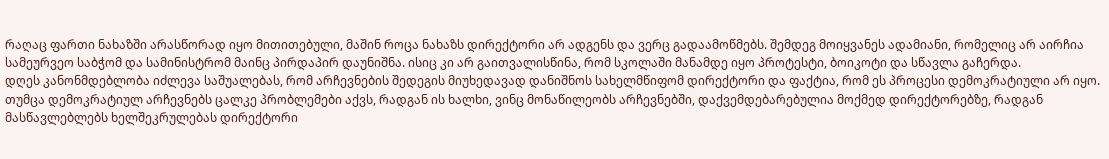რაღაც ფართი ნახაზში არასწორად იყო მითითებული, მაშინ როცა ნახაზს დირექტორი არ ადგენს და ვერც გადაამოწმებს. შემდეგ მოიყვანეს ადამიანი, რომელიც არ აირჩია სამეურვეო საბჭომ და სამინისტრომ მაინც პირდაპირ დაუნიშნა. ისიც კი არ გაითვალისწინა, რომ სკოლაში მანამდე იყო პროტესტი, ბოიკოტი და სწავლა გაჩერდა.
დღეს კანონმდებლობა იძლევა საშუალებას, რომ არჩევნების შედეგის მიუხედავად დანიშნოს სახელმწიფომ დირექტორი და ფაქტია, რომ ეს პროცესი დემოკრატიული არ იყო. თუმცა დემოკრატიულ არჩევნებს ცალკე პრობლემები აქვს, რადგან ის ხალხი, ვინც მონაწილეობს არჩევნებში, დაქვემდებარებულია მოქმედ დირექტორებზე, რადგან მასწავლებლებს ხელშეკრულებას დირექტორი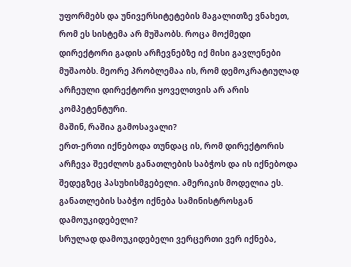უფორმებს და უნივერსიტეტების მაგალითზე ვნახეთ, რომ ეს სისტემა არ მუშაობს. როცა მოქმედი დირექტორი გადის არჩევნებზე იქ მისი გავლენები მუშაობს. მეორე პრობლემაა ის, რომ დემოკრატიულად არჩეული დირექტორი ყოველთვის არ არის კომპეტენტური.
მაშინ, რაშია გამოსავალი?
ერთ-ერთი იქნებოდა თუნდაც ის, რომ დირექტორის არჩევა შეეძლოს განათლების საბჭოს და ის იქნებოდა შედეგზეც პასუხისმგებელი. ამერიკის მოდელია ეს.
განათლების საბჭო იქნება სამინისტროსგან დამოუკიდებელი?
სრულად დამოუკიდებელი ვერცერთი ვერ იქნება,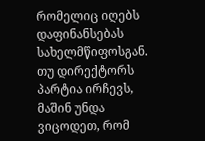რომელიც იღებს დაფინანსებას სახელმწიფოსგან. თუ დირექტორს პარტია ირჩევს, მაშინ უნდა ვიცოდეთ, რომ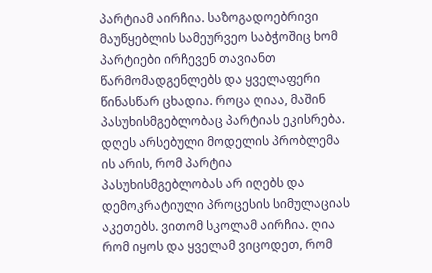პარტიამ აირჩია. საზოგადოებრივი მაუწყებლის სამეურვეო საბჭოშიც ხომ პარტიები ირჩევენ თავიანთ წარმომადგენლებს და ყველაფერი წინასწარ ცხადია. როცა ღიაა, მაშინ პასუხისმგებლობაც პარტიას ეკისრება. დღეს არსებული მოდელის პრობლემა ის არის, რომ პარტია პასუხისმგებლობას არ იღებს და დემოკრატიული პროცესის სიმულაციას აკეთებს. ვითომ სკოლამ აირჩია. ღია რომ იყოს და ყველამ ვიცოდეთ, რომ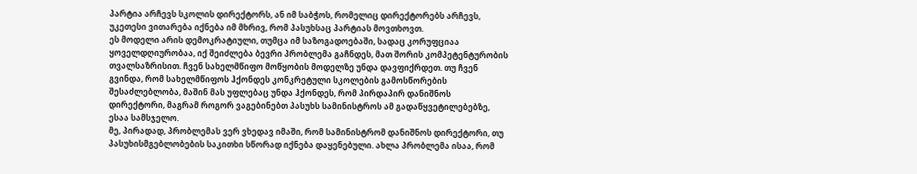პარტია არჩევს სკოლის დირექტორს, ან იმ საბჭოს, რომელიც დირექტორებს არჩევს, უკეთესი ვითარება იქნება იმ მხრივ, რომ პასუხსაც პარტიას მოვთხოვთ.
ეს მოდელი არის დემოკრატიული, თუმცა იმ საზოგადოებაში, სადაც კორუფციაა ყოველდღიურობაა, იქ შეიძლება ბევრი პრობლემა გაჩნდეს, მათ შორის კომპეტენტურობის თვალსაზრისით. ჩვენ სახელმწიფო მოწყობის მოდელზე უნდა დავფიქრდეთ. თუ ჩვენ გვინდა, რომ სახელმწიფოს ჰქონდეს კონკრეტული სკოლების გამოსწორების შესაძლებლობა, მაშინ მას უფლებაც უნდა ჰქონდეს, რომ პირდაპირ დანიშნოს დირექტორი, მაგრამ როგორ ვაგებინებთ პასუხს სამინისტროს ამ გადაწყვეტილებებზე, ესაა სამსჯელო.
მე, პირადად, პრობლემას ვერ ვხედავ იმაში, რომ სამინისტრომ დანიშნოს დირექტორი, თუ პასუხისმგებლობების საკითხი სწორად იქნება დაყენებული. ახლა პრობლემა ისაა, რომ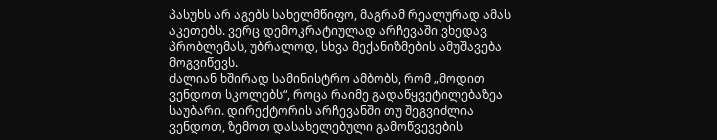პასუხს არ აგებს სახელმწიფო, მაგრამ რეალურად ამას აკეთებს. ვერც დემოკრატიულად არჩევაში ვხედავ პრობლემას, უბრალოდ, სხვა მექანიზმების ამუშავება მოგვიწევს.
ძალიან ხშირად სამინისტრო ამბობს, რომ „მოდით ვენდოთ სკოლებს“, როცა რაიმე გადაწყვეტილებაზეა საუბარი. დირექტორის არჩევანში თუ შეგვიძლია ვენდოთ, ზემოთ დასახელებული გამოწვევების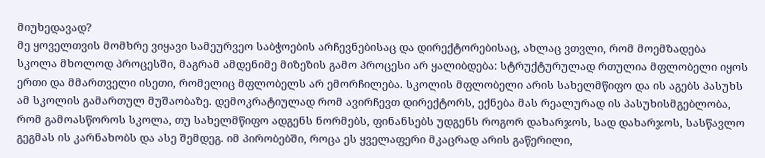მიუხედავად?
მე ყოველთვის მომხრე ვიყავი სამეურვეო საბჭოების არჩევნებისაც და დირექტორებისაც, ახლაც ვთვლი, რომ მოემზადება სკოლა მხოლოდ პროცესში, მაგრამ ამდენიმე მიზეზის გამო პროცესი არ ყალიბდება: სტრუქტურულად რთულია მფლობელი იყოს ერთი და მმართველი ისეთი, რომელიც მფლობელს არ ემორჩილება. სკოლის მფლობელი არის სახელმწიფო და ის აგებს პასუხს ამ სკოლის გამართულ მუშაობაზე. დემოკრატიულად რომ ავირჩევთ დირექტორს, ექნება მას რეალურად ის პასუხისმგებლობა, რომ გამოასწოროს სკოლა, თუ სახელმწიფო ადგენს ნორმებს, ფინანსებს უდგენს როგორ დახარჯოს, სად დახარჯოს, სასწავლო გეგმას ის კარნახობს და ასე შემდეგ. იმ პირობებში, როცა ეს ყველაფერი მკაცრად არის გაწერილი,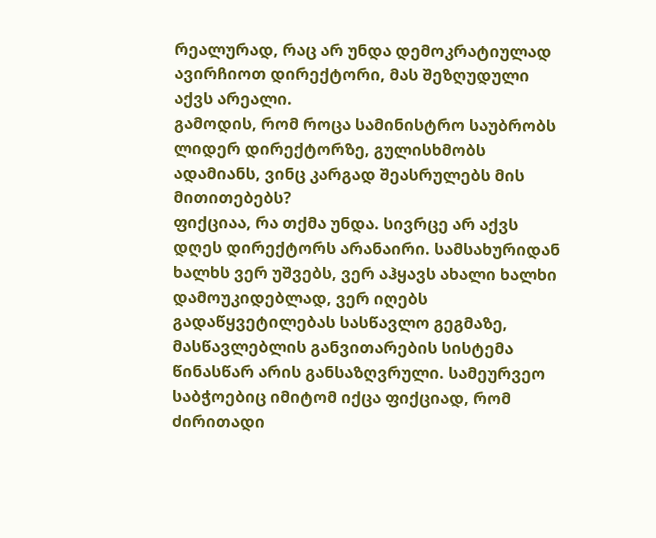რეალურად, რაც არ უნდა დემოკრატიულად ავირჩიოთ დირექტორი, მას შეზღუდული აქვს არეალი.
გამოდის, რომ როცა სამინისტრო საუბრობს ლიდერ დირექტორზე, გულისხმობს ადამიანს, ვინც კარგად შეასრულებს მის მითითებებს?
ფიქციაა, რა თქმა უნდა. სივრცე არ აქვს დღეს დირექტორს არანაირი. სამსახურიდან ხალხს ვერ უშვებს, ვერ აჰყავს ახალი ხალხი დამოუკიდებლად, ვერ იღებს გადაწყვეტილებას სასწავლო გეგმაზე, მასწავლებლის განვითარების სისტემა წინასწარ არის განსაზღვრული. სამეურვეო საბჭოებიც იმიტომ იქცა ფიქციად, რომ ძირითადი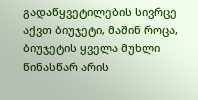გადაწყვეტილების სივრცე აქვთ ბიუჯეტი, მაშინ როცა, ბიუჯეტის ყველა მუხლი წინასწარ არის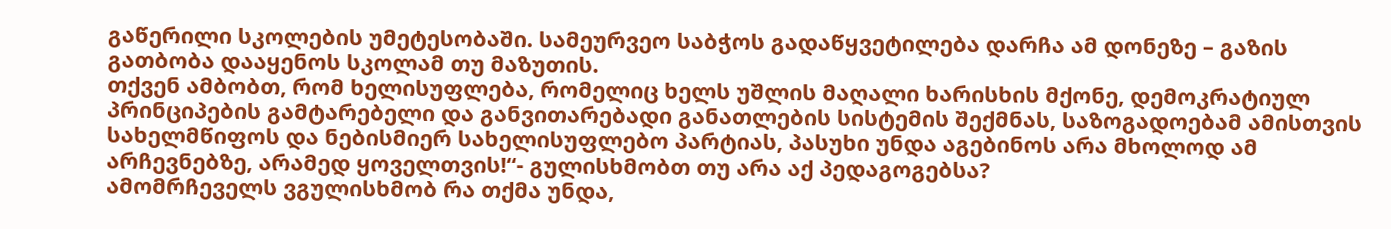გაწერილი სკოლების უმეტესობაში. სამეურვეო საბჭოს გადაწყვეტილება დარჩა ამ დონეზე – გაზის გათბობა დააყენოს სკოლამ თუ მაზუთის.
თქვენ ამბობთ, რომ ხელისუფლება, რომელიც ხელს უშლის მაღალი ხარისხის მქონე, დემოკრატიულ პრინციპების გამტარებელი და განვითარებადი განათლების სისტემის შექმნას, საზოგადოებამ ამისთვის სახელმწიფოს და ნებისმიერ სახელისუფლებო პარტიას, პასუხი უნდა აგებინოს არა მხოლოდ ამ არჩევნებზე, არამედ ყოველთვის!“- გულისხმობთ თუ არა აქ პედაგოგებსა?
ამომრჩეველს ვგულისხმობ რა თქმა უნდა,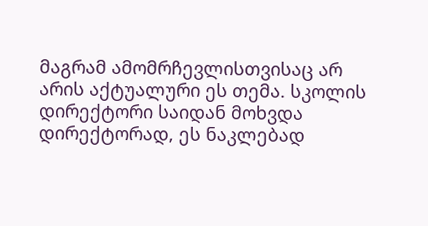მაგრამ ამომრჩევლისთვისაც არ არის აქტუალური ეს თემა. სკოლის დირექტორი საიდან მოხვდა დირექტორად, ეს ნაკლებად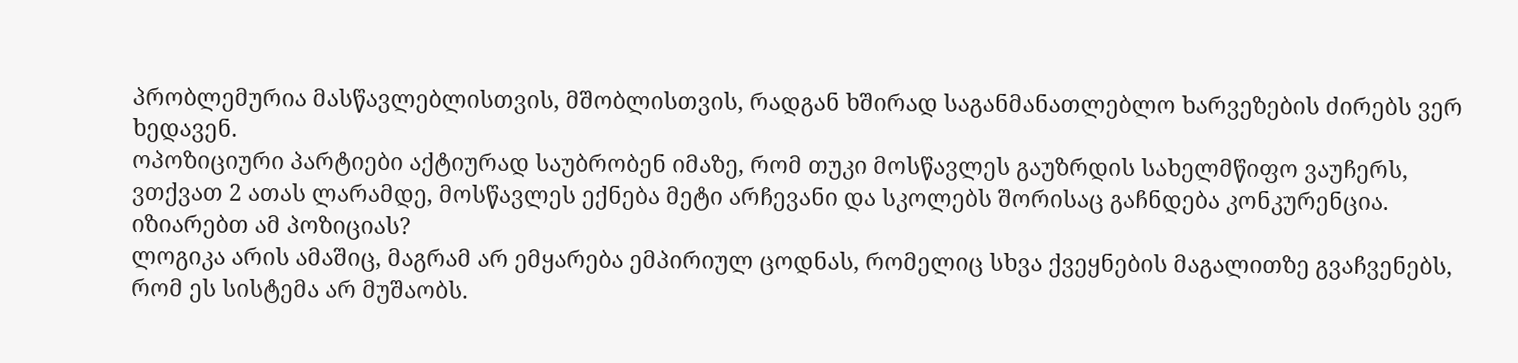პრობლემურია მასწავლებლისთვის, მშობლისთვის, რადგან ხშირად საგანმანათლებლო ხარვეზების ძირებს ვერ ხედავენ.
ოპოზიციური პარტიები აქტიურად საუბრობენ იმაზე, რომ თუკი მოსწავლეს გაუზრდის სახელმწიფო ვაუჩერს, ვთქვათ 2 ათას ლარამდე, მოსწავლეს ექნება მეტი არჩევანი და სკოლებს შორისაც გაჩნდება კონკურენცია. იზიარებთ ამ პოზიციას?
ლოგიკა არის ამაშიც, მაგრამ არ ემყარება ემპირიულ ცოდნას, რომელიც სხვა ქვეყნების მაგალითზე გვაჩვენებს, რომ ეს სისტემა არ მუშაობს.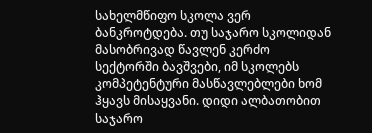სახელმწიფო სკოლა ვერ ბანკროტდება. თუ საჯარო სკოლიდან მასობრივად წავლენ კერძო სექტორში ბავშვები, იმ სკოლებს კომპეტენტური მასწავლებლები ხომ ჰყავს მისაყვანი. დიდი ალბათობით საჯარო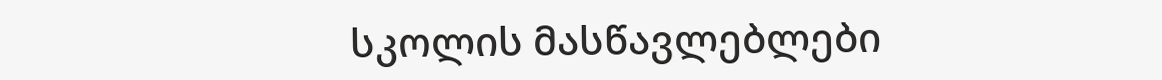სკოლის მასწავლებლები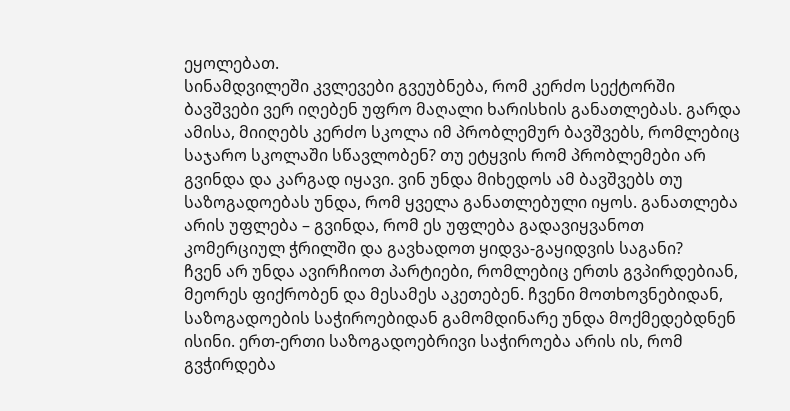ეყოლებათ.
სინამდვილეში კვლევები გვეუბნება, რომ კერძო სექტორში ბავშვები ვერ იღებენ უფრო მაღალი ხარისხის განათლებას. გარდა ამისა, მიიღებს კერძო სკოლა იმ პრობლემურ ბავშვებს, რომლებიც საჯარო სკოლაში სწავლობენ? თუ ეტყვის რომ პრობლემები არ გვინდა და კარგად იყავი. ვინ უნდა მიხედოს ამ ბავშვებს თუ საზოგადოებას უნდა, რომ ყველა განათლებული იყოს. განათლება არის უფლება – გვინდა, რომ ეს უფლება გადავიყვანოთ კომერციულ ჭრილში და გავხადოთ ყიდვა-გაყიდვის საგანი?
ჩვენ არ უნდა ავირჩიოთ პარტიები, რომლებიც ერთს გვპირდებიან, მეორეს ფიქრობენ და მესამეს აკეთებენ. ჩვენი მოთხოვნებიდან, საზოგადოების საჭიროებიდან გამომდინარე უნდა მოქმედებდნენ ისინი. ერთ-ერთი საზოგადოებრივი საჭიროება არის ის, რომ გვჭირდება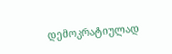დემოკრატიულად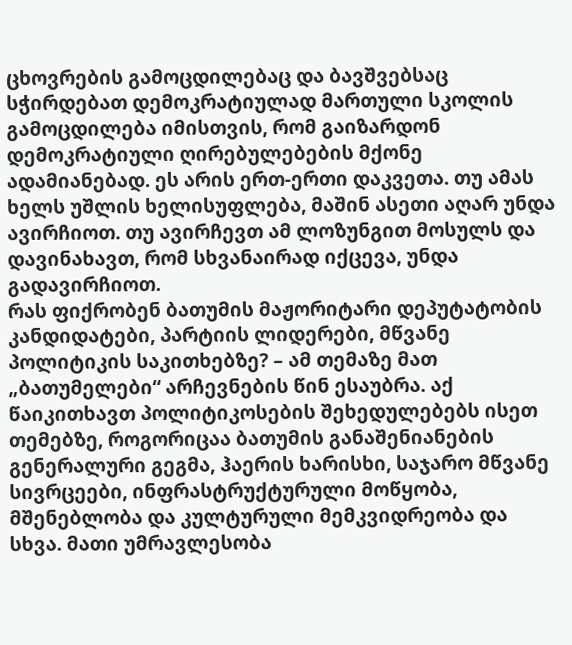ცხოვრების გამოცდილებაც და ბავშვებსაც სჭირდებათ დემოკრატიულად მართული სკოლის გამოცდილება იმისთვის, რომ გაიზარდონ დემოკრატიული ღირებულებების მქონე ადამიანებად. ეს არის ერთ-ერთი დაკვეთა. თუ ამას ხელს უშლის ხელისუფლება, მაშინ ასეთი აღარ უნდა ავირჩიოთ. თუ ავირჩევთ ამ ლოზუნგით მოსულს და დავინახავთ, რომ სხვანაირად იქცევა, უნდა გადავირჩიოთ.
რას ფიქრობენ ბათუმის მაჟორიტარი დეპუტატობის კანდიდატები, პარტიის ლიდერები, მწვანე პოლიტიკის საკითხებზე? – ამ თემაზე მათ „ბათუმელები“ არჩევნების წინ ესაუბრა. აქ წაიკითხავთ პოლიტიკოსების შეხედულებებს ისეთ თემებზე, როგორიცაა ბათუმის განაშენიანების გენერალური გეგმა, ჰაერის ხარისხი, საჯარო მწვანე სივრცეები, ინფრასტრუქტურული მოწყობა, მშენებლობა და კულტურული მემკვიდრეობა და სხვა. მათი უმრავლესობა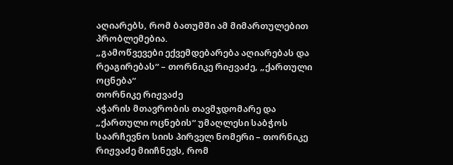აღიარებს, რომ ბათუმში ამ მიმართულებით პრობლემებია.
„გამოწვევები ექვემდებარება აღიარებას და რეაგირებას“ – თორნიკე რიჟვაძე, „ქართული ოცნება“
თორნიკე რიჟვაძე
აჭარის მთავრობის თავმჯდომარე და „ქართული ოცნების“ უმაღლესი საბჭოს საარჩევნო სიის პირველ ნომერი – თორნიკე რიჟვაძე მიიჩნევს, რომ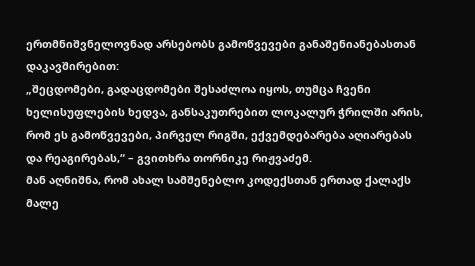ერთმნიშვნელოვნად არსებობს გამოწვევები განაშენიანებასთან დაკავშირებით:
„შეცდომები, გადაცდომები შესაძლოა იყოს, თუმცა ჩვენი ხელისუფლების ხედვა, განსაკუთრებით ლოკალურ ჭრილში არის, რომ ეს გამოწვევები, პირველ რიგში, ექვემდებარება აღიარებას და რეაგირებას,“ – გვითხრა თორნიკე რიჟვაძემ.
მან აღნიშნა, რომ ახალ სამშენებლო კოდექსთან ერთად ქალაქს მალე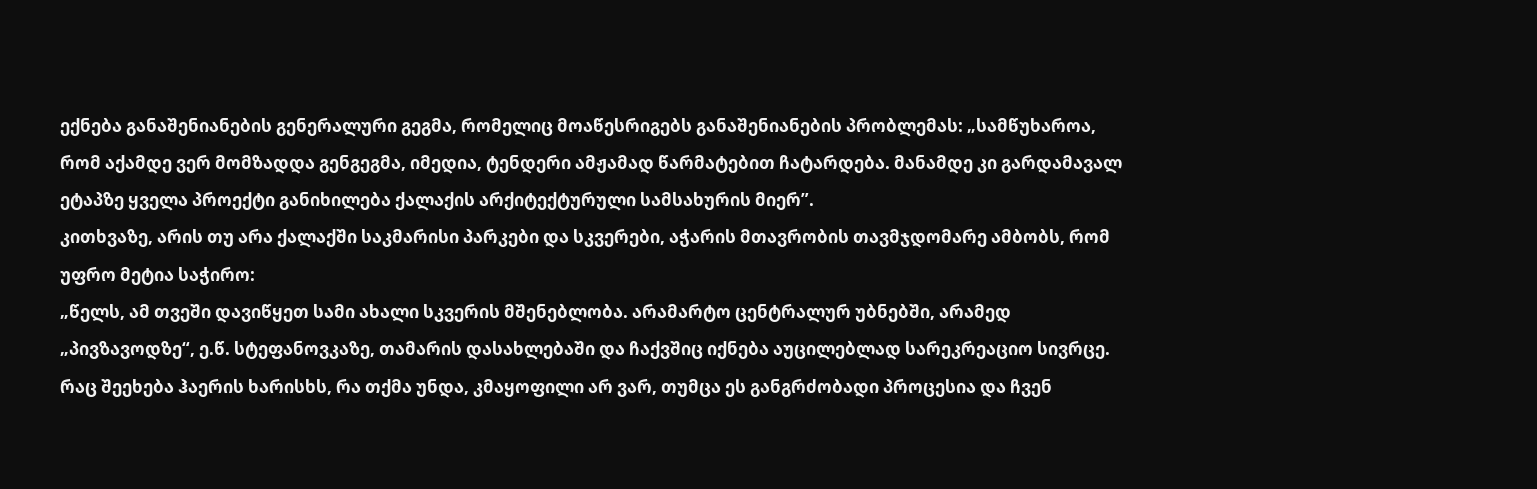ექნება განაშენიანების გენერალური გეგმა, რომელიც მოაწესრიგებს განაშენიანების პრობლემას: „სამწუხაროა, რომ აქამდე ვერ მომზადდა გენგეგმა, იმედია, ტენდერი ამჟამად წარმატებით ჩატარდება. მანამდე კი გარდამავალ ეტაპზე ყველა პროექტი განიხილება ქალაქის არქიტექტურული სამსახურის მიერ”.
კითხვაზე, არის თუ არა ქალაქში საკმარისი პარკები და სკვერები, აჭარის მთავრობის თავმჯდომარე ამბობს, რომ უფრო მეტია საჭირო:
„წელს, ამ თვეში დავიწყეთ სამი ახალი სკვერის მშენებლობა. არამარტო ცენტრალურ უბნებში, არამედ „პივზავოდზე“, ე.წ. სტეფანოვკაზე, თამარის დასახლებაში და ჩაქვშიც იქნება აუცილებლად სარეკრეაციო სივრცე.
რაც შეეხება ჰაერის ხარისხს, რა თქმა უნდა, კმაყოფილი არ ვარ, თუმცა ეს განგრძობადი პროცესია და ჩვენ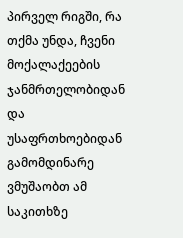პირველ რიგში, რა თქმა უნდა, ჩვენი მოქალაქეების ჯანმრთელობიდან და უსაფრთხოებიდან გამომდინარე ვმუშაობთ ამ საკითხზე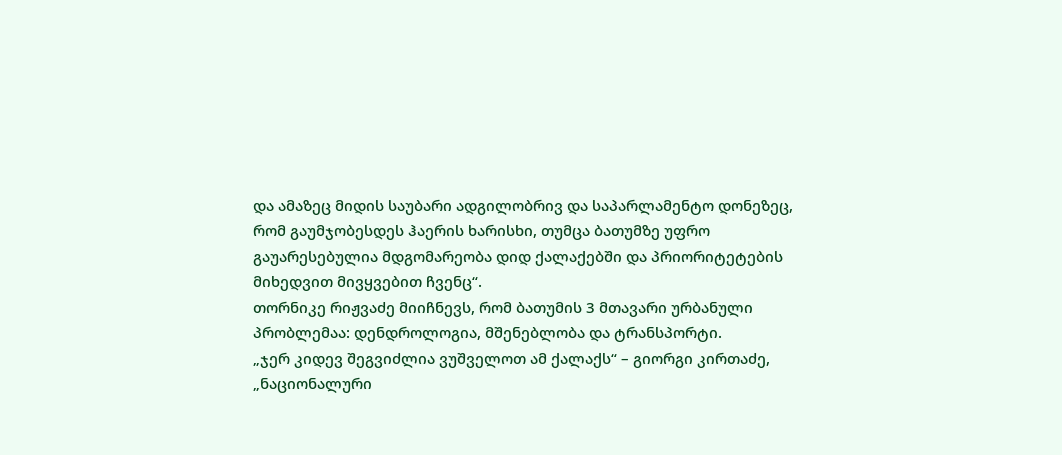და ამაზეც მიდის საუბარი ადგილობრივ და საპარლამენტო დონეზეც, რომ გაუმჯობესდეს ჰაერის ხარისხი, თუმცა ბათუმზე უფრო გაუარესებულია მდგომარეობა დიდ ქალაქებში და პრიორიტეტების მიხედვით მივყვებით ჩვენც“.
თორნიკე რიჟვაძე მიიჩნევს, რომ ბათუმის 3 მთავარი ურბანული პრობლემაა: დენდროლოგია, მშენებლობა და ტრანსპორტი.
„ჯერ კიდევ შეგვიძლია ვუშველოთ ამ ქალაქს“ – გიორგი კირთაძე, „ნაციონალური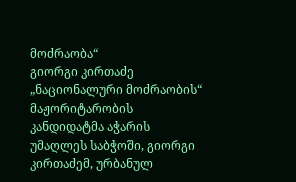მოძრაობა“
გიორგი კირთაძე
„ნაციონალური მოძრაობის“ მაჟორიტარობის კანდიდატმა აჭარის უმაღლეს საბჭოში, გიორგი კირთაძემ, ურბანულ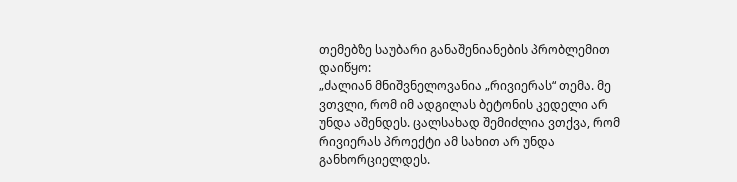თემებზე საუბარი განაშენიანების პრობლემით დაიწყო:
„ძალიან მნიშვნელოვანია „რივიერას“ თემა. მე ვთვლი, რომ იმ ადგილას ბეტონის კედელი არ უნდა აშენდეს. ცალსახად შემიძლია ვთქვა, რომ რივიერას პროექტი ამ სახით არ უნდა განხორციელდეს.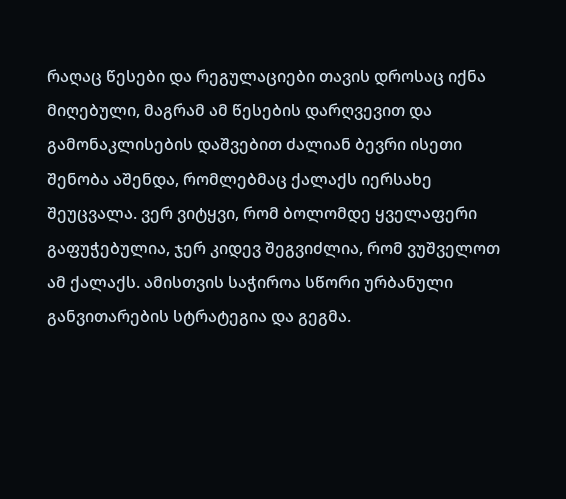რაღაც წესები და რეგულაციები თავის დროსაც იქნა მიღებული, მაგრამ ამ წესების დარღვევით და გამონაკლისების დაშვებით ძალიან ბევრი ისეთი შენობა აშენდა, რომლებმაც ქალაქს იერსახე შეუცვალა. ვერ ვიტყვი, რომ ბოლომდე ყველაფერი გაფუჭებულია, ჯერ კიდევ შეგვიძლია, რომ ვუშველოთ ამ ქალაქს. ამისთვის საჭიროა სწორი ურბანული განვითარების სტრატეგია და გეგმა.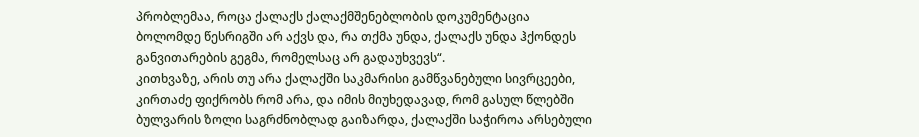პრობლემაა, როცა ქალაქს ქალაქმშენებლობის დოკუმენტაცია ბოლომდე წესრიგში არ აქვს და, რა თქმა უნდა, ქალაქს უნდა ჰქონდეს განვითარების გეგმა, რომელსაც არ გადაუხვევს“.
კითხვაზე, არის თუ არა ქალაქში საკმარისი გამწვანებული სივრცეები, კირთაძე ფიქრობს რომ არა, და იმის მიუხედავად, რომ გასულ წლებში ბულვარის ზოლი საგრძნობლად გაიზარდა, ქალაქში საჭიროა არსებული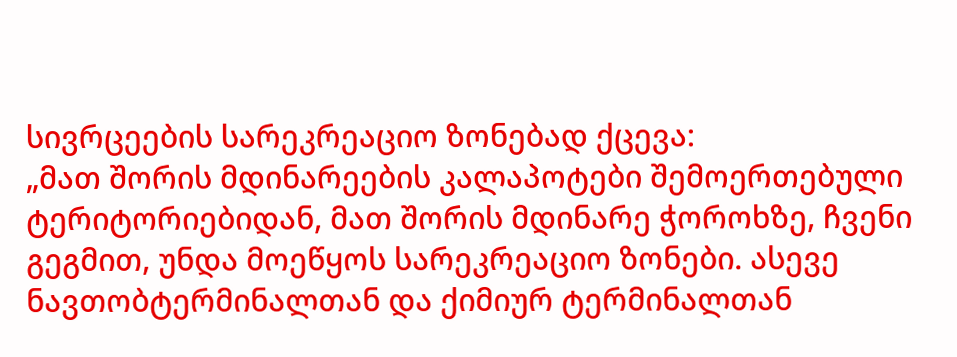სივრცეების სარეკრეაციო ზონებად ქცევა:
„მათ შორის მდინარეების კალაპოტები შემოერთებული ტერიტორიებიდან, მათ შორის მდინარე ჭოროხზე, ჩვენი გეგმით, უნდა მოეწყოს სარეკრეაციო ზონები. ასევე ნავთობტერმინალთან და ქიმიურ ტერმინალთან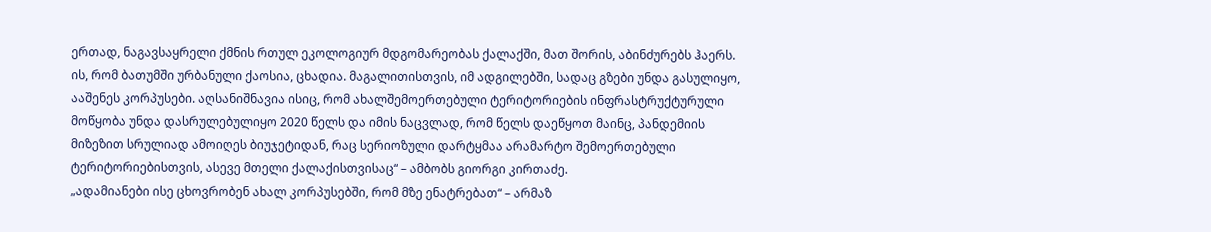ერთად, ნაგავსაყრელი ქმნის რთულ ეკოლოგიურ მდგომარეობას ქალაქში, მათ შორის, აბინძურებს ჰაერს.
ის, რომ ბათუმში ურბანული ქაოსია, ცხადია. მაგალითისთვის, იმ ადგილებში, სადაც გზები უნდა გასულიყო, ააშენეს კორპუსები. აღსანიშნავია ისიც, რომ ახალშემოერთებული ტერიტორიების ინფრასტრუქტურული მოწყობა უნდა დასრულებულიყო 2020 წელს და იმის ნაცვლად, რომ წელს დაეწყოთ მაინც, პანდემიის მიზეზით სრულიად ამოიღეს ბიუჯეტიდან, რაც სერიოზული დარტყმაა არამარტო შემოერთებული ტერიტორიებისთვის, ასევე მთელი ქალაქისთვისაც“ – ამბობს გიორგი კირთაძე.
„ადამიანები ისე ცხოვრობენ ახალ კორპუსებში, რომ მზე ენატრებათ“ – არმაზ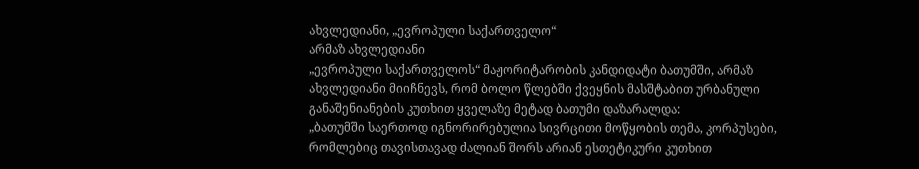ახვლედიანი, „ევროპული საქართველო“
არმაზ ახვლედიანი
„ევროპული საქართველოს“ მაჟორიტარობის კანდიდატი ბათუმში, არმაზ ახვლედიანი მიიჩნევს, რომ ბოლო წლებში ქვეყნის მასშტაბით ურბანული განაშენიანების კუთხით ყველაზე მეტად ბათუმი დაზარალდა:
„ბათუმში საერთოდ იგნორირებულია სივრცითი მოწყობის თემა, კორპუსები, რომლებიც თავისთავად ძალიან შორს არიან ესთეტიკური კუთხით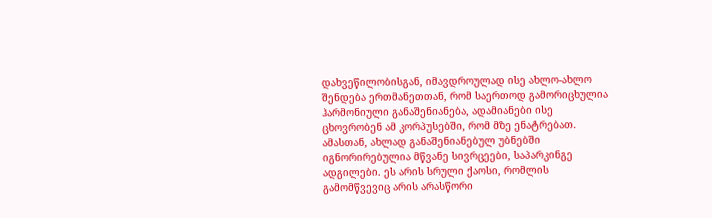დახვეწილობისგან, იმავდროულად ისე ახლო-ახლო შენდება ერთმანეთთან, რომ საერთოდ გამორიცხულია ჰარმონიული განაშენიანება, ადამიანები ისე ცხოვრობენ ამ კორპუსებში, რომ მზე ენატრებათ.
ამასთან, ახლად განაშენიანებულ უბნებში იგნორირებულია მწვანე სივრცეები, საპარკინგე ადგილები. ეს არის სრული ქაოსი, რომლის გამომწვევიც არის არასწორი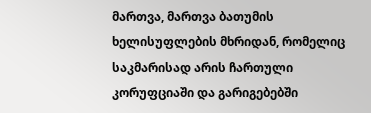მართვა, მართვა ბათუმის ხელისუფლების მხრიდან, რომელიც საკმარისად არის ჩართული კორუფციაში და გარიგებებში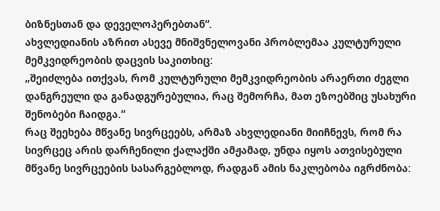ბიზნესთან და დეველოპერებთან“.
ახვლედიანის აზრით ასევე მნიშვნელოვანი პრობლემაა კულტურული მემკვიდრეობის დაცვის საკითხიც:
„შეიძლება ითქვას, რომ კულტურული მემკვიდრეობის არაერთი ძეგლი დანგრეული და განადგურებულია, რაც შემორჩა, მათ ეზოებშიც უსახური შენობები ჩაიდგა.“
რაც შეეხება მწვანე სივრცეებს, არმაზ ახვლედიანი მიიჩნევს, რომ რა სივრცეც არის დარჩენილი ქალაქში ამჟამად, უნდა იყოს ათვისებული მწვანე სივრცეების სასარგებლოდ, რადგან ამის ნაკლებობა იგრძნობა: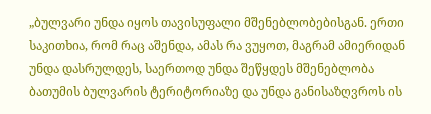„ბულვარი უნდა იყოს თავისუფალი მშენებლობებისგან. ერთი საკითხია, რომ რაც აშენდა, ამას რა ვუყოთ, მაგრამ ამიერიდან უნდა დასრულდეს, საერთოდ უნდა შეწყდეს მშენებლობა ბათუმის ბულვარის ტერიტორიაზე და უნდა განისაზღვროს ის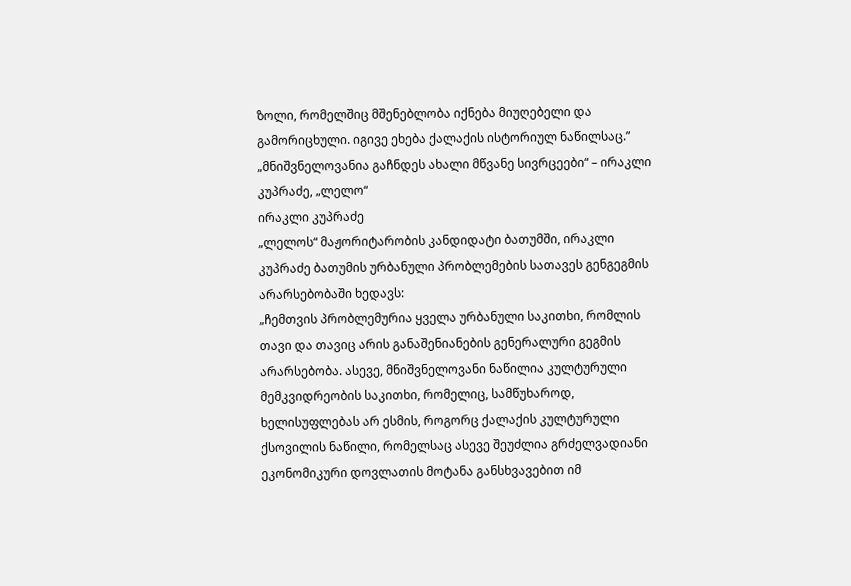ზოლი, რომელშიც მშენებლობა იქნება მიუღებელი და გამორიცხული. იგივე ეხება ქალაქის ისტორიულ ნაწილსაც.”
„მნიშვნელოვანია გაჩნდეს ახალი მწვანე სივრცეები“ – ირაკლი კუპრაძე, „ლელო“
ირაკლი კუპრაძე
„ლელოს“ მაჟორიტარობის კანდიდატი ბათუმში, ირაკლი კუპრაძე ბათუმის ურბანული პრობლემების სათავეს გენგეგმის არარსებობაში ხედავს:
„ჩემთვის პრობლემურია ყველა ურბანული საკითხი, რომლის თავი და თავიც არის განაშენიანების გენერალური გეგმის არარსებობა. ასევე, მნიშვნელოვანი ნაწილია კულტურული მემკვიდრეობის საკითხი, რომელიც, სამწუხაროდ, ხელისუფლებას არ ესმის, როგორც ქალაქის კულტურული ქსოვილის ნაწილი, რომელსაც ასევე შეუძლია გრძელვადიანი ეკონომიკური დოვლათის მოტანა განსხვავებით იმ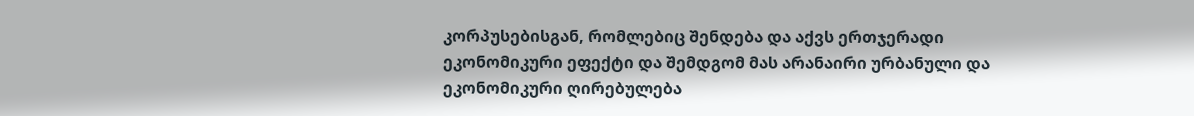კორპუსებისგან, რომლებიც შენდება და აქვს ერთჯერადი ეკონომიკური ეფექტი და შემდგომ მას არანაირი ურბანული და ეკონომიკური ღირებულება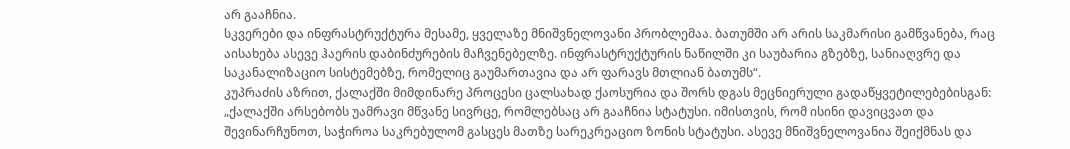არ გააჩნია.
სკვერები და ინფრასტრუქტურა მესამე, ყველაზე მნიშვნელოვანი პრობლემაა. ბათუმში არ არის საკმარისი გამწვანება, რაც აისახება ასევე ჰაერის დაბინძურების მაჩვენებელზე. ინფრასტრუქტურის ნაწილში კი საუბარია გზებზე, სანიაღვრე და საკანალიზაციო სისტემებზე, რომელიც გაუმართავია და არ ფარავს მთლიან ბათუმს“.
კუპრაძის აზრით, ქალაქში მიმდინარე პროცესი ცალსახად ქაოსურია და შორს დგას მეცნიერული გადაწყვეტილებებისგან:
„ქალაქში არსებობს უამრავი მწვანე სივრცე, რომლებსაც არ გააჩნია სტატუსი. იმისთვის, რომ ისინი დავიცვათ და შევინარჩუნოთ, საჭიროა საკრებულომ გასცეს მათზე სარეკრეაციო ზონის სტატუსი. ასევე მნიშვნელოვანია შეიქმნას და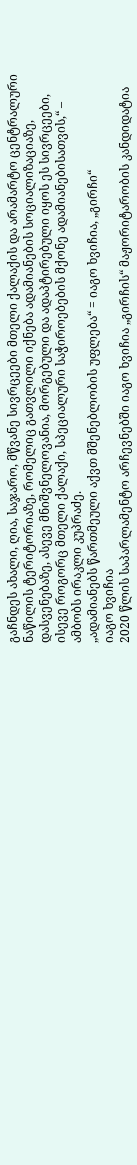გაჩნდეს ახალი, ღია, საჯარო, მწვანე სივრცეები მთელი ქალაქის და არამარტო ცენტრალური ნაწილის ტერიტორიაზე, რომელიც გათვლილი იქნება ადამიანების სოციალიზაციაზე, დასვენებაზე, ასევე მნიშვნელოვანია, მორგებული და ადაპტირებული იყოს ეს სივრცეები, ისევე როგორც მთელი ქალაქი, სპეციალური საჭიროებების მქონე ადამიანებისათვის,“ – ამბობს ირაკლი კუპრაძე.
„ადამიანებს წართმეული აქვთ მშენებლობის უფლება“ = იაგო ხვიჩია, „გირჩი“
იაგო ხვიჩია
2020 წლის საპარლამენტო არჩევნებში იაგო ხვიჩია „გირჩის“ მაჟორიტარობის კანდიდატია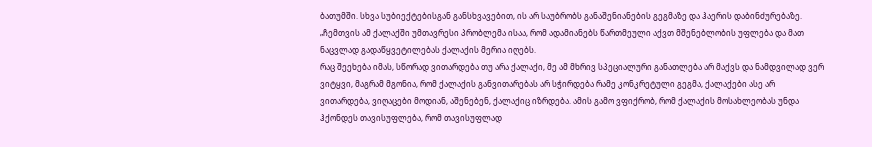ბათუმში. სხვა სუბიექტებისგან განსხვავებით, ის არ საუბრობს განაშენიანების გეგმაზე და ჰაერის დაბინძურებაზე.
„ჩემთვის ამ ქალაქში უმთავრესი პრობლემა ისაა, რომ ადამიანებს წართმეული აქვთ მშენებლობის უფლება და მათ ნაცვლად გადაწყვეტილებას ქალაქის მერია იღებს.
რაც შეეხება იმას, სწორად ვითარდება თუ არა ქალაქი, მე ამ მხრივ სპეციალური განათლება არ მაქვს და ნამდვილად ვერ ვიტყვი, მაგრამ მგონია, რომ ქალაქის განვითარებას არ სჭირდება რამე კონკრეტული გეგმა, ქალაქები ასე არ ვითარდება, ვიღაცები მოდიან, აშენებენ, ქალაქიც იზრდება. ამის გამო ვფიქრობ, რომ ქალაქის მოსახლეობას უნდა ჰქონდეს თავისუფლება, რომ თავისუფლად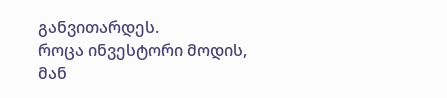განვითარდეს.
როცა ინვესტორი მოდის, მან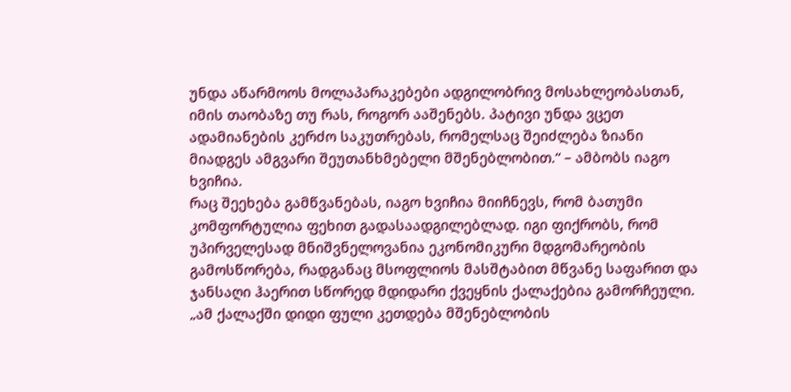უნდა აწარმოოს მოლაპარაკებები ადგილობრივ მოსახლეობასთან, იმის თაობაზე თუ რას, როგორ ააშენებს. პატივი უნდა ვცეთ ადამიანების კერძო საკუთრებას, რომელსაც შეიძლება ზიანი მიადგეს ამგვარი შეუთანხმებელი მშენებლობით.“ – ამბობს იაგო ხვიჩია.
რაც შეეხება გამწვანებას, იაგო ხვიჩია მიიჩნევს, რომ ბათუმი კომფორტულია ფეხით გადასაადგილებლად. იგი ფიქრობს, რომ უპირველესად მნიშვნელოვანია ეკონომიკური მდგომარეობის გამოსწორება, რადგანაც მსოფლიოს მასშტაბით მწვანე საფარით და ჯანსაღი ჰაერით სწორედ მდიდარი ქვეყნის ქალაქებია გამორჩეული.
„ამ ქალაქში დიდი ფული კეთდება მშენებლობის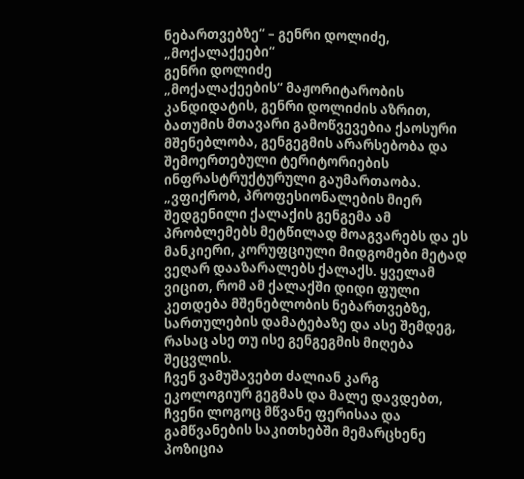ნებართვებზე“ – გენრი დოლიძე, „მოქალაქეები“
გენრი დოლიძე
„მოქალაქეების“ მაჟორიტარობის კანდიდატის, გენრი დოლიძის აზრით, ბათუმის მთავარი გამოწვევებია ქაოსური მშენებლობა, გენგეგმის არარსებობა და შემოერთებული ტერიტორიების ინფრასტრუქტურული გაუმართაობა.
„ვფიქრობ, პროფესიონალების მიერ შედგენილი ქალაქის გენგემა ამ პრობლემებს მეტწილად მოაგვარებს და ეს მანკიერი, კორუფციული მიდგომები მეტად ვეღარ დააზარალებს ქალაქს. ყველამ ვიცით, რომ ამ ქალაქში დიდი ფული კეთდება მშენებლობის ნებართვებზე, სართულების დამატებაზე და ასე შემდეგ, რასაც ასე თუ ისე გენგეგმის მიღება შეცვლის.
ჩვენ ვამუშავებთ ძალიან კარგ ეკოლოგიურ გეგმას და მალე დავდებთ, ჩვენი ლოგოც მწვანე ფერისაა და გამწვანების საკითხებში მემარცხენე პოზიცია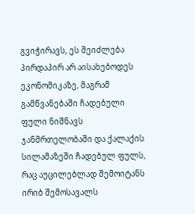გვიჭირავს, ეს შეიძლება პირდაპირ არ აისახებოდეს ეკონომიკაზე, მაგრამ გამწვანებაში ჩადებული ფული ნიშნავს ჯანმრთელობაში და ქალაქის სილამაზეში ჩადებულ ფულს, რაც აუცილებლად შემოიტანს ირიბ შემოსავალს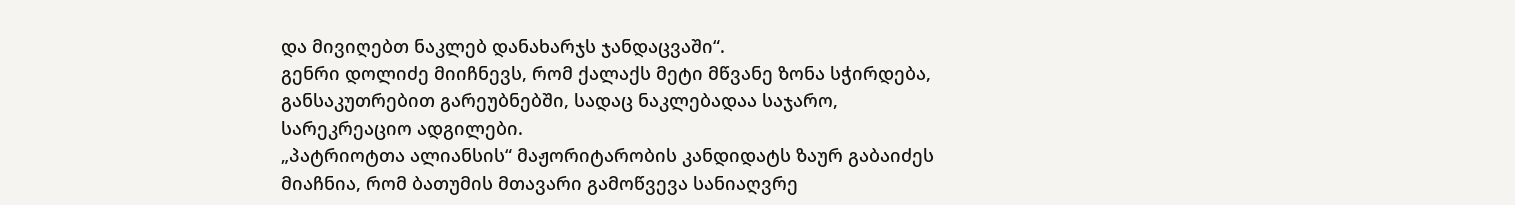და მივიღებთ ნაკლებ დანახარჯს ჯანდაცვაში“.
გენრი დოლიძე მიიჩნევს, რომ ქალაქს მეტი მწვანე ზონა სჭირდება, განსაკუთრებით გარეუბნებში, სადაც ნაკლებადაა საჯარო, სარეკრეაციო ადგილები.
„პატრიოტთა ალიანსის“ მაჟორიტარობის კანდიდატს ზაურ გაბაიძეს მიაჩნია, რომ ბათუმის მთავარი გამოწვევა სანიაღვრე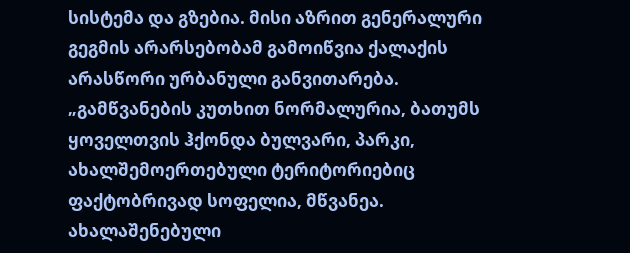სისტემა და გზებია. მისი აზრით გენერალური გეგმის არარსებობამ გამოიწვია ქალაქის არასწორი ურბანული განვითარება.
„გამწვანების კუთხით ნორმალურია, ბათუმს ყოველთვის ჰქონდა ბულვარი, პარკი, ახალშემოერთებული ტერიტორიებიც ფაქტობრივად სოფელია, მწვანეა. ახალაშენებული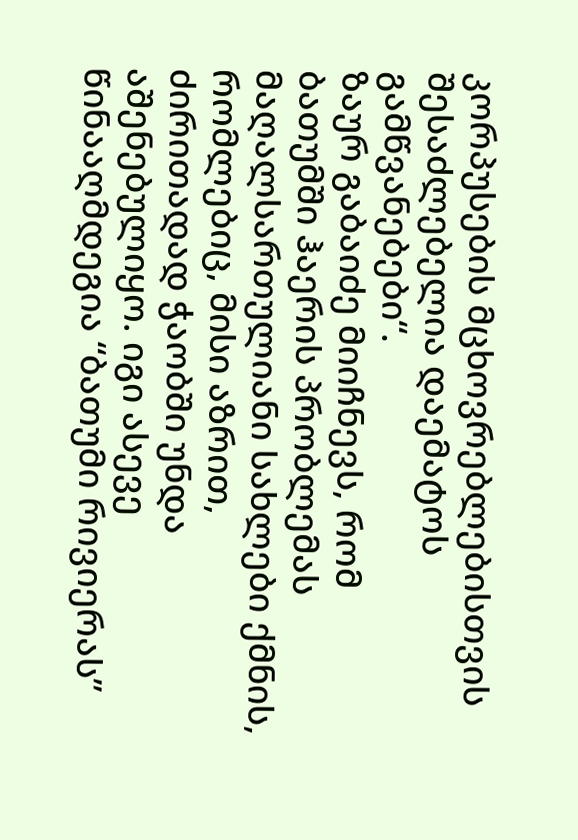კორპუსების მცხოვრებლებისთვის შესაძლებელია დაემატოს გამწვანებები“.
ზაურ გაბაიძე მიიჩნევს, რომ ბათუმში ჰაერის პრობლემას მაღალსართულიანი სახლები ქმნის, რომლებიც, მისი აზრით, ძირითადად ჭაობში უნდა აშენებულიყო. იგი ასევე წინააღმდეგია “ბათუმი რივიერას”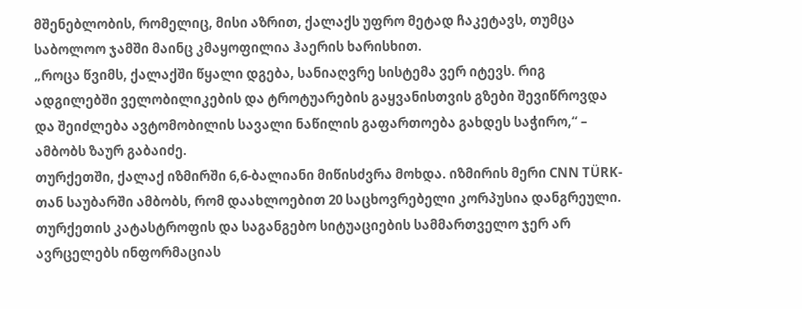მშენებლობის, რომელიც, მისი აზრით, ქალაქს უფრო მეტად ჩაკეტავს, თუმცა საბოლოო ჯამში მაინც კმაყოფილია ჰაერის ხარისხით.
„როცა წვიმს, ქალაქში წყალი დგება, სანიაღვრე სისტემა ვერ იტევს. რიგ ადგილებში ველობილიკების და ტროტუარების გაყვანისთვის გზები შევიწროვდა და შეიძლება ავტომობილის სავალი ნაწილის გაფართოება გახდეს საჭირო,“ – ამბობს ზაურ გაბაიძე.
თურქეთში, ქალაქ იზმირში 6,6-ბალიანი მიწისძვრა მოხდა. იზმირის მერი CNN TÜRK-თან საუბარში ამბობს, რომ დაახლოებით 20 საცხოვრებელი კორპუსია დანგრეული. თურქეთის კატასტროფის და საგანგებო სიტუაციების სამმართველო ჯერ არ ავრცელებს ინფორმაციას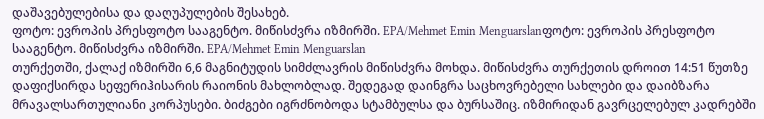დაშავებულებისა და დაღუპულების შესახებ.
ფოტო: ევროპის პრესფოტო სააგენტო. მიწისძვრა იზმირში. EPA/Mehmet Emin Menguarslanფოტო: ევროპის პრესფოტო სააგენტო. მიწისძვრა იზმირში. EPA/Mehmet Emin Menguarslan
თურქეთში, ქალაქ იზმირში 6,6 მაგნიტუდის სიმძლავრის მიწისძვრა მოხდა. მიწისძვრა თურქეთის დროით 14:51 წუთზე დაფიქსირდა სეფერიჰისარის რაიონის მახლობლად. შედეგად დაინგრა საცხოვრებელი სახლები და დაიბზარა მრავალსართულიანი კორპუსები. ბიძგები იგრძნობოდა სტამბულსა და ბურსაშიც. იზმირიდან გავრცელებულ კადრებში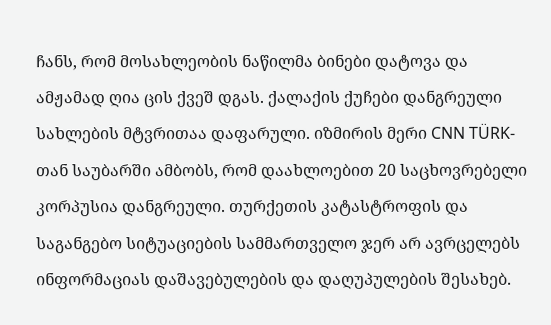ჩანს, რომ მოსახლეობის ნაწილმა ბინები დატოვა და ამჟამად ღია ცის ქვეშ დგას. ქალაქის ქუჩები დანგრეული სახლების მტვრითაა დაფარული. იზმირის მერი CNN TÜRK-თან საუბარში ამბობს, რომ დაახლოებით 20 საცხოვრებელი კორპუსია დანგრეული. თურქეთის კატასტროფის და საგანგებო სიტუაციების სამმართველო ჯერ არ ავრცელებს ინფორმაციას დაშავებულების და დაღუპულების შესახებ.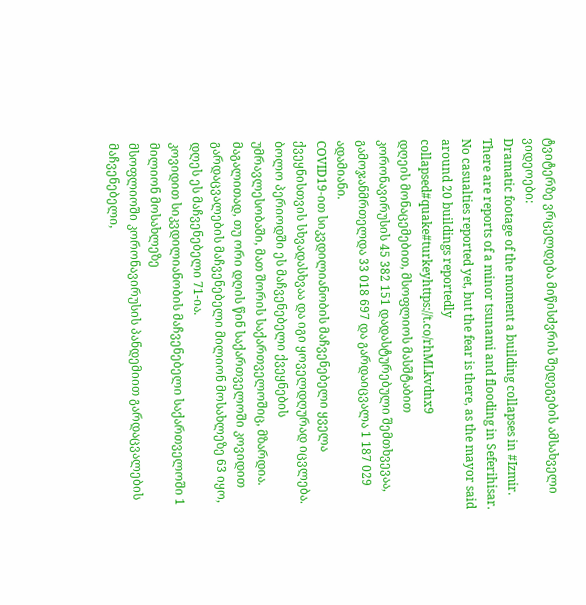ტვიტერზე ვრცელდება მიწისძვრის შედეგების ამსახველი ვიდეოები:
Dramatic footage of the moment a building collapses in #Izmir. There are reports of a minor tsunami and flooding in Seferihisar. No casualties reported yet, but the fear is there, as the mayor said around 20 buildings reportedly collapsed#quake#turkeyhttps://t.co/rhMLkvdnx9
დღეის მონაცემებით, მსოფლიოს მასშტაბით კორონავირუსის 45 382 151 დადასტურებული შემთხვევაა, გამოჯანმრთელდა 33 018 697 და გარდაიცვალა 1 187 029 ადამიანი.
COVID19-ით სიკვდილიანობის მაჩვენებელი ყველა ქვეყნისთვის სხვადასხვაა და იგი ყოველდღურად იცვლება. ბოლო პერიოდში ეს მაჩვენებელი ქვეყნების უმრავლესობაში, მათ შორის საქართველოშიც, მზარდია. მაგალითად, თუ ორი დღის წინ საქართველოში კოვიდით გარდაცვალების მაჩვენებელი მილიონ მოსახლეზე 63 იყო, დღეს ეს მაჩვენებელი 71-ია.
კოვიდით სიკვდილიანობის მაჩვენებელი საქართველოში 1 მილიონ მოსახლეზე
მსოფლიოში კორონავირუსის პანდემიით გარდაცვალების მაჩვენებელი,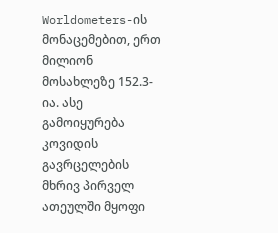Worldometers-ის მონაცემებით, ერთ მილიონ მოსახლეზე 152.3-ია. ასე გამოიყურება კოვიდის გავრცელების მხრივ პირველ ათეულში მყოფი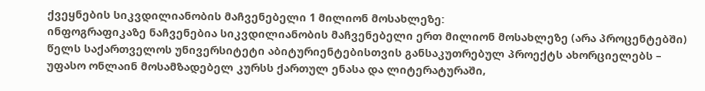ქვეყნების სიკვდილიანობის მაჩვენებელი 1 მილიონ მოსახლეზე:
ინფოგრაფიკაზე ნაჩვენებია სიკვდილიანობის მაჩვენებელი ერთ მილიონ მოსახლეზე (არა პროცენტებში)
წელს საქართველოს უნივერსიტეტი აბიტურიენტებისთვის განსაკუთრებულ პროექტს ახორციელებს – უფასო ონლაინ მოსამზადებელ კურსს ქართულ ენასა და ლიტერატურაში,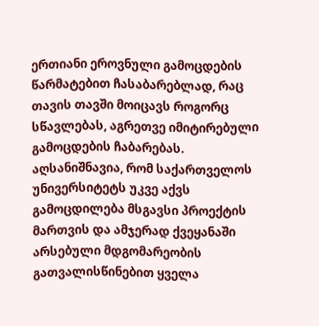ერთიანი ეროვნული გამოცდების წარმატებით ჩასაბარებლად, რაც თავის თავში მოიცავს როგორც სწავლებას, აგრეთვე იმიტირებული გამოცდების ჩაბარებას.
აღსანიშნავია, რომ საქართველოს უნივერსიტეტს უკვე აქვს გამოცდილება მსგავსი პროექტის მართვის და ამჯერად ქვეყანაში არსებული მდგომარეობის გათვალისწინებით ყველა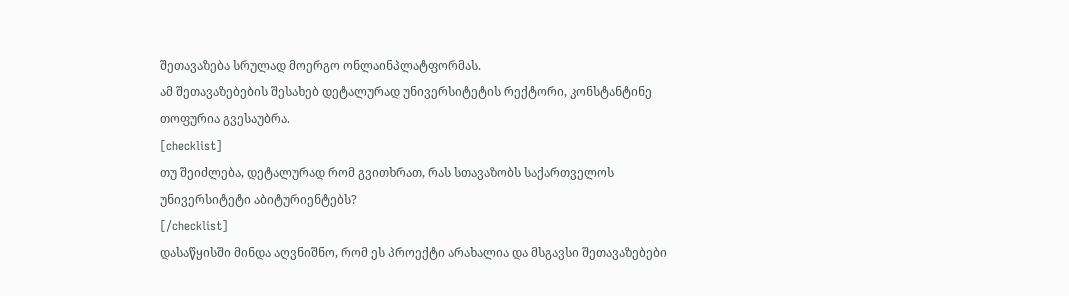შეთავაზება სრულად მოერგო ონლაინპლატფორმას.
ამ შეთავაზებების შესახებ დეტალურად უნივერსიტეტის რექტორი, კონსტანტინე თოფურია გვესაუბრა.
[checklist]
თუ შეიძლება, დეტალურად რომ გვითხრათ, რას სთავაზობს საქართველოს უნივერსიტეტი აბიტურიენტებს?
[/checklist]
დასაწყისში მინდა აღვნიშნო, რომ ეს პროექტი არახალია და მსგავსი შეთავაზებები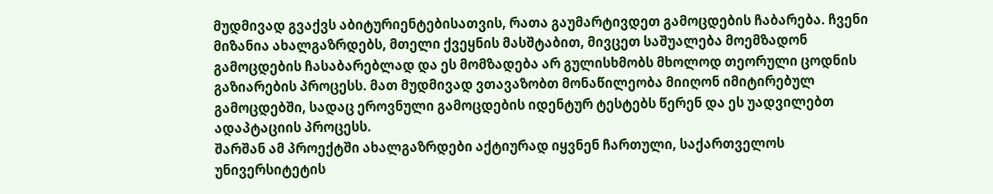მუდმივად გვაქვს აბიტურიენტებისათვის, რათა გაუმარტივდეთ გამოცდების ჩაბარება. ჩვენი მიზანია ახალგაზრდებს, მთელი ქვეყნის მასშტაბით, მივცეთ საშუალება მოემზადონ გამოცდების ჩასაბარებლად და ეს მომზადება არ გულისხმობს მხოლოდ თეორული ცოდნის გაზიარების პროცესს. მათ მუდმივად ვთავაზობთ მონაწილეობა მიიღონ იმიტირებულ გამოცდებში, სადაც ეროვნული გამოცდების იდენტურ ტესტებს წერენ და ეს უადვილებთ ადაპტაციის პროცესს.
შარშან ამ პროექტში ახალგაზრდები აქტიურად იყვნენ ჩართული, საქართველოს უნივერსიტეტის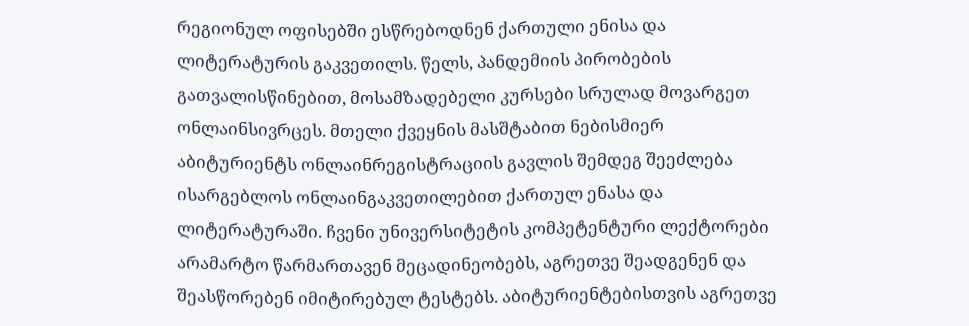რეგიონულ ოფისებში ესწრებოდნენ ქართული ენისა და ლიტერატურის გაკვეთილს. წელს, პანდემიის პირობების გათვალისწინებით, მოსამზადებელი კურსები სრულად მოვარგეთ ონლაინსივრცეს. მთელი ქვეყნის მასშტაბით ნებისმიერ აბიტურიენტს ონლაინრეგისტრაციის გავლის შემდეგ შეეძლება ისარგებლოს ონლაინგაკვეთილებით ქართულ ენასა და ლიტერატურაში. ჩვენი უნივერსიტეტის კომპეტენტური ლექტორები არამარტო წარმართავენ მეცადინეობებს, აგრეთვე შეადგენენ და შეასწორებენ იმიტირებულ ტესტებს. აბიტურიენტებისთვის აგრეთვე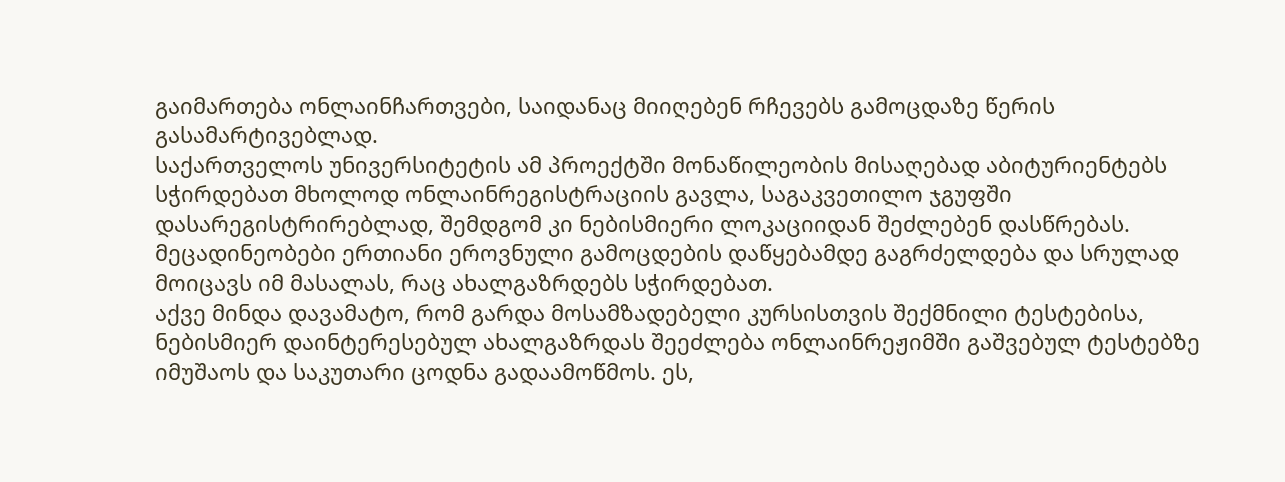გაიმართება ონლაინჩართვები, საიდანაც მიიღებენ რჩევებს გამოცდაზე წერის გასამარტივებლად.
საქართველოს უნივერსიტეტის ამ პროექტში მონაწილეობის მისაღებად აბიტურიენტებს სჭირდებათ მხოლოდ ონლაინრეგისტრაციის გავლა, საგაკვეთილო ჯგუფში დასარეგისტრირებლად, შემდგომ კი ნებისმიერი ლოკაციიდან შეძლებენ დასწრებას. მეცადინეობები ერთიანი ეროვნული გამოცდების დაწყებამდე გაგრძელდება და სრულად მოიცავს იმ მასალას, რაც ახალგაზრდებს სჭირდებათ.
აქვე მინდა დავამატო, რომ გარდა მოსამზადებელი კურსისთვის შექმნილი ტესტებისა, ნებისმიერ დაინტერესებულ ახალგაზრდას შეეძლება ონლაინრეჟიმში გაშვებულ ტესტებზე იმუშაოს და საკუთარი ცოდნა გადაამოწმოს. ეს,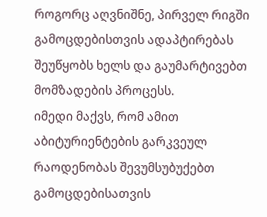როგორც აღვნიშნე, პირველ რიგში გამოცდებისთვის ადაპტირებას შეუწყობს ხელს და გაუმარტივებთ მომზადების პროცესს.
იმედი მაქვს, რომ ამით აბიტურიენტების გარკვეულ რაოდენობას შევუმსუბუქებთ გამოცდებისათვის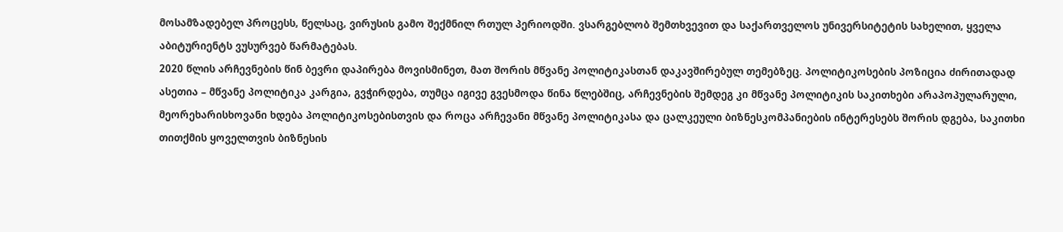მოსამზადებელ პროცესს, წელსაც, ვირუსის გამო შექმნილ რთულ პერიოდში. ვსარგებლობ შემთხვევით და საქართველოს უნივერსიტეტის სახელით, ყველა აბიტურიენტს ვუსურვებ წარმატებას.
2020 წლის არჩევნების წინ ბევრი დაპირება მოვისმინეთ, მათ შორის მწვანე პოლიტიკასთან დაკავშირებულ თემებზეც. პოლიტიკოსების პოზიცია ძირითადად ასეთია – მწვანე პოლიტიკა კარგია, გვჭირდება, თუმცა იგივე გვესმოდა წინა წლებშიც, არჩევნების შემდეგ კი მწვანე პოლიტიკის საკითხები არაპოპულარული, მეორეხარისხოვანი ხდება პოლიტიკოსებისთვის და როცა არჩევანი მწვანე პოლიტიკასა და ცალკეული ბიზნესკომპანიების ინტერესებს შორის დგება, საკითხი თითქმის ყოველთვის ბიზნესის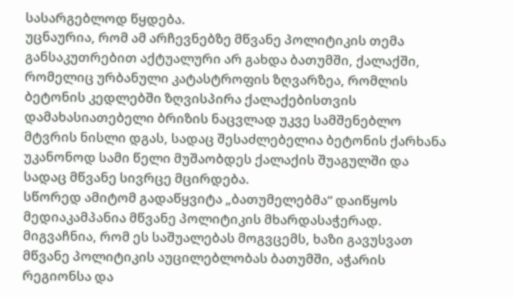სასარგებლოდ წყდება.
უცნაურია, რომ ამ არჩევნებზე მწვანე პოლიტიკის თემა განსაკუთრებით აქტუალური არ გახდა ბათუმში, ქალაქში, რომელიც ურბანული კატასტროფის ზღვარზეა, რომლის ბეტონის კედლებში ზღვისპირა ქალაქებისთვის დამახასიათებელი ბრიზის ნაცვლად უკვე სამშენებლო მტვრის ნისლი დგას, სადაც შესაძლებელია ბეტონის ქარხანა უკანონოდ სამი წელი მუშაობდეს ქალაქის შუაგულში და სადაც მწვანე სივრცე მცირდება.
სწორედ ამიტომ გადაწყვიტა „ბათუმელებმა“ დაიწყოს მედიაკამპანია მწვანე პოლიტიკის მხარდასაჭერად. მიგვაჩნია, რომ ეს საშუალებას მოგვცემს, ხაზი გავუსვათ მწვანე პოლიტიკის აუცილებლობას ბათუმში, აჭარის რეგიონსა და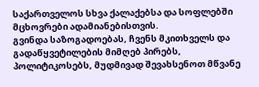საქართველოს სხვა ქალაქებსა და სოფლებში მცხოვრები ადამიანებისთვის.
გვინდა საზოგადოებას, ჩვენს მკითხველს და გადაწყვეტილების მიმღებ პირებს, პოლიტიკოსებს, მუდმივად შევახსენოთ მწვანე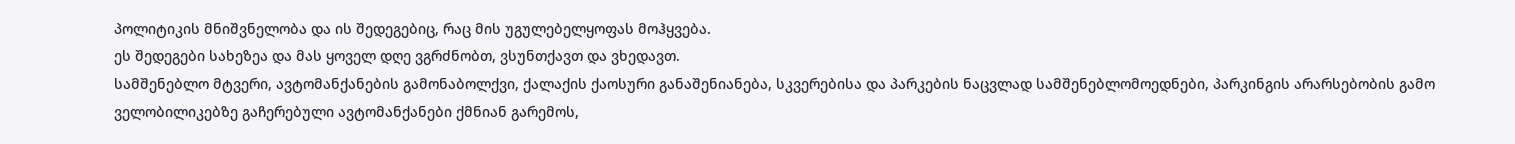პოლიტიკის მნიშვნელობა და ის შედეგებიც, რაც მის უგულებელყოფას მოჰყვება.
ეს შედეგები სახეზეა და მას ყოველ დღე ვგრძნობთ, ვსუნთქავთ და ვხედავთ.
სამშენებლო მტვერი, ავტომანქანების გამონაბოლქვი, ქალაქის ქაოსური განაშენიანება, სკვერებისა და პარკების ნაცვლად სამშენებლომოედნები, პარკინგის არარსებობის გამო ველობილიკებზე გაჩერებული ავტომანქანები ქმნიან გარემოს,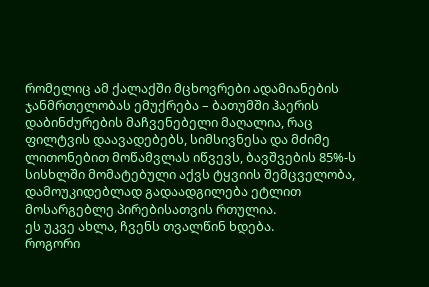რომელიც ამ ქალაქში მცხოვრები ადამიანების ჯანმრთელობას ემუქრება – ბათუმში ჰაერის დაბინძურების მაჩვენებელი მაღალია, რაც ფილტვის დაავადებებს, სიმსივნესა და მძიმე ლითონებით მოწამვლას იწვევს, ბავშვების 85%-ს სისხლში მომატებული აქვს ტყვიის შემცველობა, დამოუკიდებლად გადაადგილება ეტლით მოსარგებლე პირებისათვის რთულია.
ეს უკვე ახლა, ჩვენს თვალწინ ხდება.
როგორი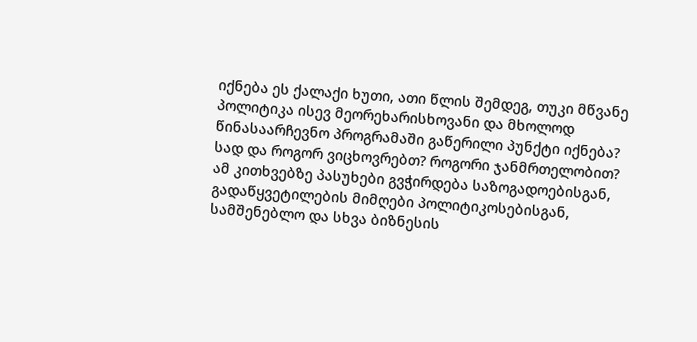იქნება ეს ქალაქი ხუთი, ათი წლის შემდეგ, თუკი მწვანე პოლიტიკა ისევ მეორეხარისხოვანი და მხოლოდ წინასაარჩევნო პროგრამაში გაწერილი პუნქტი იქნება? სად და როგორ ვიცხოვრებთ? როგორი ჯანმრთელობით?
ამ კითხვებზე პასუხები გვჭირდება საზოგადოებისგან, გადაწყვეტილების მიმღები პოლიტიკოსებისგან, სამშენებლო და სხვა ბიზნესის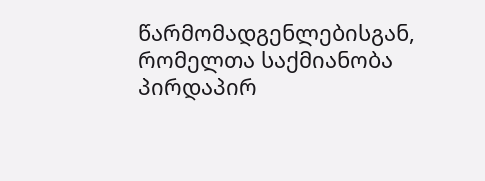წარმომადგენლებისგან, რომელთა საქმიანობა პირდაპირ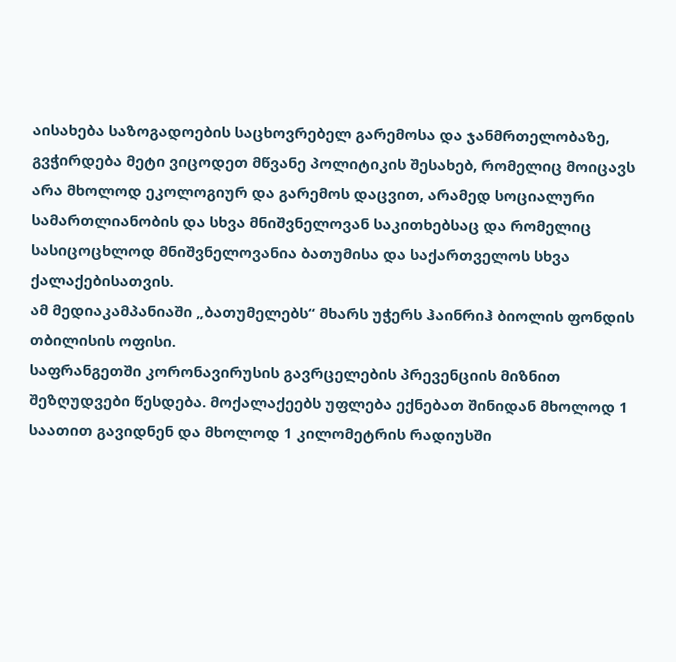აისახება საზოგადოების საცხოვრებელ გარემოსა და ჯანმრთელობაზე, გვჭირდება მეტი ვიცოდეთ მწვანე პოლიტიკის შესახებ, რომელიც მოიცავს არა მხოლოდ ეკოლოგიურ და გარემოს დაცვით, არამედ სოციალური სამართლიანობის და სხვა მნიშვნელოვან საკითხებსაც და რომელიც სასიცოცხლოდ მნიშვნელოვანია ბათუმისა და საქართველოს სხვა ქალაქებისათვის.
ამ მედიაკამპანიაში „ბათუმელებს“ მხარს უჭერს ჰაინრიჰ ბიოლის ფონდის თბილისის ოფისი.
საფრანგეთში კორონავირუსის გავრცელების პრევენციის მიზნით შეზღუდვები წესდება. მოქალაქეებს უფლება ექნებათ შინიდან მხოლოდ 1 საათით გავიდნენ და მხოლოდ 1 კილომეტრის რადიუსში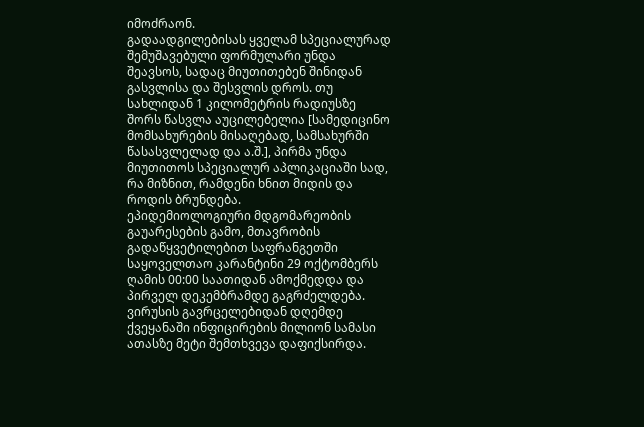იმოძრაონ.
გადაადგილებისას ყველამ სპეციალურად შემუშავებული ფორმულარი უნდა შეავსოს, სადაც მიუთითებენ შინიდან გასვლისა და შესვლის დროს. თუ სახლიდან 1 კილომეტრის რადიუსზე შორს წასვლა აუცილებელია [სამედიცინო მომსახურების მისაღებად, სამსახურში წასასვლელად და ა.შ.], პირმა უნდა მიუთითოს სპეციალურ აპლიკაციაში სად, რა მიზნით, რამდენი ხნით მიდის და როდის ბრუნდება.
ეპიდემიოლოგიური მდგომარეობის გაუარესების გამო, მთავრობის გადაწყვეტილებით საფრანგეთში საყოველთაო კარანტინი 29 ოქტომბერს ღამის 00:00 საათიდან ამოქმედდა და პირველ დეკემბრამდე გაგრძელდება.
ვირუსის გავრცელებიდან დღემდე ქვეყანაში ინფიცირების მილიონ სამასი ათასზე მეტი შემთხვევა დაფიქსირდა.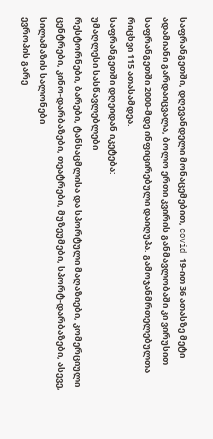საფრანგეთში, დღევანდელი მონაცემებით, covid 19-ით 36 ათასზე მეტი ადამიანი გარდაიცვალა, ბოლო ერთი კვირის განმავლობაში კი ვირუსით საფრანგეთში 2000-მდე ინფიცირებული დაიღუპა. გამოჯანმრთელებულთა რიცხვი 115 ათასამდეა.
საფრანგეთში დღეიდან იკეტება:
უმაღლესი სასწავლებლები
რესტორნები, ბარები, ტანსაცმლისა და სპორტული მაღაზიები, კომერციული ცენტრები, კინო-დარბაზები, თეატრები, მუზეუმები, სპორტ-დარბაზები, ასევე, სილამაზის სალონები
ევროპის გარე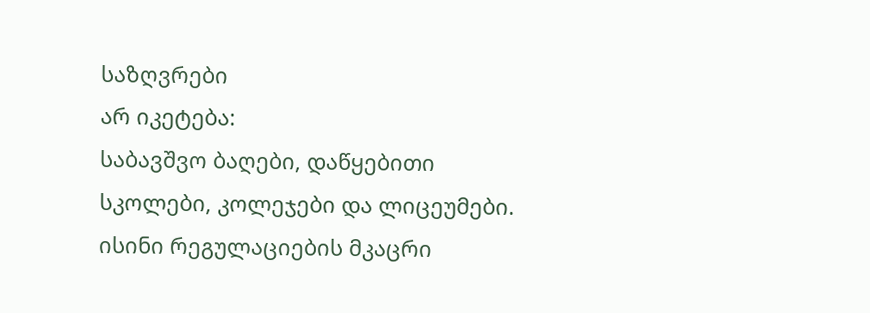საზღვრები
არ იკეტება:
საბავშვო ბაღები, დაწყებითი სკოლები, კოლეჯები და ლიცეუმები. ისინი რეგულაციების მკაცრი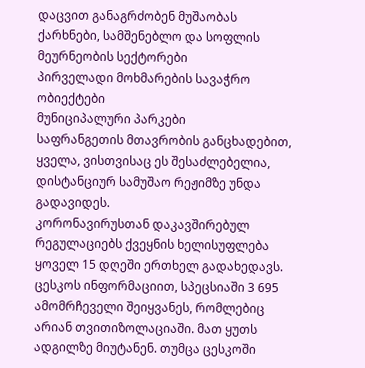დაცვით განაგრძობენ მუშაობას
ქარხნები, სამშენებლო და სოფლის მეურნეობის სექტორები
პირველადი მოხმარების სავაჭრო ობიექტები
მუნიციპალური პარკები
საფრანგეთის მთავრობის განცხადებით, ყველა, ვისთვისაც ეს შესაძლებელია, დისტანციურ სამუშაო რეჟიმზე უნდა გადავიდეს.
კორონავირუსთან დაკავშირებულ რეგულაციებს ქვეყნის ხელისუფლება ყოველ 15 დღეში ერთხელ გადახედავს.
ცესკოს ინფორმაციით, სპეცსიაში 3 695 ამომრჩეველი შეიყვანეს, რომლებიც არიან თვითიზოლაციაში. მათ ყუთს ადგილზე მიუტანენ. თუმცა ცესკოში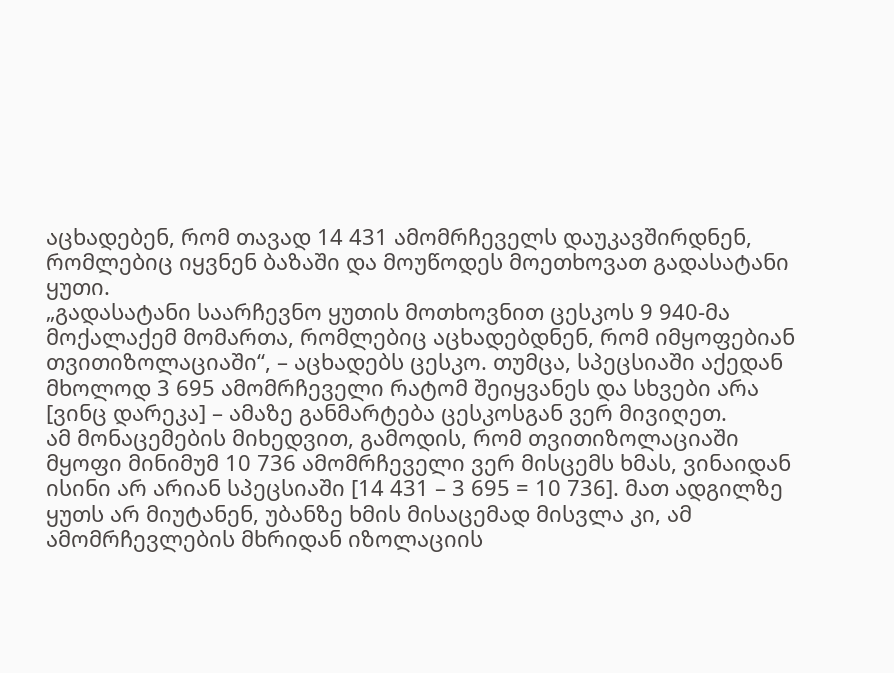აცხადებენ, რომ თავად 14 431 ამომრჩეველს დაუკავშირდნენ, რომლებიც იყვნენ ბაზაში და მოუწოდეს მოეთხოვათ გადასატანი ყუთი.
„გადასატანი საარჩევნო ყუთის მოთხოვნით ცესკოს 9 940-მა მოქალაქემ მომართა, რომლებიც აცხადებდნენ, რომ იმყოფებიან თვითიზოლაციაში“, – აცხადებს ცესკო. თუმცა, სპეცსიაში აქედან მხოლოდ 3 695 ამომრჩეველი რატომ შეიყვანეს და სხვები არა [ვინც დარეკა] – ამაზე განმარტება ცესკოსგან ვერ მივიღეთ.
ამ მონაცემების მიხედვით, გამოდის, რომ თვითიზოლაციაში მყოფი მინიმუმ 10 736 ამომრჩეველი ვერ მისცემს ხმას, ვინაიდან ისინი არ არიან სპეცსიაში [14 431 – 3 695 = 10 736]. მათ ადგილზე ყუთს არ მიუტანენ, უბანზე ხმის მისაცემად მისვლა კი, ამ ამომრჩევლების მხრიდან იზოლაციის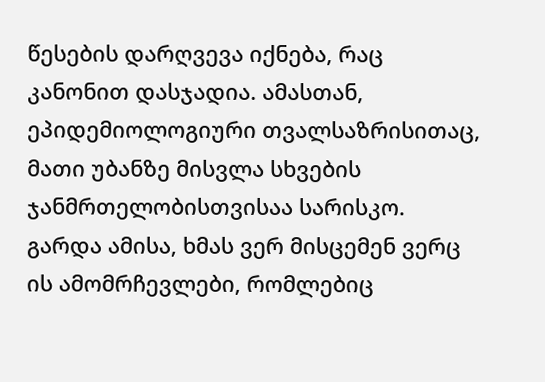წესების დარღვევა იქნება, რაც კანონით დასჯადია. ამასთან, ეპიდემიოლოგიური თვალსაზრისითაც, მათი უბანზე მისვლა სხვების ჯანმრთელობისთვისაა სარისკო.
გარდა ამისა, ხმას ვერ მისცემენ ვერც ის ამომრჩევლები, რომლებიც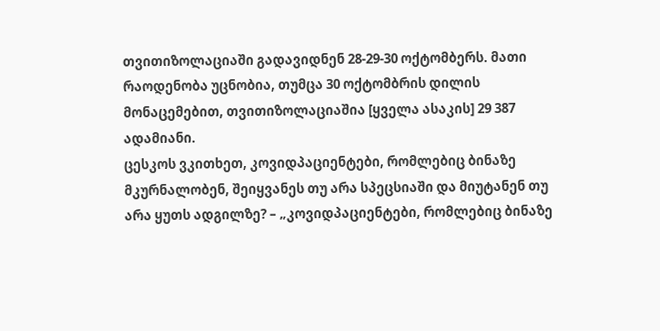თვითიზოლაციაში გადავიდნენ 28-29-30 ოქტომბერს. მათი რაოდენობა უცნობია, თუმცა 30 ოქტომბრის დილის მონაცემებით, თვითიზოლაციაშია [ყველა ასაკის] 29 387 ადამიანი.
ცესკოს ვკითხეთ, კოვიდპაციენტები, რომლებიც ბინაზე მკურნალობენ, შეიყვანეს თუ არა სპეცსიაში და მიუტანენ თუ არა ყუთს ადგილზე? – „კოვიდპაციენტები, რომლებიც ბინაზე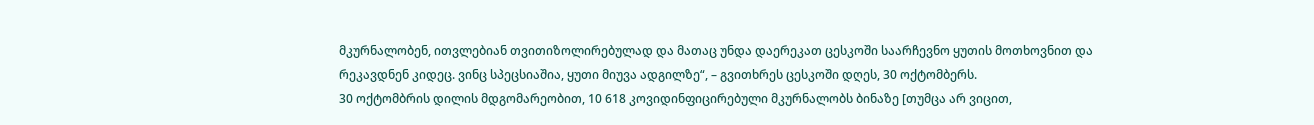მკურნალობენ, ითვლებიან თვითიზოლირებულად და მათაც უნდა დაერეკათ ცესკოში საარჩევნო ყუთის მოთხოვნით და რეკავდნენ კიდეც. ვინც სპეცსიაშია, ყუთი მიუვა ადგილზე“, – გვითხრეს ცესკოში დღეს, 30 ოქტომბერს.
30 ოქტომბრის დილის მდგომარეობით, 10 618 კოვიდინფიცირებული მკურნალობს ბინაზე [თუმცა არ ვიცით,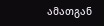ამათგან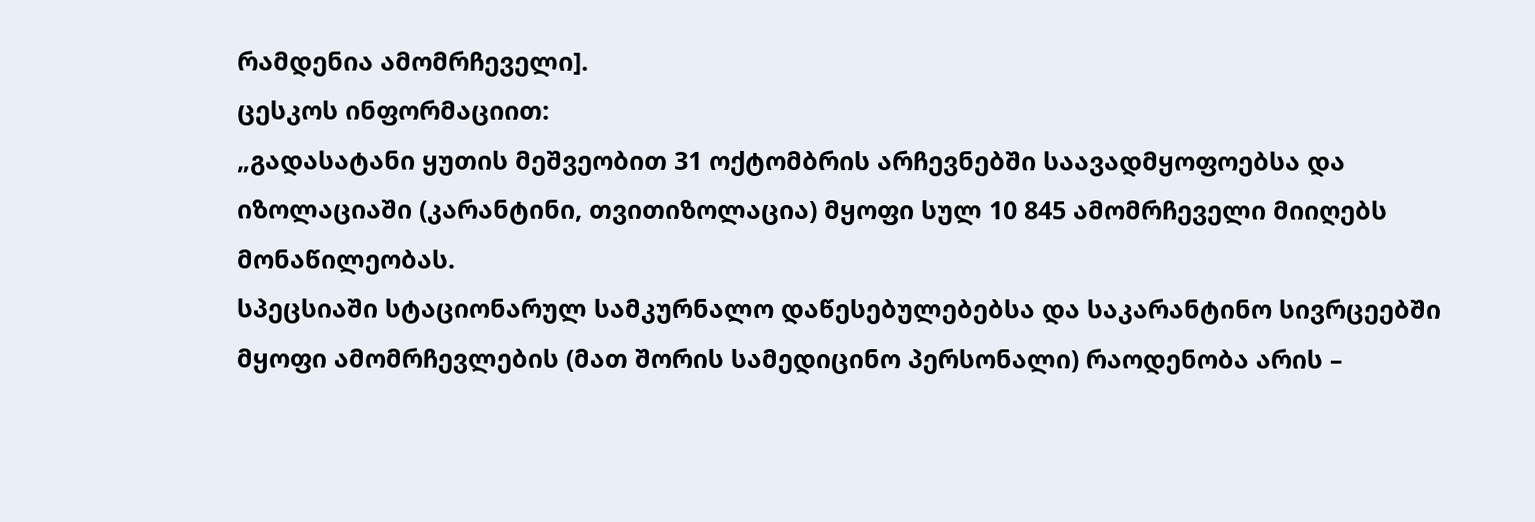რამდენია ამომრჩეველი].
ცესკოს ინფორმაციით:
„გადასატანი ყუთის მეშვეობით 31 ოქტომბრის არჩევნებში საავადმყოფოებსა და იზოლაციაში (კარანტინი, თვითიზოლაცია) მყოფი სულ 10 845 ამომრჩეველი მიიღებს მონაწილეობას.
სპეცსიაში სტაციონარულ სამკურნალო დაწესებულებებსა და საკარანტინო სივრცეებში მყოფი ამომრჩევლების (მათ შორის სამედიცინო პერსონალი) რაოდენობა არის –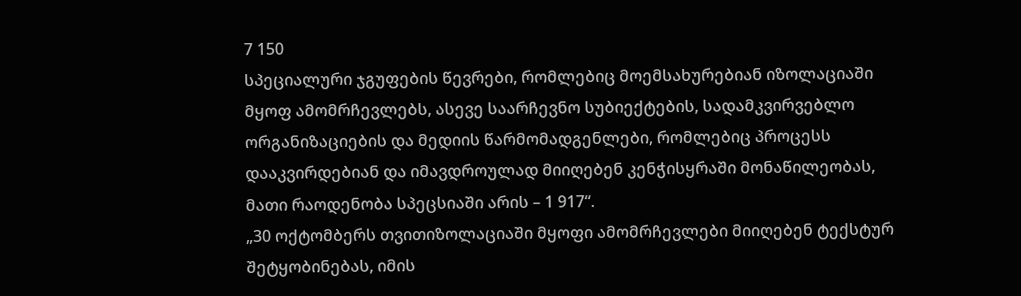7 150
სპეციალური ჯგუფების წევრები, რომლებიც მოემსახურებიან იზოლაციაში მყოფ ამომრჩევლებს, ასევე საარჩევნო სუბიექტების, სადამკვირვებლო ორგანიზაციების და მედიის წარმომადგენლები, რომლებიც პროცესს დააკვირდებიან და იმავდროულად მიიღებენ კენჭისყრაში მონაწილეობას, მათი რაოდენობა სპეცსიაში არის – 1 917“.
„30 ოქტომბერს თვითიზოლაციაში მყოფი ამომრჩევლები მიიღებენ ტექსტურ შეტყობინებას, იმის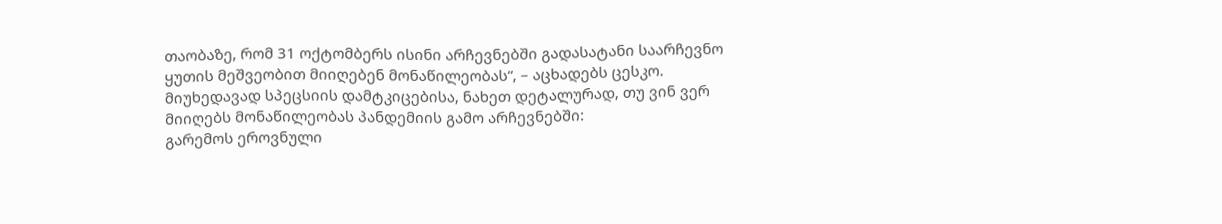თაობაზე, რომ 31 ოქტომბერს ისინი არჩევნებში გადასატანი საარჩევნო ყუთის მეშვეობით მიიღებენ მონაწილეობას“, – აცხადებს ცესკო.
მიუხედავად სპეცსიის დამტკიცებისა, ნახეთ დეტალურად, თუ ვინ ვერ მიიღებს მონაწილეობას პანდემიის გამო არჩევნებში:
გარემოს ეროვნული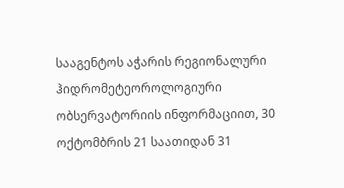სააგენტოს აჭარის რეგიონალური ჰიდრომეტეოროლოგიური ობსერვატორიის ინფორმაციით, 30 ოქტომბრის 21 საათიდან 31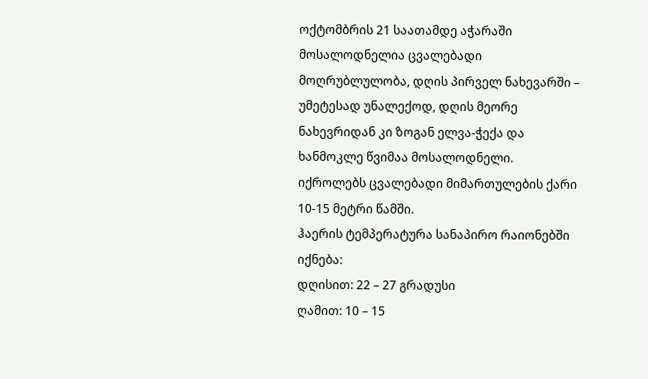ოქტომბრის 21 საათამდე აჭარაში მოსალოდნელია ცვალებადი მოღრუბლულობა, დღის პირველ ნახევარში – უმეტესად უნალექოდ, დღის მეორე ნახევრიდან კი ზოგან ელვა-ჭექა და ხანმოკლე წვიმაა მოსალოდნელი.
იქროლებს ცვალებადი მიმართულების ქარი 10-15 მეტრი წამში.
ჰაერის ტემპერატურა სანაპირო რაიონებში იქნება:
დღისით: 22 – 27 გრადუსი
ღამით: 10 – 15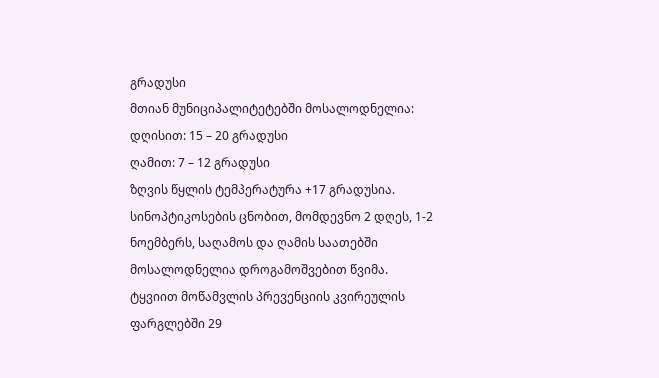გრადუსი
მთიან მუნიციპალიტეტებში მოსალოდნელია:
დღისით: 15 – 20 გრადუსი
ღამით: 7 – 12 გრადუსი
ზღვის წყლის ტემპერატურა +17 გრადუსია.
სინოპტიკოსების ცნობით, მომდევნო 2 დღეს, 1-2 ნოემბერს, საღამოს და ღამის საათებში მოსალოდნელია დროგამოშვებით წვიმა.
ტყვიით მოწამვლის პრევენციის კვირეულის ფარგლებში 29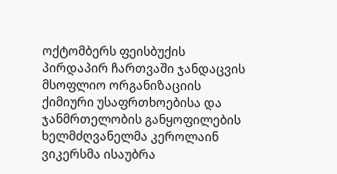ოქტომბერს ფეისბუქის პირდაპირ ჩართვაში ჯანდაცვის მსოფლიო ორგანიზაციის ქიმიური უსაფრთხოებისა და ჯანმრთელობის განყოფილების ხელმძღვანელმა კეროლაინ ვიკერსმა ისაუბრა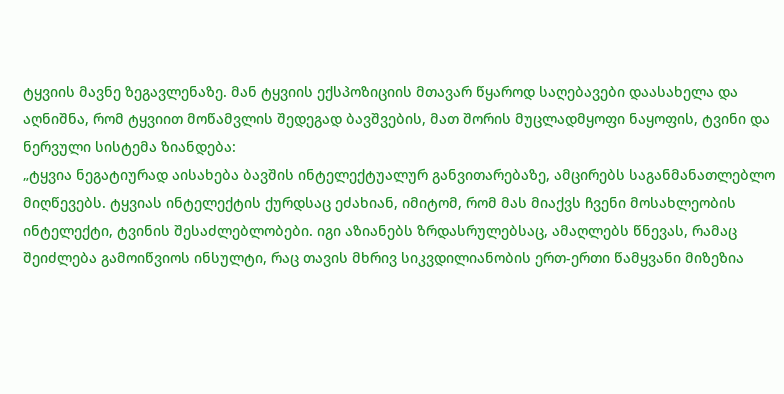ტყვიის მავნე ზეგავლენაზე. მან ტყვიის ექსპოზიციის მთავარ წყაროდ საღებავები დაასახელა და აღნიშნა, რომ ტყვიით მოწამვლის შედეგად ბავშვების, მათ შორის მუცლადმყოფი ნაყოფის, ტვინი და ნერვული სისტემა ზიანდება:
„ტყვია ნეგატიურად აისახება ბავშის ინტელექტუალურ განვითარებაზე, ამცირებს საგანმანათლებლო მიღწევებს. ტყვიას ინტელექტის ქურდსაც ეძახიან, იმიტომ, რომ მას მიაქვს ჩვენი მოსახლეობის ინტელექტი, ტვინის შესაძლებლობები. იგი აზიანებს ზრდასრულებსაც, ამაღლებს წნევას, რამაც შეიძლება გამოიწვიოს ინსულტი, რაც თავის მხრივ სიკვდილიანობის ერთ-ერთი წამყვანი მიზეზია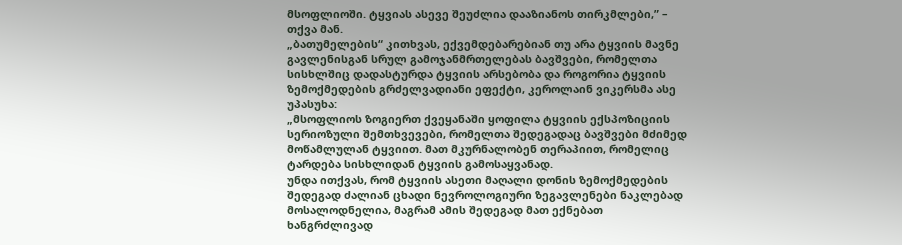მსოფლიოში. ტყვიას ასევე შეუძლია დააზიანოს თირკმლები,” – თქვა მან.
„ბათუმელების“ კითხვას, ექვემდებარებიან თუ არა ტყვიის მავნე გავლენისგან სრულ გამოჯანმრთელებას ბავშვები, რომელთა სისხლშიც დადასტურდა ტყვიის არსებობა და როგორია ტყვიის ზემოქმედების გრძელვადიანი ეფექტი, კეროლაინ ვიკერსმა ასე უპასუხა:
„მსოფლიოს ზოგიერთ ქვეყანაში ყოფილა ტყვიის ექსპოზიციის სერიოზული შემთხვევები, რომელთა შედეგადაც ბავშვები მძიმედ მოწამლულან ტყვიით. მათ მკურნალობენ თერაპიით, რომელიც ტარდება სისხლიდან ტყვიის გამოსაყვანად.
უნდა ითქვას, რომ ტყვიის ასეთი მაღალი დონის ზემოქმედების შედეგად ძალიან ცხადი ნევროლოგიური ზეგავლენები ნაკლებად მოსალოდნელია, მაგრამ ამის შედეგად მათ ექნებათ ხანგრძლივად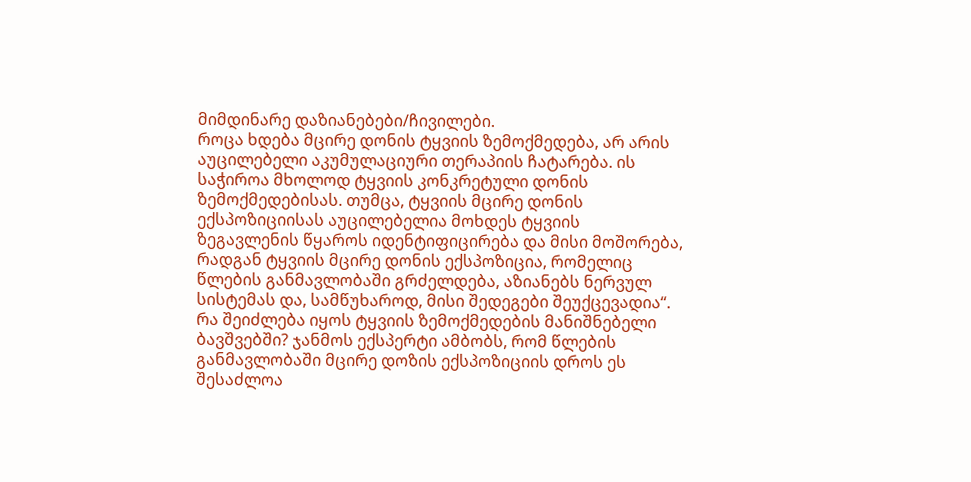მიმდინარე დაზიანებები/ჩივილები.
როცა ხდება მცირე დონის ტყვიის ზემოქმედება, არ არის აუცილებელი აკუმულაციური თერაპიის ჩატარება. ის საჭიროა მხოლოდ ტყვიის კონკრეტული დონის ზემოქმედებისას. თუმცა, ტყვიის მცირე დონის ექსპოზიციისას აუცილებელია მოხდეს ტყვიის ზეგავლენის წყაროს იდენტიფიცირება და მისი მოშორება, რადგან ტყვიის მცირე დონის ექსპოზიცია, რომელიც წლების განმავლობაში გრძელდება, აზიანებს ნერვულ სისტემას და, სამწუხაროდ, მისი შედეგები შეუქცევადია“.
რა შეიძლება იყოს ტყვიის ზემოქმედების მანიშნებელი ბავშვებში? ჯანმოს ექსპერტი ამბობს, რომ წლების განმავლობაში მცირე დოზის ექსპოზიციის დროს ეს შესაძლოა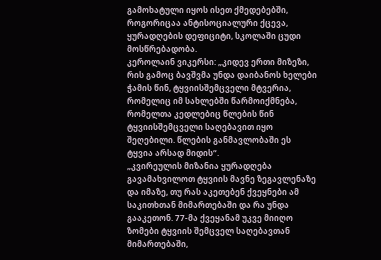გამოხატული იყოს ისეთ ქმედებებში, როგორიცაა ანტისოციალური ქცევა, ყურადღების დეფიციტი, სკოლაში ცუდი მოსწრებადობა.
კეროლაინ ვიკერსი: „კიდევ ერთი მიზეზი, რის გამოც ბავშვმა უნდა დაიბანოს ხელები ჭამის წინ, ტყვიისშემცველი მტვერია, რომელიც იმ სახლებში წარმოიქმნება, რომელთა კედლებიც წლების წინ ტყვიისშემცველი საღებავით იყო შეღებილი. წლების განმავლობაში ეს ტყვია არსად მიდის“.
„კვირეულის მიზანია ყურადღება გავამახვილოთ ტყვიის მავნე ზეგავლენაზე და იმაზე, თუ რას აკეთებენ ქვეყნები ამ საკითხთან მიმართებაში და რა უნდა გააკეთონ. 77-მა ქვეყანამ უკვე მიიღო ზომები ტყვიის შემცველ საღებავთან მიმართებაში,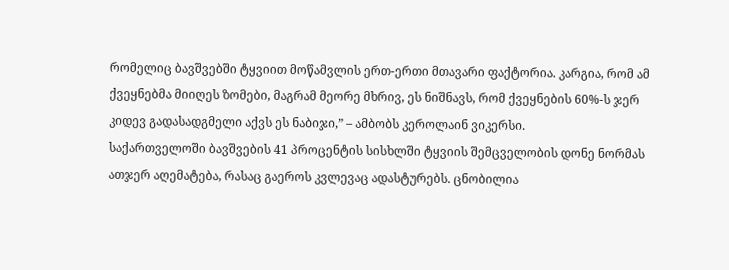რომელიც ბავშვებში ტყვიით მოწამვლის ერთ-ერთი მთავარი ფაქტორია. კარგია, რომ ამ ქვეყნებმა მიიღეს ზომები, მაგრამ მეორე მხრივ, ეს ნიშნავს, რომ ქვეყნების 60%-ს ჯერ კიდევ გადასადგმელი აქვს ეს ნაბიჯი,” – ამბობს კეროლაინ ვიკერსი.
საქართველოში ბავშვების 41 პროცენტის სისხლში ტყვიის შემცველობის დონე ნორმას ათჯერ აღემატება, რასაც გაეროს კვლევაც ადასტურებს. ცნობილია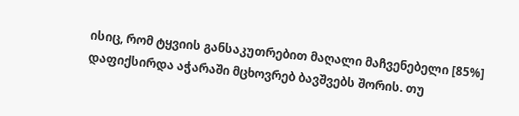ისიც, რომ ტყვიის განსაკუთრებით მაღალი მაჩვენებელი [85%] დაფიქსირდა აჭარაში მცხოვრებ ბავშვებს შორის. თუ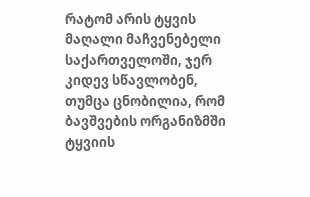რატომ არის ტყვის მაღალი მაჩვენებელი საქართველოში, ჯერ კიდევ სწავლობენ, თუმცა ცნობილია, რომ ბავშვების ორგანიზმში ტყვიის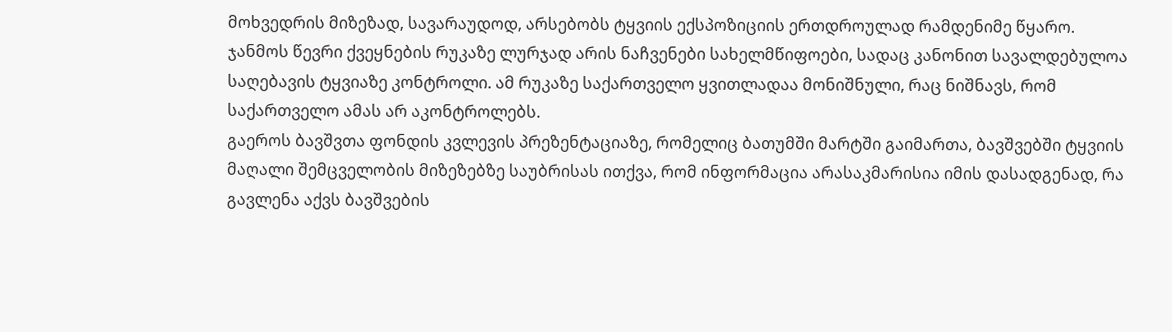მოხვედრის მიზეზად, სავარაუდოდ, არსებობს ტყვიის ექსპოზიციის ერთდროულად რამდენიმე წყარო.
ჯანმოს წევრი ქვეყნების რუკაზე ლურჯად არის ნაჩვენები სახელმწიფოები, სადაც კანონით სავალდებულოა საღებავის ტყვიაზე კონტროლი. ამ რუკაზე საქართველო ყვითლადაა მონიშნული, რაც ნიშნავს, რომ საქართველო ამას არ აკონტროლებს.
გაეროს ბავშვთა ფონდის კვლევის პრეზენტაციაზე, რომელიც ბათუმში მარტში გაიმართა, ბავშვებში ტყვიის მაღალი შემცველობის მიზეზებზე საუბრისას ითქვა, რომ ინფორმაცია არასაკმარისია იმის დასადგენად, რა გავლენა აქვს ბავშვების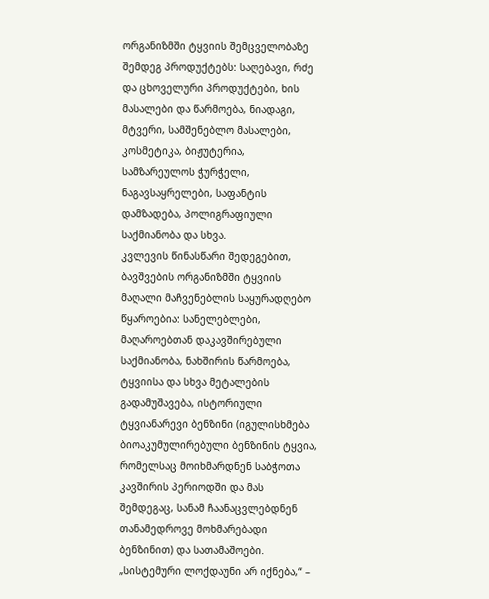ორგანიზმში ტყვიის შემცველობაზე შემდეგ პროდუქტებს: საღებავი, რძე და ცხოველური პროდუქტები, ხის მასალები და წარმოება, ნიადაგი, მტვერი, სამშენებლო მასალები, კოსმეტიკა, ბიჟუტერია, სამზარეულოს ჭურჭელი, ნაგავსაყრელები, საფანტის დამზადება, პოლიგრაფიული საქმიანობა და სხვა.
კვლევის წინასწარი შედეგებით, ბავშვების ორგანიზმში ტყვიის მაღალი მაჩვენებლის საყურადღებო წყაროებია: სანელებლები, მაღაროებთან დაკავშირებული საქმიანობა, ნახშირის წარმოება, ტყვიისა და სხვა მეტალების გადამუშავება, ისტორიული ტყვიანარევი ბენზინი (იგულისხმება ბიოაკუმულირებული ბენზინის ტყვია, რომელსაც მოიხმარდნენ საბჭოთა კავშირის პერიოდში და მას შემდეგაც, სანამ ჩაანაცვლებდნენ თანამედროვე მოხმარებადი ბენზინით) და სათამაშოები.
„სისტემური ლოქდაუნი არ იქნება,“ –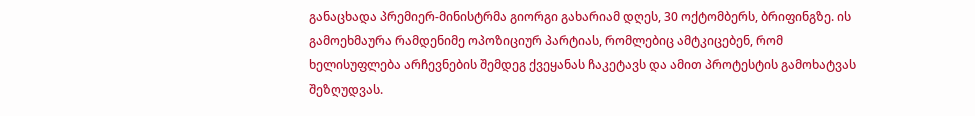განაცხადა პრემიერ-მინისტრმა გიორგი გახარიამ დღეს, 30 ოქტომბერს, ბრიფინგზე. ის გამოეხმაურა რამდენიმე ოპოზიციურ პარტიას, რომლებიც ამტკიცებენ, რომ ხელისუფლება არჩევნების შემდეგ ქვეყანას ჩაკეტავს და ამით პროტესტის გამოხატვას შეზღუდვას.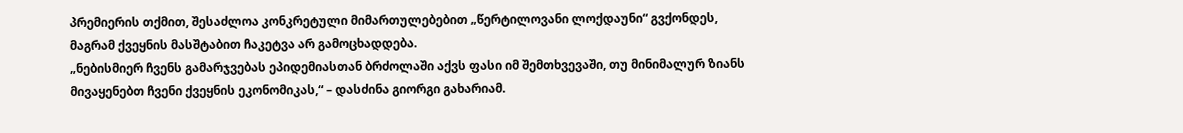პრემიერის თქმით, შესაძლოა კონკრეტული მიმართულებებით „წერტილოვანი ლოქდაუნი“ გვქონდეს, მაგრამ ქვეყნის მასშტაბით ჩაკეტვა არ გამოცხადდება.
„ნებისმიერ ჩვენს გამარჯვებას ეპიდემიასთან ბრძოლაში აქვს ფასი იმ შემთხვევაში, თუ მინიმალურ ზიანს მივაყენებთ ჩვენი ქვეყნის ეკონომიკას,“ – დასძინა გიორგი გახარიამ.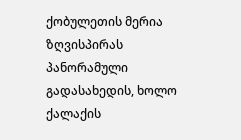ქობულეთის მერია ზღვისპირას პანორამული გადასახედის, ხოლო ქალაქის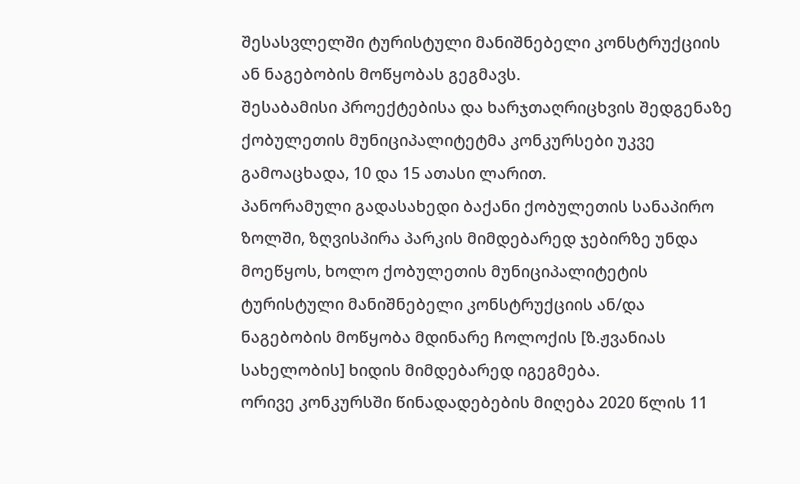შესასვლელში ტურისტული მანიშნებელი კონსტრუქციის ან ნაგებობის მოწყობას გეგმავს.
შესაბამისი პროექტებისა და ხარჯთაღრიცხვის შედგენაზე ქობულეთის მუნიციპალიტეტმა კონკურსები უკვე გამოაცხადა, 10 და 15 ათასი ლარით.
პანორამული გადასახედი ბაქანი ქობულეთის სანაპირო ზოლში, ზღვისპირა პარკის მიმდებარედ ჯებირზე უნდა მოეწყოს, ხოლო ქობულეთის მუნიციპალიტეტის ტურისტული მანიშნებელი კონსტრუქციის ან/და ნაგებობის მოწყობა მდინარე ჩოლოქის [ზ.ჟვანიას სახელობის] ხიდის მიმდებარედ იგეგმება.
ორივე კონკურსში წინადადებების მიღება 2020 წლის 11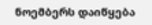ნოემბერს დაიწყება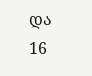და 16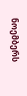ნოემბერს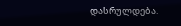დასრულდება.